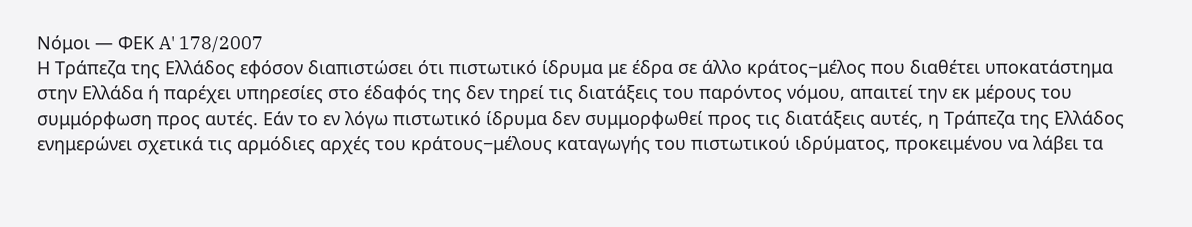Νόμοι — ΦΕΚ A' 178/2007
Η Τράπεζα της Ελλάδος εφόσον διαπιστώσει ότι πιστωτικό ίδρυμα με έδρα σε άλλο κράτος−μέλος που διαθέτει υποκατάστημα στην Ελλάδα ή παρέχει υπηρεσίες στο έδαφός της δεν τηρεί τις διατάξεις του παρόντος νόμου, απαιτεί την εκ μέρους του συμμόρφωση προς αυτές. Εάν το εν λόγω πιστωτικό ίδρυμα δεν συμμορφωθεί προς τις διατάξεις αυτές, η Τράπεζα της Ελλάδος ενημερώνει σχετικά τις αρμόδιες αρχές του κράτους−μέλους καταγωγής του πιστωτικού ιδρύματος, προκειμένου να λάβει τα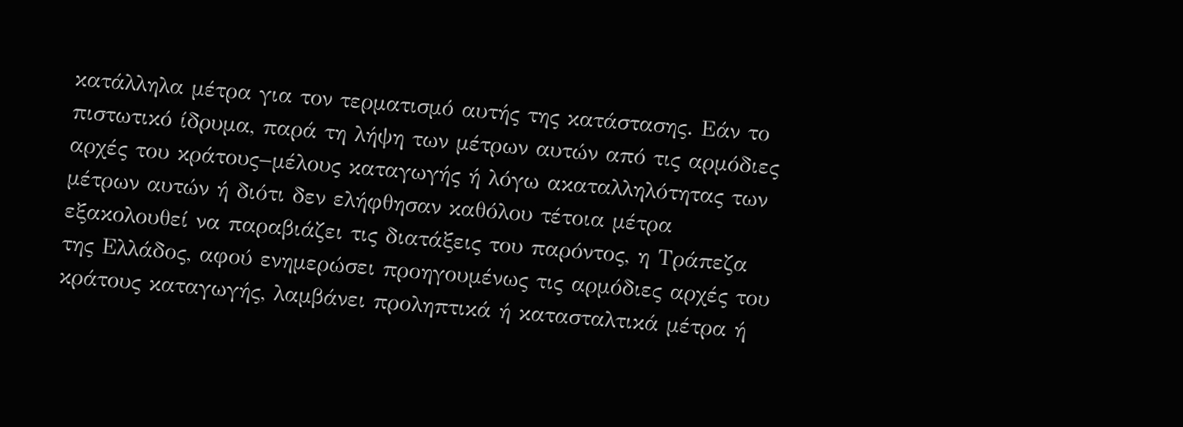κατάλληλα μέτρα για τον τερματισμό αυτής της κατάστασης. Εάν το πιστωτικό ίδρυμα, παρά τη λήψη των μέτρων αυτών από τις αρμόδιες αρχές του κράτους−μέλους καταγωγής ή λόγω ακαταλληλότητας των μέτρων αυτών ή διότι δεν ελήφθησαν καθόλου τέτοια μέτρα εξακολουθεί να παραβιάζει τις διατάξεις του παρόντος, η Τράπεζα της Ελλάδος, αφού ενημερώσει προηγουμένως τις αρμόδιες αρχές του κράτους καταγωγής, λαμβάνει προληπτικά ή κατασταλτικά μέτρα ή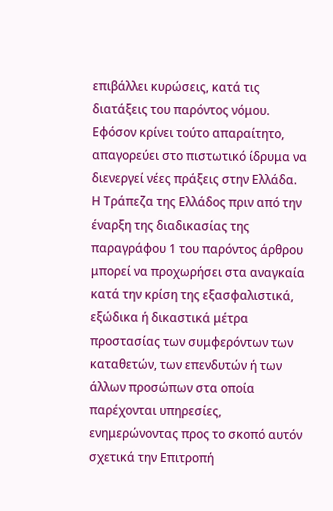επιβάλλει κυρώσεις, κατά τις διατάξεις του παρόντος νόμου. Εφόσον κρίνει τούτο απαραίτητο, απαγορεύει στο πιστωτικό ίδρυμα να διενεργεί νέες πράξεις στην Ελλάδα.
Η Τράπεζα της Ελλάδος πριν από την έναρξη της διαδικασίας της παραγράφου 1 του παρόντος άρθρου μπορεί να προχωρήσει στα αναγκαία κατά την κρίση της εξασφαλιστικά, εξώδικα ή δικαστικά μέτρα προστασίας των συμφερόντων των καταθετών, των επενδυτών ή των άλλων προσώπων στα οποία παρέχονται υπηρεσίες, ενημερώνοντας προς το σκοπό αυτόν σχετικά την Επιτροπή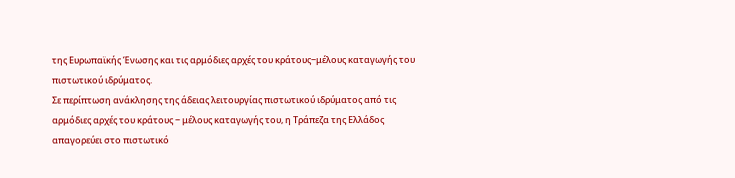της Ευρωπαϊκής Ένωσης και τις αρμόδιες αρχές του κράτους−μέλους καταγωγής του πιστωτικού ιδρύματος.
Σε περίπτωση ανάκλησης της άδειας λειτουργίας πιστωτικού ιδρύματος από τις αρμόδιες αρχές του κράτους − μέλους καταγωγής του, η Τράπεζα της Ελλάδος απαγορεύει στο πιστωτικό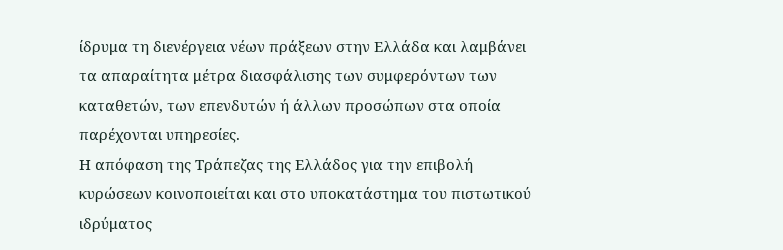ίδρυμα τη διενέργεια νέων πράξεων στην Ελλάδα και λαμβάνει τα απαραίτητα μέτρα διασφάλισης των συμφερόντων των καταθετών, των επενδυτών ή άλλων προσώπων στα οποία παρέχονται υπηρεσίες.
Η απόφαση της Τράπεζας της Ελλάδος για την επιβολή κυρώσεων κοινοποιείται και στο υποκατάστημα του πιστωτικού ιδρύματος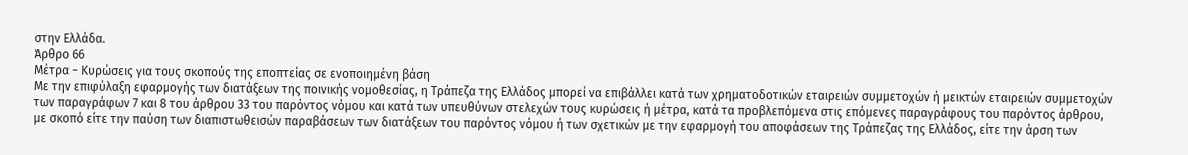στην Ελλάδα.
Άρθρο 66
Μέτρα − Κυρώσεις για τους σκοπούς της εποπτείας σε ενοποιημένη βάση
Με την επιφύλαξη εφαρμογής των διατάξεων της ποινικής νομοθεσίας, η Τράπεζα της Ελλάδος μπορεί να επιβάλλει κατά των χρηματοδοτικών εταιρειών συμμετοχών ή μεικτών εταιρειών συμμετοχών των παραγράφων 7 και 8 του άρθρου 33 του παρόντος νόμου και κατά των υπευθύνων στελεχών τους κυρώσεις ή μέτρα, κατά τα προβλεπόμενα στις επόμενες παραγράφους του παρόντος άρθρου, με σκοπό είτε την παύση των διαπιστωθεισών παραβάσεων των διατάξεων του παρόντος νόμου ή των σχετικών με την εφαρμογή του αποφάσεων της Τράπεζας της Ελλάδος, είτε την άρση των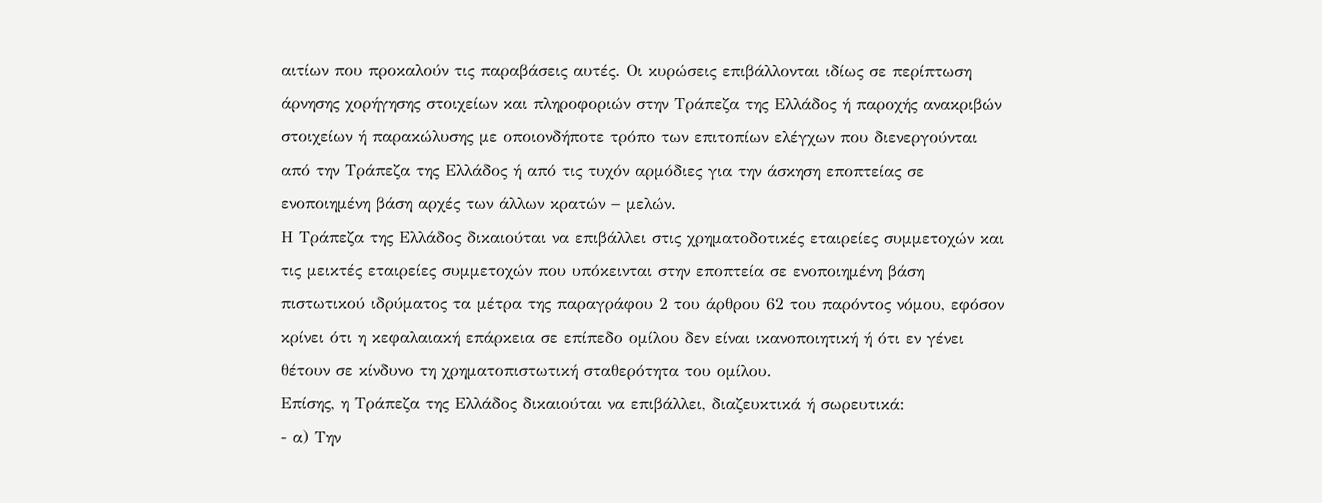αιτίων που προκαλούν τις παραβάσεις αυτές. Οι κυρώσεις επιβάλλονται ιδίως σε περίπτωση άρνησης χορήγησης στοιχείων και πληροφοριών στην Τράπεζα της Ελλάδος ή παροχής ανακριβών στοιχείων ή παρακώλυσης με οποιονδήποτε τρόπο των επιτοπίων ελέγχων που διενεργούνται από την Τράπεζα της Ελλάδος ή από τις τυχόν αρμόδιες για την άσκηση εποπτείας σε ενοποιημένη βάση αρχές των άλλων κρατών − μελών.
Η Τράπεζα της Ελλάδος δικαιούται να επιβάλλει στις χρηματοδοτικές εταιρείες συμμετοχών και τις μεικτές εταιρείες συμμετοχών που υπόκεινται στην εποπτεία σε ενοποιημένη βάση πιστωτικού ιδρύματος τα μέτρα της παραγράφου 2 του άρθρου 62 του παρόντος νόμου, εφόσον κρίνει ότι η κεφαλαιακή επάρκεια σε επίπεδο ομίλου δεν είναι ικανοποιητική ή ότι εν γένει θέτουν σε κίνδυνο τη χρηματοπιστωτική σταθερότητα του ομίλου.
Επίσης, η Τράπεζα της Ελλάδος δικαιούται να επιβάλλει, διαζευκτικά ή σωρευτικά:
- α) Την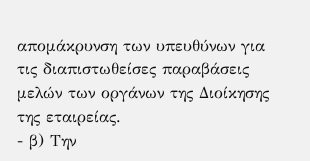απομάκρυνση των υπευθύνων για τις διαπιστωθείσες παραβάσεις μελών των οργάνων της Διοίκησης
της εταιρείας.
- β) Την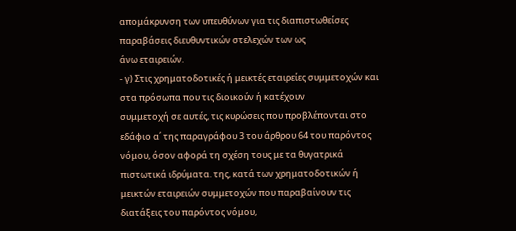απομάκρυνση των υπευθύνων για τις διαπιστωθείσες παραβάσεις διευθυντικών στελεχών των ως
άνω εταιρειών.
- γ) Στις χρηματοδοτικές ή μεικτές εταιρείες συμμετοχών και στα πρόσωπα που τις διοικούν ή κατέχουν
συμμετοχή σε αυτές, τις κυρώσεις που προβλέπονται στο εδάφιο α΄ της παραγράφου 3 του άρθρου 64 του παρόντος νόμου, όσον αφορά τη σχέση τους με τα θυγατρικά πιστωτικά ιδρύματα. της, κατά των χρηματοδοτικών ή μεικτών εταιρειών συμμετοχών που παραβαίνουν τις διατάξεις του παρόντος νόμου,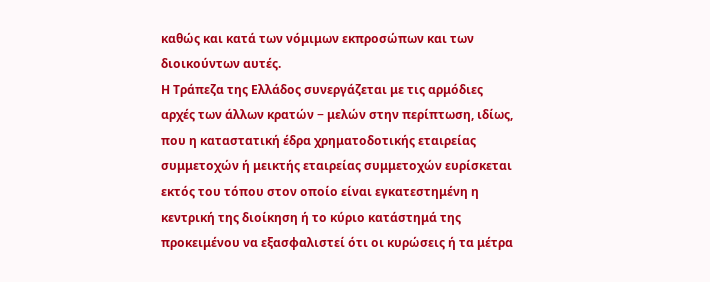καθώς και κατά των νόμιμων εκπροσώπων και των διοικούντων αυτές.
Η Τράπεζα της Ελλάδος συνεργάζεται με τις αρμόδιες αρχές των άλλων κρατών − μελών στην περίπτωση, ιδίως, που η καταστατική έδρα χρηματοδοτικής εταιρείας συμμετοχών ή μεικτής εταιρείας συμμετοχών ευρίσκεται εκτός του τόπου στον οποίο είναι εγκατεστημένη η κεντρική της διοίκηση ή το κύριο κατάστημά της προκειμένου να εξασφαλιστεί ότι οι κυρώσεις ή τα μέτρα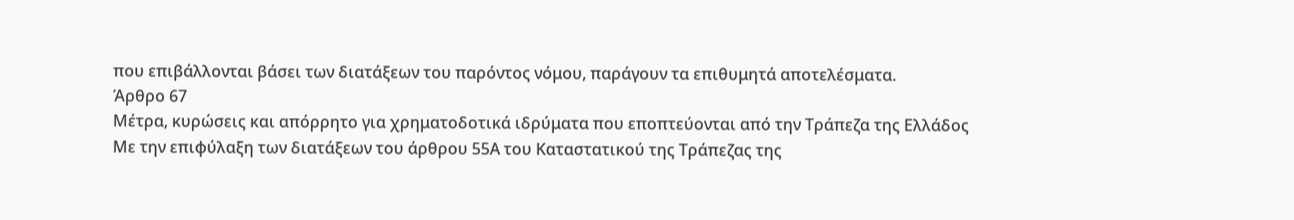που επιβάλλονται βάσει των διατάξεων του παρόντος νόμου, παράγουν τα επιθυμητά αποτελέσματα.
Άρθρο 67
Μέτρα, κυρώσεις και απόρρητο για χρηματοδοτικά ιδρύματα που εποπτεύονται από την Τράπεζα της Ελλάδος
Με την επιφύλαξη των διατάξεων του άρθρου 55Α του Καταστατικού της Τράπεζας της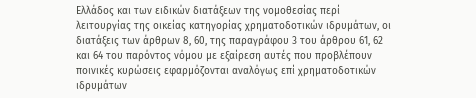Ελλάδος και των ειδικών διατάξεων της νομοθεσίας περί λειτουργίας της οικείας κατηγορίας χρηματοδοτικών ιδρυμάτων, οι διατάξεις των άρθρων 8, 60, της παραγράφου 3 του άρθρου 61, 62 και 64 του παρόντος νόμου με εξαίρεση αυτές που προβλέπουν ποινικές κυρώσεις εφαρμόζονται αναλόγως επί χρηματοδοτικών ιδρυμάτων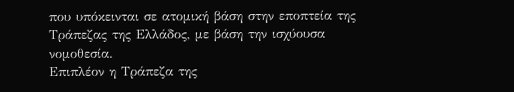που υπόκεινται σε ατομική βάση στην εποπτεία της Τράπεζας της Ελλάδος, με βάση την ισχύουσα νομοθεσία.
Επιπλέον η Τράπεζα της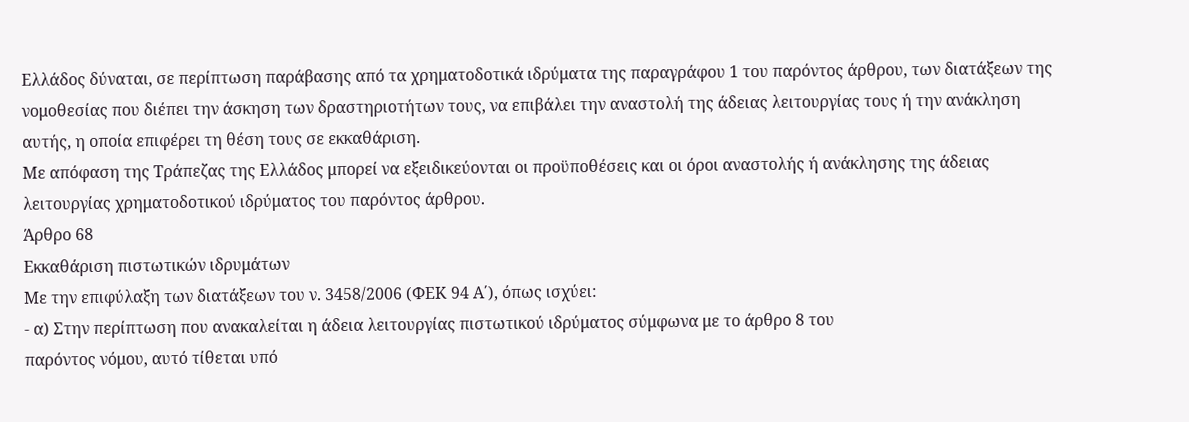Ελλάδος δύναται, σε περίπτωση παράβασης από τα χρηματοδοτικά ιδρύματα της παραγράφου 1 του παρόντος άρθρου, των διατάξεων της νομοθεσίας που διέπει την άσκηση των δραστηριοτήτων τους, να επιβάλει την αναστολή της άδειας λειτουργίας τους ή την ανάκληση αυτής, η οποία επιφέρει τη θέση τους σε εκκαθάριση.
Με απόφαση της Τράπεζας της Ελλάδος μπορεί να εξειδικεύονται οι προϋποθέσεις και οι όροι αναστολής ή ανάκλησης της άδειας λειτουργίας χρηματοδοτικού ιδρύματος του παρόντος άρθρου.
Άρθρο 68
Εκκαθάριση πιστωτικών ιδρυμάτων
Με την επιφύλαξη των διατάξεων του ν. 3458/2006 (ΦΕΚ 94 Α΄), όπως ισχύει:
- α) Στην περίπτωση που ανακαλείται η άδεια λειτουργίας πιστωτικού ιδρύματος σύμφωνα με το άρθρο 8 του
παρόντος νόμου, αυτό τίθεται υπό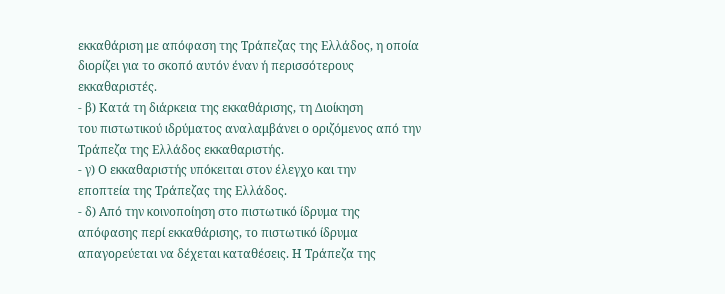εκκαθάριση με απόφαση της Τράπεζας της Ελλάδος, η οποία διορίζει για το σκοπό αυτόν έναν ή περισσότερους εκκαθαριστές.
- β) Κατά τη διάρκεια της εκκαθάρισης, τη Διοίκηση
του πιστωτικού ιδρύματος αναλαμβάνει ο οριζόμενος από την Τράπεζα της Ελλάδος εκκαθαριστής.
- γ) Ο εκκαθαριστής υπόκειται στον έλεγχο και την
εποπτεία της Τράπεζας της Ελλάδος.
- δ) Από την κοινοποίηση στο πιστωτικό ίδρυμα της
απόφασης περί εκκαθάρισης, το πιστωτικό ίδρυμα απαγορεύεται να δέχεται καταθέσεις. Η Τράπεζα της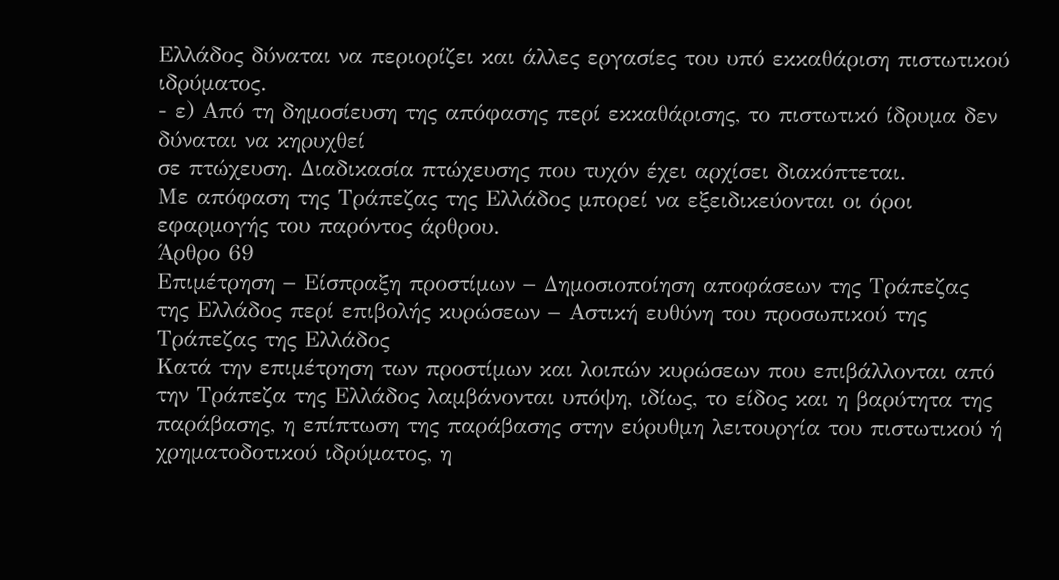Ελλάδος δύναται να περιορίζει και άλλες εργασίες του υπό εκκαθάριση πιστωτικού ιδρύματος.
- ε) Από τη δημοσίευση της απόφασης περί εκκαθάρισης, το πιστωτικό ίδρυμα δεν δύναται να κηρυχθεί
σε πτώχευση. Διαδικασία πτώχευσης που τυχόν έχει αρχίσει διακόπτεται.
Με απόφαση της Τράπεζας της Ελλάδος μπορεί να εξειδικεύονται οι όροι εφαρμογής του παρόντος άρθρου.
Άρθρο 69
Επιμέτρηση − Είσπραξη προστίμων − Δημοσιοποίηση αποφάσεων της Τράπεζας της Ελλάδος περί επιβολής κυρώσεων − Αστική ευθύνη του προσωπικού της Τράπεζας της Ελλάδος
Κατά την επιμέτρηση των προστίμων και λοιπών κυρώσεων που επιβάλλονται από την Τράπεζα της Ελλάδος λαμβάνονται υπόψη, ιδίως, το είδος και η βαρύτητα της παράβασης, η επίπτωση της παράβασης στην εύρυθμη λειτουργία του πιστωτικού ή χρηματοδοτικού ιδρύματος, η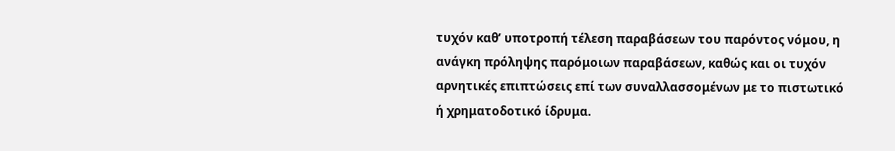τυχόν καθ’ υποτροπή τέλεση παραβάσεων του παρόντος νόμου, η ανάγκη πρόληψης παρόμοιων παραβάσεων, καθώς και οι τυχόν αρνητικές επιπτώσεις επί των συναλλασσομένων με το πιστωτικό ή χρηματοδοτικό ίδρυμα.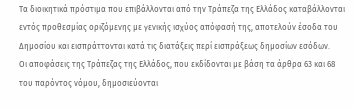Τα διοικητικά πρόστιμα που επιβάλλονται από την Τράπεζα της Ελλάδος καταβάλλονται εντός προθεσμίας οριζόμενης με γενικής ισχύος απόφασή της, αποτελούν έσοδα του Δημοσίου και εισπράττονται κατά τις διατάξεις περί εισπράξεως δημοσίων εσόδων.
Οι αποφάσεις της Τράπεζας της Ελλάδος, που εκδίδονται με βάση τα άρθρα 63 και 68 του παρόντος νόμου, δημοσιεύονται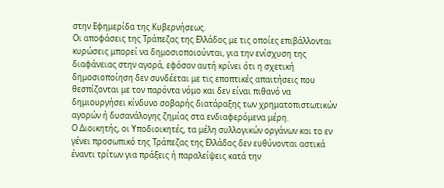στην Εφημερίδα της Κυβερνήσεως.
Οι αποφάσεις της Τράπεζας της Ελλάδος με τις οποίες επιβάλλονται κυρώσεις μπορεί να δημοσιοποιούνται, για την ενίσχυση της διαφάνειας στην αγορά, εφόσον αυτή κρίνει ότι η σχετική δημοσιοποίηση δεν συνδέεται με τις εποπτικές απαιτήσεις που θεσπίζονται με τον παρόντα νόμο και δεν είναι πιθανό να δημιουργήσει κίνδυνο σοβαρής διατάραξης των χρηματοπιστωτικών αγορών ή δυσανάλογης ζημίας στα ενδιαφερόμενα μέρη.
Ο Διοικητής, οι Υποδιοικητές, τα μέλη συλλογικών οργάνων και το εν γένει προσωπικό της Τράπεζας της Ελλάδος δεν ευθύνονται αστικά έναντι τρίτων για πράξεις ή παραλείψεις κατά την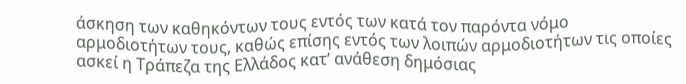άσκηση των καθηκόντων τους εντός των κατά τον παρόντα νόμο αρμοδιοτήτων τους, καθώς επίσης εντός των λοιπών αρμοδιοτήτων τις οποίες ασκεί η Τράπεζα της Ελλάδος κατ’ ανάθεση δημόσιας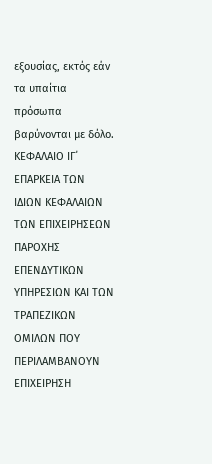εξουσίας, εκτός εάν τα υπαίτια πρόσωπα βαρύνονται με δόλο.
ΚΕΦΑΛΑΙΟ ΙΓ΄
ΕΠΑΡΚΕΙΑ ΤΩΝ ΙΔΙΩΝ ΚΕΦΑΛΑΙΩΝ ΤΩΝ ΕΠΙΧΕΙΡΗΣΕΩΝ ΠΑΡΟΧΗΣ ΕΠΕΝΔΥΤΙΚΩΝ ΥΠΗΡΕΣΙΩΝ ΚΑΙ ΤΩΝ ΤΡΑΠΕΖΙΚΩΝ ΟΜΙΛΩΝ ΠΟΥ ΠΕΡΙΛΑΜΒΑΝΟΥΝ ΕΠΙΧΕΙΡΗΣΗ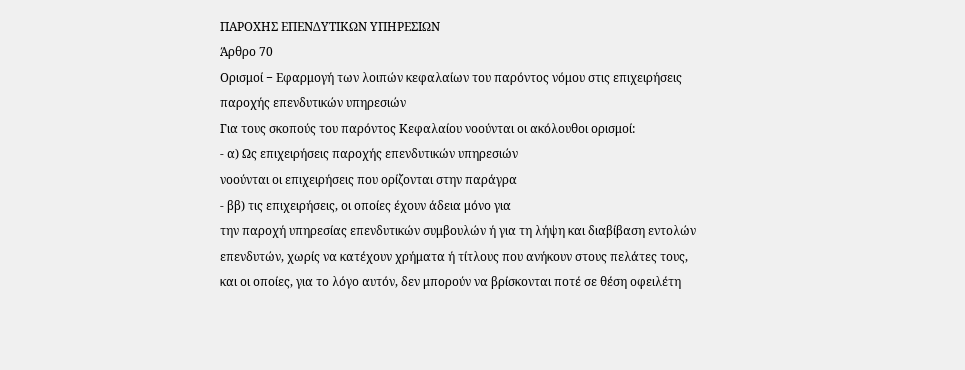ΠΑΡΟΧΗΣ ΕΠΕΝΔΥΤΙΚΩΝ ΥΠΗΡΕΣΙΩΝ
Άρθρο 70
Ορισμοί − Εφαρμογή των λοιπών κεφαλαίων του παρόντος νόμου στις επιχειρήσεις παροχής επενδυτικών υπηρεσιών
Για τους σκοπούς του παρόντος Κεφαλαίου νοούνται οι ακόλουθοι ορισμοί:
- α) Ως επιχειρήσεις παροχής επενδυτικών υπηρεσιών
νοούνται οι επιχειρήσεις που ορίζονται στην παράγρα
- ββ) τις επιχειρήσεις, οι οποίες έχουν άδεια μόνο για
την παροχή υπηρεσίας επενδυτικών συμβουλών ή για τη λήψη και διαβίβαση εντολών επενδυτών, χωρίς να κατέχουν χρήματα ή τίτλους που ανήκουν στους πελάτες τους, και οι οποίες, για το λόγο αυτόν, δεν μπορούν να βρίσκονται ποτέ σε θέση οφειλέτη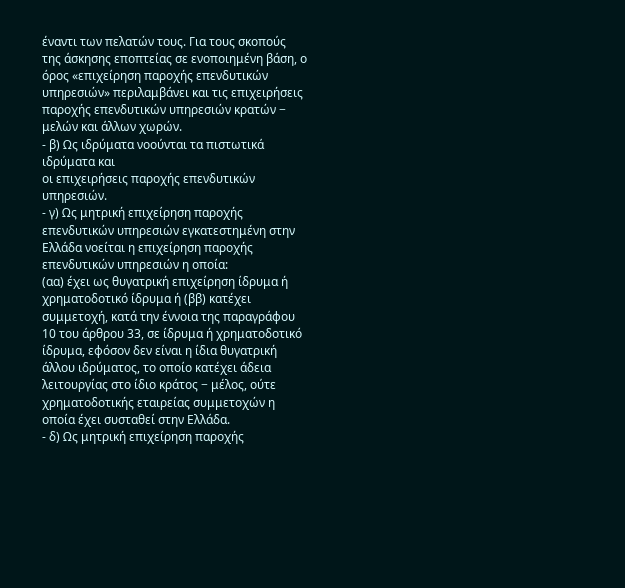έναντι των πελατών τους. Για τους σκοπούς της άσκησης εποπτείας σε ενοποιημένη βάση, ο όρος «επιχείρηση παροχής επενδυτικών υπηρεσιών» περιλαμβάνει και τις επιχειρήσεις παροχής επενδυτικών υπηρεσιών κρατών − μελών και άλλων χωρών.
- β) Ως ιδρύματα νοούνται τα πιστωτικά ιδρύματα και
οι επιχειρήσεις παροχής επενδυτικών υπηρεσιών.
- γ) Ως μητρική επιχείρηση παροχής επενδυτικών υπηρεσιών εγκατεστημένη στην Ελλάδα νοείται η επιχείρηση παροχής επενδυτικών υπηρεσιών η οποία:
(αα) έχει ως θυγατρική επιχείρηση ίδρυμα ή χρηματοδοτικό ίδρυμα ή (ββ) κατέχει συμμετοχή, κατά την έννοια της παραγράφου 10 του άρθρου 33, σε ίδρυμα ή χρηματοδοτικό ίδρυμα, εφόσον δεν είναι η ίδια θυγατρική άλλου ιδρύματος, το οποίο κατέχει άδεια λειτουργίας στο ίδιο κράτος − μέλος, ούτε χρηματοδοτικής εταιρείας συμμετοχών η οποία έχει συσταθεί στην Ελλάδα.
- δ) Ως μητρική επιχείρηση παροχής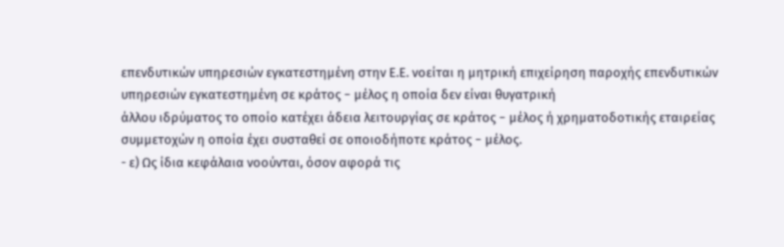επενδυτικών υπηρεσιών εγκατεστημένη στην Ε.Ε. νοείται η μητρική επιχείρηση παροχής επενδυτικών υπηρεσιών εγκατεστημένη σε κράτος − μέλος η οποία δεν είναι θυγατρική
άλλου ιδρύματος το οποίο κατέχει άδεια λειτουργίας σε κράτος − μέλος ή χρηματοδοτικής εταιρείας συμμετοχών η οποία έχει συσταθεί σε οποιοδήποτε κράτος − μέλος.
- ε) Ως ίδια κεφάλαια νοούνται, όσον αφορά τις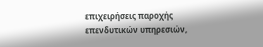επιχειρήσεις παροχής επενδυτικών υπηρεσιών,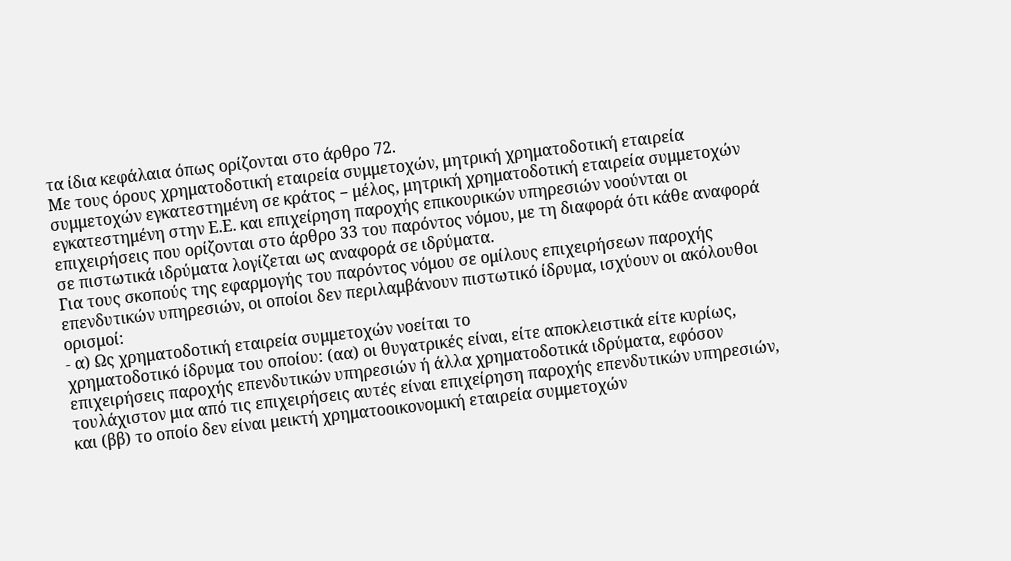τα ίδια κεφάλαια όπως ορίζονται στο άρθρο 72.
Με τους όρους χρηματοδοτική εταιρεία συμμετοχών, μητρική χρηματοδοτική εταιρεία συμμετοχών εγκατεστημένη σε κράτος − μέλος, μητρική χρηματοδοτική εταιρεία συμμετοχών εγκατεστημένη στην Ε.Ε. και επιχείρηση παροχής επικουρικών υπηρεσιών νοούνται οι επιχειρήσεις που ορίζονται στο άρθρο 33 του παρόντος νόμου, με τη διαφορά ότι κάθε αναφορά σε πιστωτικά ιδρύματα λογίζεται ως αναφορά σε ιδρύματα.
Για τους σκοπούς της εφαρμογής του παρόντος νόμου σε ομίλους επιχειρήσεων παροχής επενδυτικών υπηρεσιών, οι οποίοι δεν περιλαμβάνουν πιστωτικό ίδρυμα, ισχύουν οι ακόλουθοι ορισμοί:
- α) Ως χρηματοδοτική εταιρεία συμμετοχών νοείται το
χρηματοδοτικό ίδρυμα του οποίου: (αα) οι θυγατρικές είναι, είτε αποκλειστικά είτε κυρίως, επιχειρήσεις παροχής επενδυτικών υπηρεσιών ή άλλα χρηματοδοτικά ιδρύματα, εφόσον τουλάχιστον μια από τις επιχειρήσεις αυτές είναι επιχείρηση παροχής επενδυτικών υπηρεσιών, και (ββ) το οποίο δεν είναι μεικτή χρηματοοικονομική εταιρεία συμμετοχών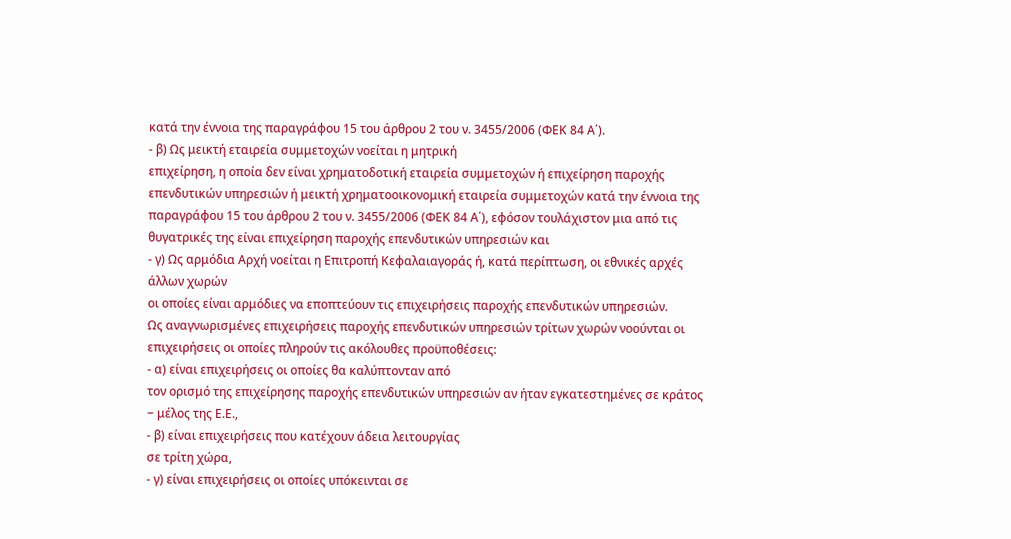κατά την έννοια της παραγράφου 15 του άρθρου 2 του ν. 3455/2006 (ΦΕΚ 84 Α΄).
- β) Ως μεικτή εταιρεία συμμετοχών νοείται η μητρική
επιχείρηση, η οποία δεν είναι χρηματοδοτική εταιρεία συμμετοχών ή επιχείρηση παροχής επενδυτικών υπηρεσιών ή μεικτή χρηματοοικονομική εταιρεία συμμετοχών κατά την έννοια της παραγράφου 15 του άρθρου 2 του ν. 3455/2006 (ΦΕΚ 84 Α΄), εφόσον τουλάχιστον μια από τις θυγατρικές της είναι επιχείρηση παροχής επενδυτικών υπηρεσιών και
- γ) Ως αρμόδια Αρχή νοείται η Επιτροπή Κεφαλαιαγοράς ή, κατά περίπτωση, οι εθνικές αρχές άλλων χωρών
οι οποίες είναι αρμόδιες να εποπτεύουν τις επιχειρήσεις παροχής επενδυτικών υπηρεσιών.
Ως αναγνωρισμένες επιχειρήσεις παροχής επενδυτικών υπηρεσιών τρίτων χωρών νοούνται οι επιχειρήσεις οι οποίες πληρούν τις ακόλουθες προϋποθέσεις:
- α) είναι επιχειρήσεις οι οποίες θα καλύπτονταν από
τον ορισμό της επιχείρησης παροχής επενδυτικών υπηρεσιών αν ήταν εγκατεστημένες σε κράτος − μέλος της Ε.Ε.,
- β) είναι επιχειρήσεις που κατέχουν άδεια λειτουργίας
σε τρίτη χώρα,
- γ) είναι επιχειρήσεις οι οποίες υπόκεινται σε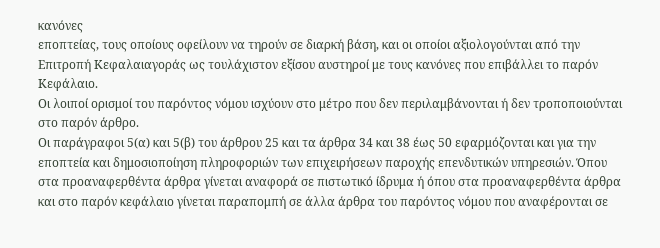κανόνες
εποπτείας, τους οποίους οφείλουν να τηρούν σε διαρκή βάση, και οι οποίοι αξιολογούνται από την Επιτροπή Κεφαλαιαγοράς ως τουλάχιστον εξίσου αυστηροί με τους κανόνες που επιβάλλει το παρόν Κεφάλαιο.
Οι λοιποί ορισμοί του παρόντος νόμου ισχύουν στο μέτρο που δεν περιλαμβάνονται ή δεν τροποποιούνται στο παρόν άρθρο.
Οι παράγραφοι 5(α) και 5(β) του άρθρου 25 και τα άρθρα 34 και 38 έως 50 εφαρμόζονται και για την εποπτεία και δημοσιοποίηση πληροφοριών των επιχειρήσεων παροχής επενδυτικών υπηρεσιών. Όπου στα προαναφερθέντα άρθρα γίνεται αναφορά σε πιστωτικό ίδρυμα ή όπου στα προαναφερθέντα άρθρα και στο παρόν κεφάλαιο γίνεται παραπομπή σε άλλα άρθρα του παρόντος νόμου που αναφέρονται σε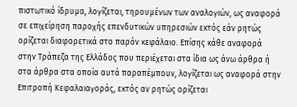πιστωτικό ίδρυμα, λογίζεται, τηρουμένων των αναλογιών, ως αναφορά σε επιχείρηση παροχής επενδυτικών υπηρεσιών εκτός εάν ρητώς ορίζεται διαφορετικά στο παρόν κεφάλαιο. Επίσης κάθε αναφορά στην Τράπεζα της Ελλάδος που περιέχεται στα ίδια ως άνω άρθρα ή στα άρθρα στα οποία αυτά παραπέμπουν, λογίζεται ως αναφορά στην Επιτροπή Κεφαλαιαγοράς, εκτός αν ρητώς ορίζεται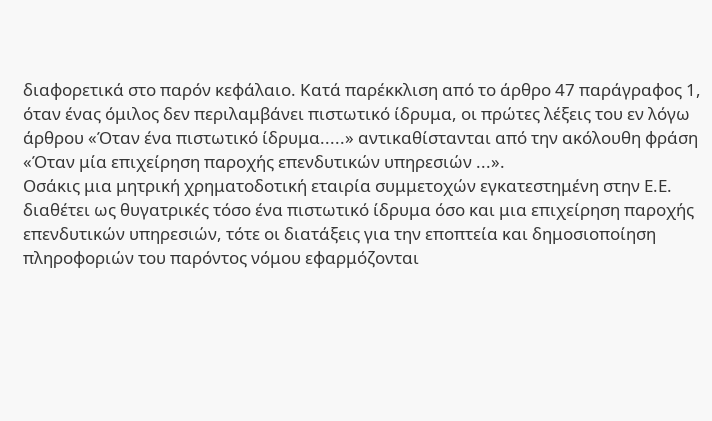διαφορετικά στο παρόν κεφάλαιο. Κατά παρέκκλιση από το άρθρο 47 παράγραφος 1, όταν ένας όμιλος δεν περιλαμβάνει πιστωτικό ίδρυμα, οι πρώτες λέξεις του εν λόγω άρθρου «Όταν ένα πιστωτικό ίδρυμα.....» αντικαθίστανται από την ακόλουθη φράση «Όταν μία επιχείρηση παροχής επενδυτικών υπηρεσιών ...».
Οσάκις μια μητρική χρηματοδοτική εταιρία συμμετοχών εγκατεστημένη στην Ε.Ε. διαθέτει ως θυγατρικές τόσο ένα πιστωτικό ίδρυμα όσο και μια επιχείρηση παροχής επενδυτικών υπηρεσιών, τότε οι διατάξεις για την εποπτεία και δημοσιοποίηση πληροφοριών του παρόντος νόμου εφαρμόζονται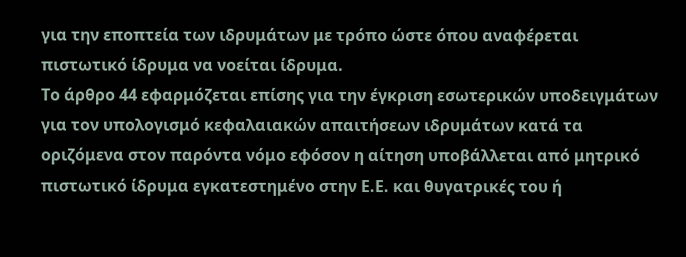για την εποπτεία των ιδρυμάτων με τρόπο ώστε όπου αναφέρεται πιστωτικό ίδρυμα να νοείται ίδρυμα.
Το άρθρο 44 εφαρμόζεται επίσης για την έγκριση εσωτερικών υποδειγμάτων για τον υπολογισμό κεφαλαιακών απαιτήσεων ιδρυμάτων κατά τα οριζόμενα στον παρόντα νόμο εφόσον η αίτηση υποβάλλεται από μητρικό πιστωτικό ίδρυμα εγκατεστημένο στην Ε.Ε. και θυγατρικές του ή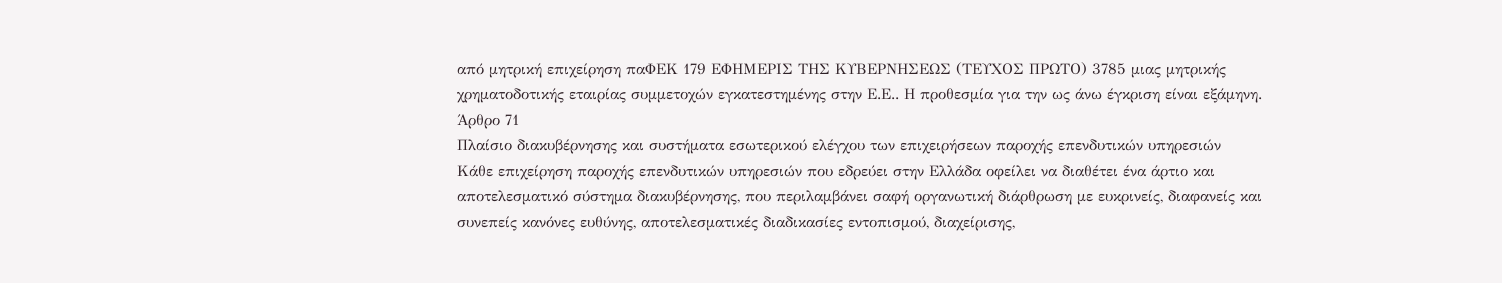από μητρική επιχείρηση παΦΕΚ 179 ΕΦΗΜΕΡΙΣ ΤΗΣ ΚΥΒΕΡΝΗΣΕΩΣ (ΤΕΥΧΟΣ ΠΡΩΤΟ) 3785 μιας μητρικής χρηματοδοτικής εταιρίας συμμετοχών εγκατεστημένης στην Ε.Ε.. Η προθεσμία για την ως άνω έγκριση είναι εξάμηνη.
Άρθρο 71
Πλαίσιο διακυβέρνησης και συστήματα εσωτερικού ελέγχου των επιχειρήσεων παροχής επενδυτικών υπηρεσιών
Κάθε επιχείρηση παροχής επενδυτικών υπηρεσιών που εδρεύει στην Ελλάδα οφείλει να διαθέτει ένα άρτιο και αποτελεσματικό σύστημα διακυβέρνησης, που περιλαμβάνει σαφή οργανωτική διάρθρωση με ευκρινείς, διαφανείς και συνεπείς κανόνες ευθύνης, αποτελεσματικές διαδικασίες εντοπισμού, διαχείρισης,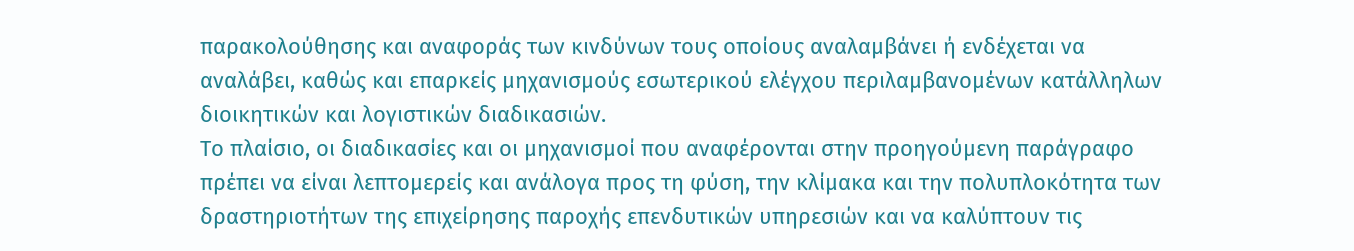παρακολούθησης και αναφοράς των κινδύνων τους οποίους αναλαμβάνει ή ενδέχεται να αναλάβει, καθώς και επαρκείς μηχανισμούς εσωτερικού ελέγχου περιλαμβανομένων κατάλληλων διοικητικών και λογιστικών διαδικασιών.
Το πλαίσιο, οι διαδικασίες και οι μηχανισμοί που αναφέρονται στην προηγούμενη παράγραφο πρέπει να είναι λεπτομερείς και ανάλογα προς τη φύση, την κλίμακα και την πολυπλοκότητα των δραστηριοτήτων της επιχείρησης παροχής επενδυτικών υπηρεσιών και να καλύπτουν τις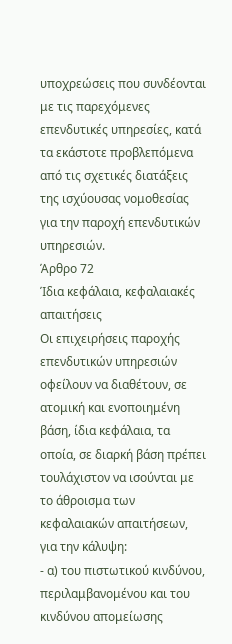υποχρεώσεις που συνδέονται με τις παρεχόμενες επενδυτικές υπηρεσίες, κατά τα εκάστοτε προβλεπόμενα από τις σχετικές διατάξεις της ισχύουσας νομοθεσίας για την παροχή επενδυτικών υπηρεσιών.
Άρθρο 72
Ίδια κεφάλαια, κεφαλαιακές απαιτήσεις
Οι επιχειρήσεις παροχής επενδυτικών υπηρεσιών οφείλουν να διαθέτουν, σε ατομική και ενοποιημένη βάση, ίδια κεφάλαια, τα οποία, σε διαρκή βάση πρέπει τουλάχιστον να ισούνται με το άθροισμα των κεφαλαιακών απαιτήσεων, για την κάλυψη:
- α) του πιστωτικού κινδύνου, περιλαμβανομένου και του
κινδύνου απομείωσης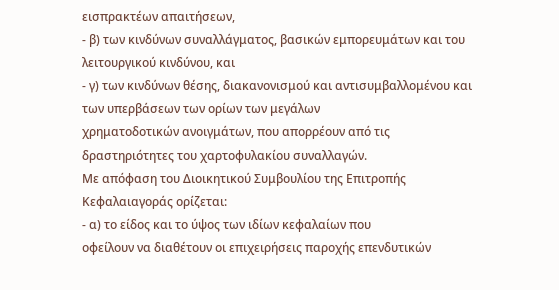εισπρακτέων απαιτήσεων,
- β) των κινδύνων συναλλάγματος, βασικών εμπορευμάτων και του λειτουργικού κινδύνου, και
- γ) των κινδύνων θέσης, διακανονισμού και αντισυμβαλλομένου και των υπερβάσεων των ορίων των μεγάλων
χρηματοδοτικών ανοιγμάτων, που απορρέουν από τις δραστηριότητες του χαρτοφυλακίου συναλλαγών.
Με απόφαση του Διοικητικού Συμβουλίου της Επιτροπής Κεφαλαιαγοράς ορίζεται:
- α) το είδος και το ύψος των ιδίων κεφαλαίων που
οφείλουν να διαθέτουν οι επιχειρήσεις παροχής επενδυτικών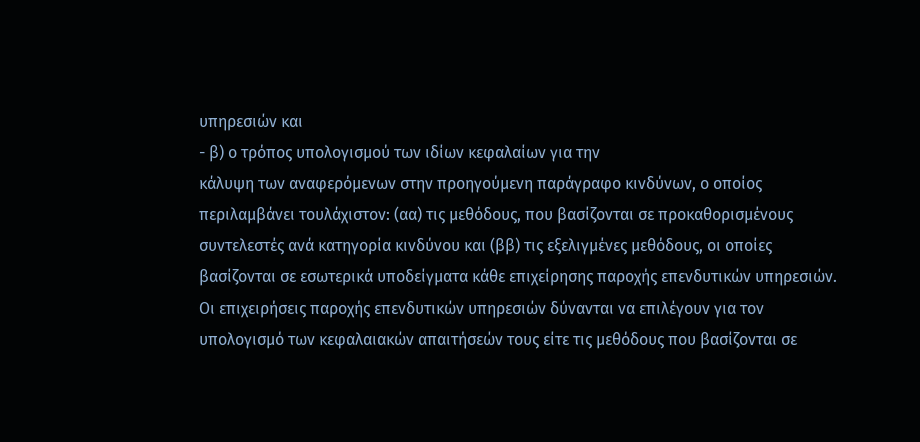υπηρεσιών και
- β) ο τρόπος υπολογισμού των ιδίων κεφαλαίων για την
κάλυψη των αναφερόμενων στην προηγούμενη παράγραφο κινδύνων, ο οποίος περιλαμβάνει τουλάχιστον: (αα) τις μεθόδους, που βασίζονται σε προκαθορισμένους συντελεστές ανά κατηγορία κινδύνου και (ββ) τις εξελιγμένες μεθόδους, οι οποίες βασίζονται σε εσωτερικά υποδείγματα κάθε επιχείρησης παροχής επενδυτικών υπηρεσιών.
Οι επιχειρήσεις παροχής επενδυτικών υπηρεσιών δύνανται να επιλέγουν για τον υπολογισμό των κεφαλαιακών απαιτήσεών τους είτε τις μεθόδους που βασίζονται σε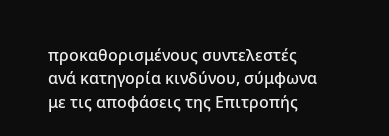προκαθορισμένους συντελεστές ανά κατηγορία κινδύνου, σύμφωνα με τις αποφάσεις της Επιτροπής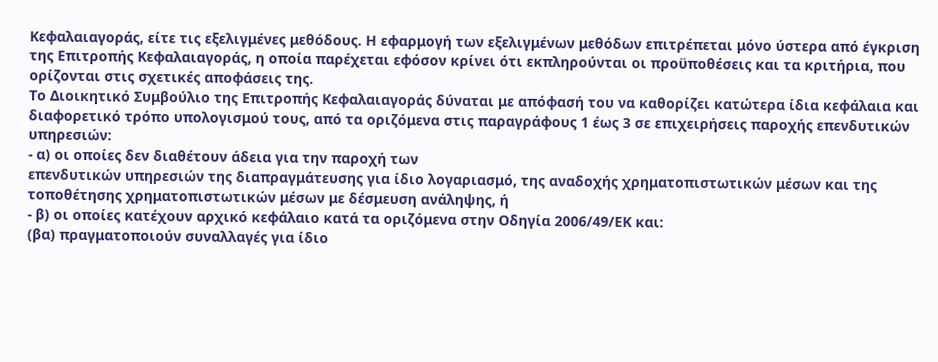Κεφαλαιαγοράς, είτε τις εξελιγμένες μεθόδους. Η εφαρμογή των εξελιγμένων μεθόδων επιτρέπεται μόνο ύστερα από έγκριση της Επιτροπής Κεφαλαιαγοράς, η οποία παρέχεται εφόσον κρίνει ότι εκπληρούνται οι προϋποθέσεις και τα κριτήρια, που ορίζονται στις σχετικές αποφάσεις της.
Το Διοικητικό Συμβούλιο της Επιτροπής Κεφαλαιαγοράς δύναται με απόφασή του να καθορίζει κατώτερα ίδια κεφάλαια και διαφορετικό τρόπο υπολογισμού τους, από τα οριζόμενα στις παραγράφους 1 έως 3 σε επιχειρήσεις παροχής επενδυτικών υπηρεσιών:
- α) οι οποίες δεν διαθέτουν άδεια για την παροχή των
επενδυτικών υπηρεσιών της διαπραγμάτευσης για ίδιο λογαριασμό, της αναδοχής χρηματοπιστωτικών μέσων και της τοποθέτησης χρηματοπιστωτικών μέσων με δέσμευση ανάληψης, ή
- β) οι οποίες κατέχουν αρχικό κεφάλαιο κατά τα οριζόμενα στην Οδηγία 2006/49/ΕΚ και:
(βα) πραγματοποιούν συναλλαγές για ίδιο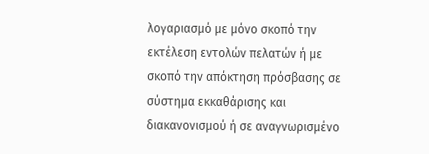λογαριασμό με μόνο σκοπό την εκτέλεση εντολών πελατών ή με σκοπό την απόκτηση πρόσβασης σε σύστημα εκκαθάρισης και διακανονισμού ή σε αναγνωρισμένο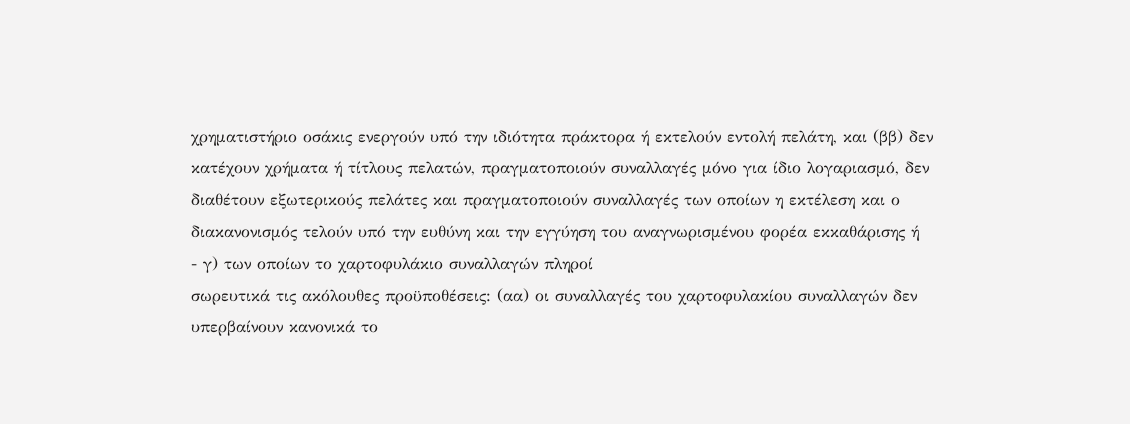χρηματιστήριο οσάκις ενεργούν υπό την ιδιότητα πράκτορα ή εκτελούν εντολή πελάτη, και (ββ) δεν κατέχουν χρήματα ή τίτλους πελατών, πραγματοποιούν συναλλαγές μόνο για ίδιο λογαριασμό, δεν διαθέτουν εξωτερικούς πελάτες και πραγματοποιούν συναλλαγές των οποίων η εκτέλεση και ο διακανονισμός τελούν υπό την ευθύνη και την εγγύηση του αναγνωρισμένου φορέα εκκαθάρισης ή
- γ) των οποίων το χαρτοφυλάκιο συναλλαγών πληροί
σωρευτικά τις ακόλουθες προϋποθέσεις: (αα) οι συναλλαγές του χαρτοφυλακίου συναλλαγών δεν υπερβαίνουν κανονικά το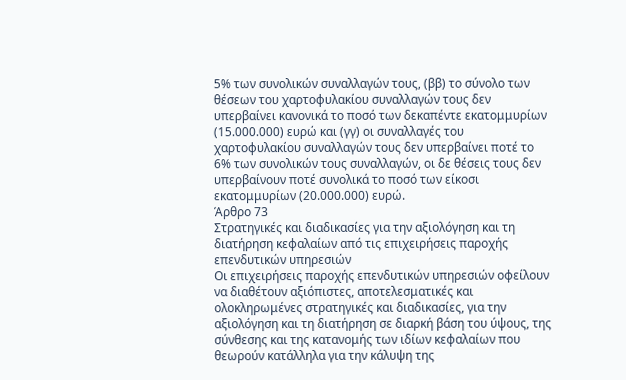5% των συνολικών συναλλαγών τους, (ββ) το σύνολο των θέσεων του χαρτοφυλακίου συναλλαγών τους δεν υπερβαίνει κανονικά το ποσό των δεκαπέντε εκατομμυρίων (15.000.000) ευρώ και (γγ) οι συναλλαγές του χαρτοφυλακίου συναλλαγών τους δεν υπερβαίνει ποτέ το 6% των συνολικών τους συναλλαγών, οι δε θέσεις τους δεν υπερβαίνουν ποτέ συνολικά το ποσό των είκοσι εκατομμυρίων (20.000.000) ευρώ.
Άρθρο 73
Στρατηγικές και διαδικασίες για την αξιολόγηση και τη διατήρηση κεφαλαίων από τις επιχειρήσεις παροχής επενδυτικών υπηρεσιών
Οι επιχειρήσεις παροχής επενδυτικών υπηρεσιών οφείλουν να διαθέτουν αξιόπιστες, αποτελεσματικές και ολοκληρωμένες στρατηγικές και διαδικασίες, για την αξιολόγηση και τη διατήρηση σε διαρκή βάση του ύψους, της σύνθεσης και της κατανομής των ιδίων κεφαλαίων που θεωρούν κατάλληλα για την κάλυψη της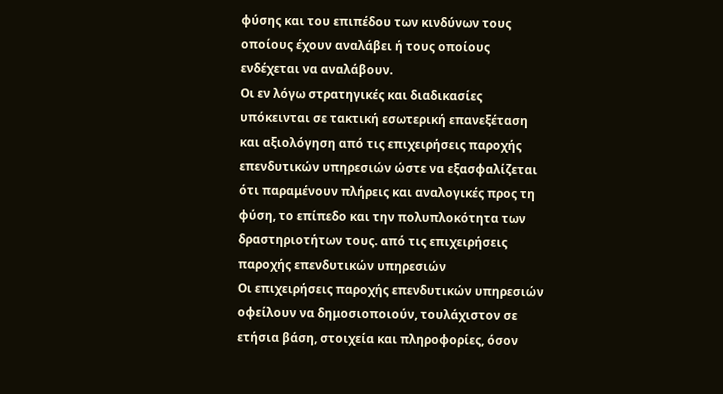φύσης και του επιπέδου των κινδύνων τους οποίους έχουν αναλάβει ή τους οποίους ενδέχεται να αναλάβουν.
Οι εν λόγω στρατηγικές και διαδικασίες υπόκεινται σε τακτική εσωτερική επανεξέταση και αξιολόγηση από τις επιχειρήσεις παροχής επενδυτικών υπηρεσιών ώστε να εξασφαλίζεται ότι παραμένουν πλήρεις και αναλογικές προς τη φύση, το επίπεδο και την πολυπλοκότητα των δραστηριοτήτων τους. από τις επιχειρήσεις παροχής επενδυτικών υπηρεσιών
Οι επιχειρήσεις παροχής επενδυτικών υπηρεσιών οφείλουν να δημοσιοποιούν, τουλάχιστον σε ετήσια βάση, στοιχεία και πληροφορίες, όσον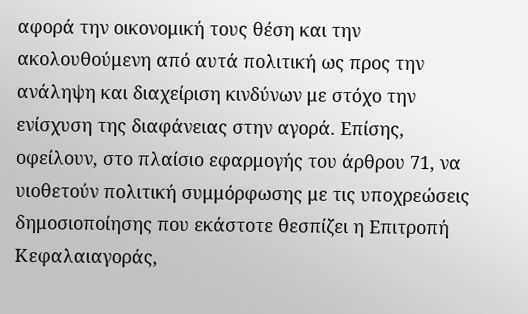αφορά την οικονομική τους θέση και την ακολουθούμενη από αυτά πολιτική ως προς την ανάληψη και διαχείριση κινδύνων με στόχο την ενίσχυση της διαφάνειας στην αγορά. Επίσης, οφείλουν, στο πλαίσιο εφαρμογής του άρθρου 71, να υιοθετούν πολιτική συμμόρφωσης με τις υποχρεώσεις δημοσιοποίησης που εκάστοτε θεσπίζει η Επιτροπή Κεφαλαιαγοράς,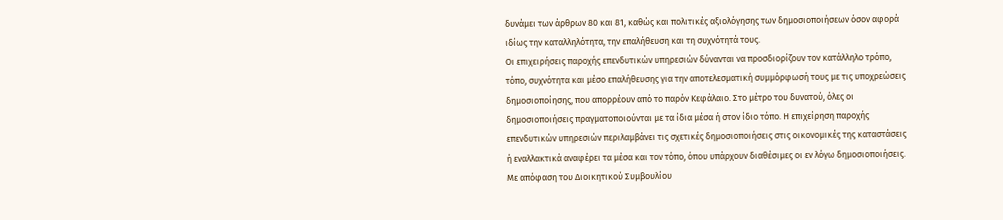δυνάμει των άρθρων 80 και 81, καθώς και πολιτικές αξιολόγησης των δημοσιοποιήσεων όσον αφορά ιδίως την καταλληλότητα, την επαλήθευση και τη συχνότητά τους.
Οι επιχειρήσεις παροχής επενδυτικών υπηρεσιών δύνανται να προσδιορίζουν τον κατάλληλο τρόπο, τόπο, συχνότητα και μέσο επαλήθευσης για την αποτελεσματική συμμόρφωσή τους με τις υποχρεώσεις δημοσιοποίησης, που απορρέουν από το παρόν Κεφάλαιο. Στο μέτρο του δυνατού, όλες οι δημοσιοποιήσεις πραγματοποιούνται με τα ίδια μέσα ή στον ίδιο τόπο. Η επιχείρηση παροχής επενδυτικών υπηρεσιών περιλαμβάνει τις σχετικές δημοσιοποιήσεις στις οικονομικές της καταστάσεις ή εναλλακτικά αναφέρει τα μέσα και τον τόπο, όπου υπάρχουν διαθέσιμες οι εν λόγω δημοσιοποιήσεις.
Με απόφαση του Διοικητικού Συμβουλίου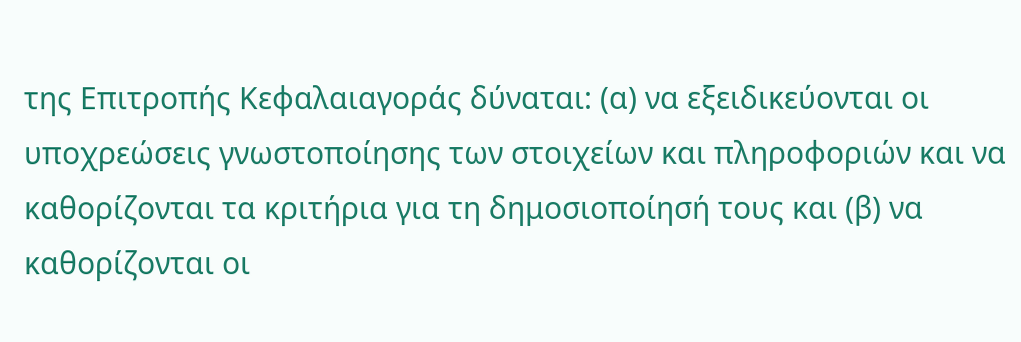της Επιτροπής Κεφαλαιαγοράς δύναται: (α) να εξειδικεύονται οι υποχρεώσεις γνωστοποίησης των στοιχείων και πληροφοριών και να καθορίζονται τα κριτήρια για τη δημοσιοποίησή τους και (β) να καθορίζονται οι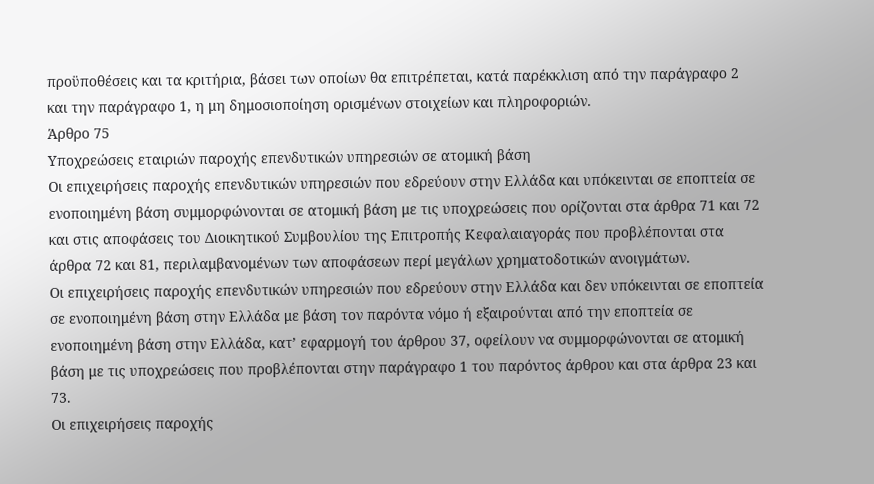προϋποθέσεις και τα κριτήρια, βάσει των οποίων θα επιτρέπεται, κατά παρέκκλιση από την παράγραφο 2 και την παράγραφο 1, η μη δημοσιοποίηση ορισμένων στοιχείων και πληροφοριών.
Άρθρο 75
Υποχρεώσεις εταιριών παροχής επενδυτικών υπηρεσιών σε ατομική βάση
Οι επιχειρήσεις παροχής επενδυτικών υπηρεσιών που εδρεύουν στην Ελλάδα και υπόκεινται σε εποπτεία σε ενοποιημένη βάση συμμορφώνονται σε ατομική βάση με τις υποχρεώσεις που ορίζονται στα άρθρα 71 και 72 και στις αποφάσεις του Διοικητικού Συμβουλίου της Επιτροπής Κεφαλαιαγοράς που προβλέπονται στα άρθρα 72 και 81, περιλαμβανομένων των αποφάσεων περί μεγάλων χρηματοδοτικών ανοιγμάτων.
Οι επιχειρήσεις παροχής επενδυτικών υπηρεσιών που εδρεύουν στην Ελλάδα και δεν υπόκεινται σε εποπτεία σε ενοποιημένη βάση στην Ελλάδα με βάση τον παρόντα νόμο ή εξαιρούνται από την εποπτεία σε ενοποιημένη βάση στην Ελλάδα, κατ’ εφαρμογή του άρθρου 37, οφείλουν να συμμορφώνονται σε ατομική βάση με τις υποχρεώσεις που προβλέπονται στην παράγραφο 1 του παρόντος άρθρου και στα άρθρα 23 και 73.
Οι επιχειρήσεις παροχής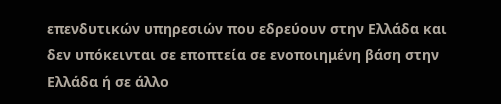επενδυτικών υπηρεσιών που εδρεύουν στην Ελλάδα και δεν υπόκεινται σε εποπτεία σε ενοποιημένη βάση στην Ελλάδα ή σε άλλο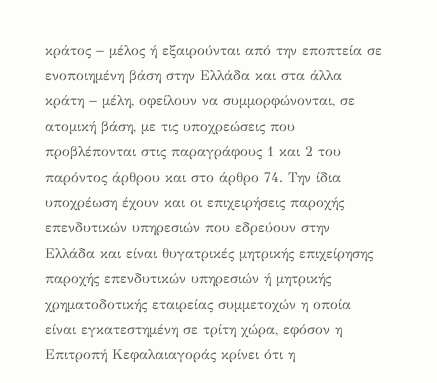κράτος − μέλος ή εξαιρούνται από την εποπτεία σε ενοποιημένη βάση στην Ελλάδα και στα άλλα κράτη − μέλη, οφείλουν να συμμορφώνονται, σε ατομική βάση, με τις υποχρεώσεις που προβλέπονται στις παραγράφους 1 και 2 του παρόντος άρθρου και στο άρθρο 74. Την ίδια υποχρέωση έχουν και οι επιχειρήσεις παροχής επενδυτικών υπηρεσιών που εδρεύουν στην Ελλάδα και είναι θυγατρικές μητρικής επιχείρησης παροχής επενδυτικών υπηρεσιών ή μητρικής χρηματοδοτικής εταιρείας συμμετοχών η οποία είναι εγκατεστημένη σε τρίτη χώρα, εφόσον η Επιτροπή Κεφαλαιαγοράς κρίνει ότι η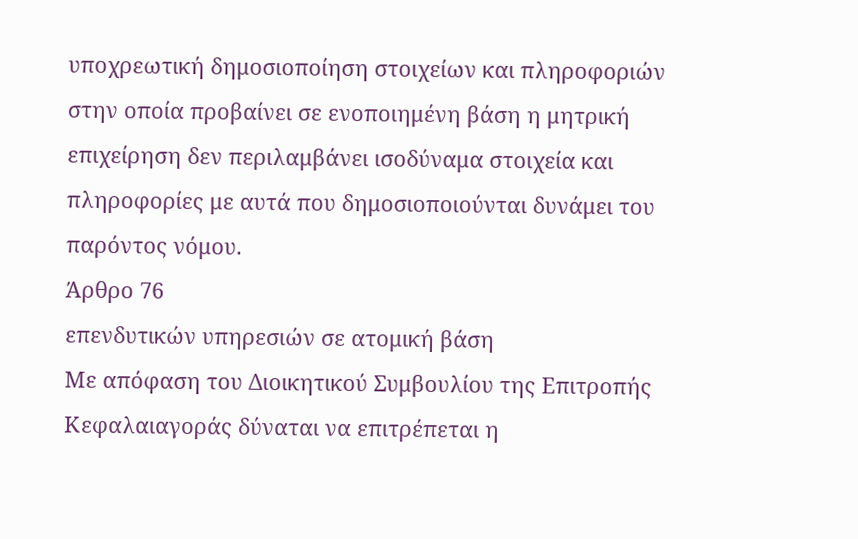υποχρεωτική δημοσιοποίηση στοιχείων και πληροφοριών στην οποία προβαίνει σε ενοποιημένη βάση η μητρική επιχείρηση δεν περιλαμβάνει ισοδύναμα στοιχεία και πληροφορίες με αυτά που δημοσιοποιούνται δυνάμει του παρόντος νόμου.
Άρθρο 76
επενδυτικών υπηρεσιών σε ατομική βάση
Με απόφαση του Διοικητικού Συμβουλίου της Επιτροπής Κεφαλαιαγοράς δύναται να επιτρέπεται η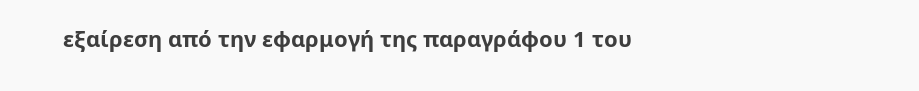εξαίρεση από την εφαρμογή της παραγράφου 1 του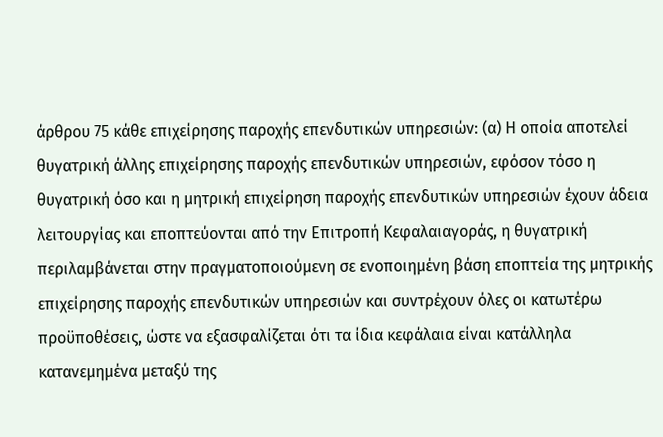άρθρου 75 κάθε επιχείρησης παροχής επενδυτικών υπηρεσιών: (α) Η οποία αποτελεί θυγατρική άλλης επιχείρησης παροχής επενδυτικών υπηρεσιών, εφόσον τόσο η θυγατρική όσο και η μητρική επιχείρηση παροχής επενδυτικών υπηρεσιών έχουν άδεια λειτουργίας και εποπτεύονται από την Επιτροπή Κεφαλαιαγοράς, η θυγατρική περιλαμβάνεται στην πραγματοποιούμενη σε ενοποιημένη βάση εποπτεία της μητρικής επιχείρησης παροχής επενδυτικών υπηρεσιών και συντρέχουν όλες οι κατωτέρω προϋποθέσεις, ώστε να εξασφαλίζεται ότι τα ίδια κεφάλαια είναι κατάλληλα κατανεμημένα μεταξύ της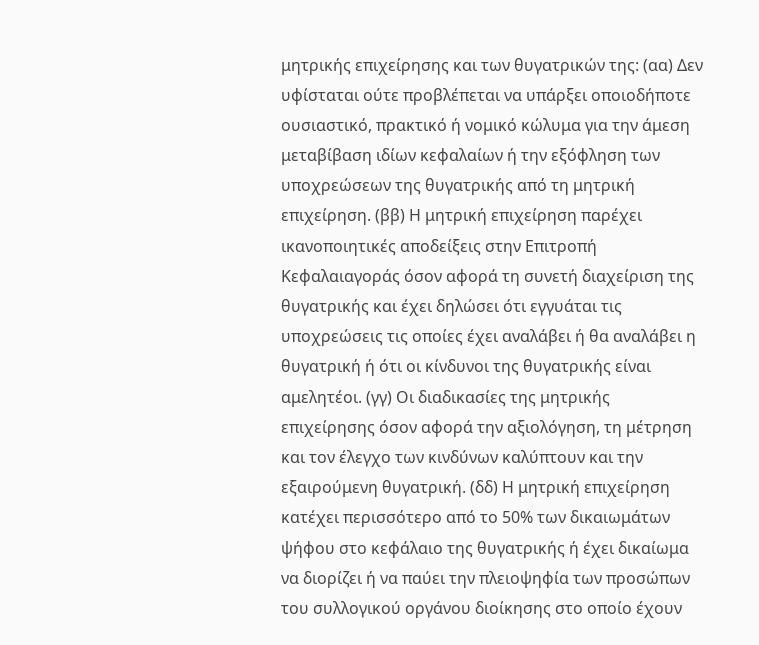μητρικής επιχείρησης και των θυγατρικών της: (αα) Δεν υφίσταται ούτε προβλέπεται να υπάρξει οποιοδήποτε ουσιαστικό, πρακτικό ή νομικό κώλυμα για την άμεση μεταβίβαση ιδίων κεφαλαίων ή την εξόφληση των υποχρεώσεων της θυγατρικής από τη μητρική επιχείρηση. (ββ) Η μητρική επιχείρηση παρέχει ικανοποιητικές αποδείξεις στην Επιτροπή Κεφαλαιαγοράς όσον αφορά τη συνετή διαχείριση της θυγατρικής και έχει δηλώσει ότι εγγυάται τις υποχρεώσεις τις οποίες έχει αναλάβει ή θα αναλάβει η θυγατρική ή ότι οι κίνδυνοι της θυγατρικής είναι αμελητέοι. (γγ) Οι διαδικασίες της μητρικής επιχείρησης όσον αφορά την αξιολόγηση, τη μέτρηση και τον έλεγχο των κινδύνων καλύπτουν και την εξαιρούμενη θυγατρική. (δδ) Η μητρική επιχείρηση κατέχει περισσότερο από το 50% των δικαιωμάτων ψήφου στο κεφάλαιο της θυγατρικής ή έχει δικαίωμα να διορίζει ή να παύει την πλειοψηφία των προσώπων του συλλογικού οργάνου διοίκησης στο οποίο έχουν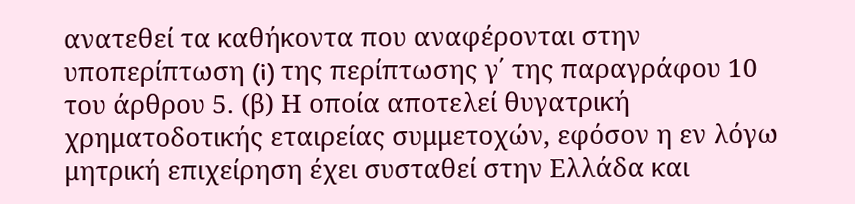ανατεθεί τα καθήκοντα που αναφέρονται στην υποπερίπτωση (i) της περίπτωσης γ΄ της παραγράφου 10 του άρθρου 5. (β) Η οποία αποτελεί θυγατρική χρηματοδοτικής εταιρείας συμμετοχών, εφόσον η εν λόγω μητρική επιχείρηση έχει συσταθεί στην Ελλάδα και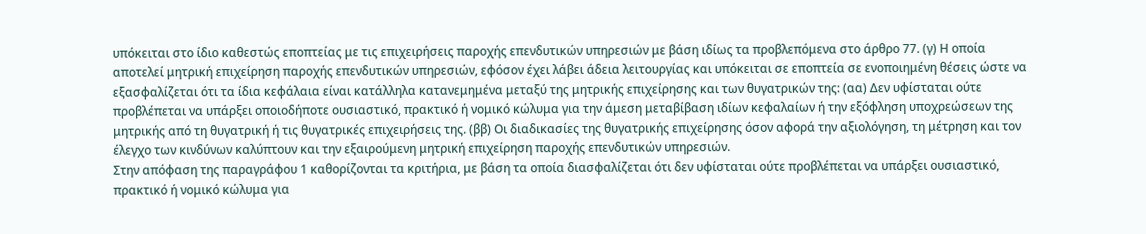υπόκειται στο ίδιο καθεστώς εποπτείας με τις επιχειρήσεις παροχής επενδυτικών υπηρεσιών με βάση ιδίως τα προβλεπόμενα στο άρθρο 77. (γ) Η οποία αποτελεί μητρική επιχείρηση παροχής επενδυτικών υπηρεσιών, εφόσον έχει λάβει άδεια λειτουργίας και υπόκειται σε εποπτεία σε ενοποιημένη θέσεις ώστε να εξασφαλίζεται ότι τα ίδια κεφάλαια είναι κατάλληλα κατανεμημένα μεταξύ της μητρικής επιχείρησης και των θυγατρικών της: (αα) Δεν υφίσταται ούτε προβλέπεται να υπάρξει οποιοδήποτε ουσιαστικό, πρακτικό ή νομικό κώλυμα για την άμεση μεταβίβαση ιδίων κεφαλαίων ή την εξόφληση υποχρεώσεων της μητρικής από τη θυγατρική ή τις θυγατρικές επιχειρήσεις της. (ββ) Οι διαδικασίες της θυγατρικής επιχείρησης όσον αφορά την αξιολόγηση, τη μέτρηση και τον έλεγχο των κινδύνων καλύπτουν και την εξαιρούμενη μητρική επιχείρηση παροχής επενδυτικών υπηρεσιών.
Στην απόφαση της παραγράφου 1 καθορίζονται τα κριτήρια, με βάση τα οποία διασφαλίζεται ότι δεν υφίσταται ούτε προβλέπεται να υπάρξει ουσιαστικό, πρακτικό ή νομικό κώλυμα για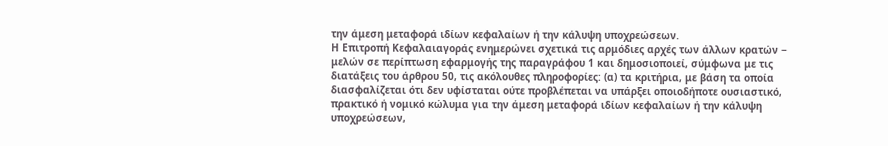την άμεση μεταφορά ιδίων κεφαλαίων ή την κάλυψη υποχρεώσεων.
Η Επιτροπή Κεφαλαιαγοράς ενημερώνει σχετικά τις αρμόδιες αρχές των άλλων κρατών − μελών σε περίπτωση εφαρμογής της παραγράφου 1 και δημοσιοποιεί, σύμφωνα με τις διατάξεις του άρθρου 50, τις ακόλουθες πληροφορίες: (α) τα κριτήρια, με βάση τα οποία διασφαλίζεται ότι δεν υφίσταται ούτε προβλέπεται να υπάρξει οποιοδήποτε ουσιαστικό, πρακτικό ή νομικό κώλυμα για την άμεση μεταφορά ιδίων κεφαλαίων ή την κάλυψη υποχρεώσεων,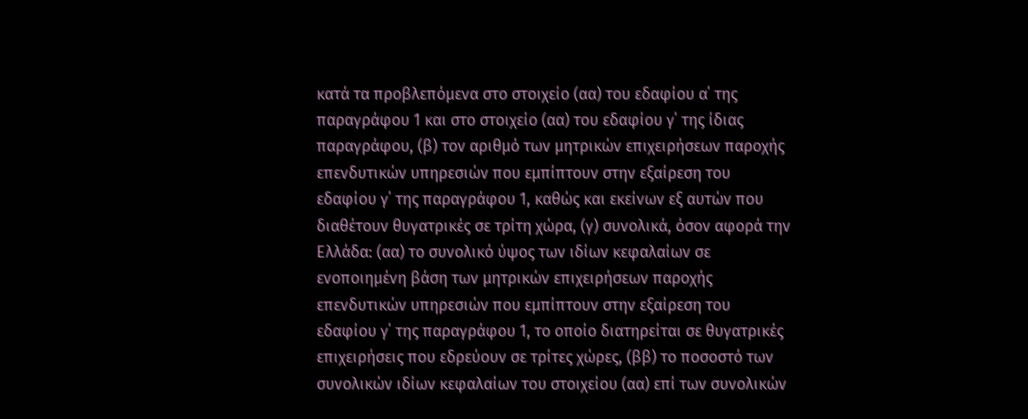κατά τα προβλεπόμενα στο στοιχείο (αα) του εδαφίου α΄ της παραγράφου 1 και στο στοιχείο (αα) του εδαφίου γ΄ της ίδιας παραγράφου, (β) τον αριθμό των μητρικών επιχειρήσεων παροχής επενδυτικών υπηρεσιών που εμπίπτουν στην εξαίρεση του εδαφίου γ΄ της παραγράφου 1, καθώς και εκείνων εξ αυτών που διαθέτουν θυγατρικές σε τρίτη χώρα, (γ) συνολικά, όσον αφορά την Ελλάδα: (αα) το συνολικό ύψος των ιδίων κεφαλαίων σε ενοποιημένη βάση των μητρικών επιχειρήσεων παροχής επενδυτικών υπηρεσιών που εμπίπτουν στην εξαίρεση του εδαφίου γ΄ της παραγράφου 1, το οποίο διατηρείται σε θυγατρικές επιχειρήσεις που εδρεύουν σε τρίτες χώρες, (ββ) το ποσοστό των συνολικών ιδίων κεφαλαίων του στοιχείου (αα) επί των συνολικών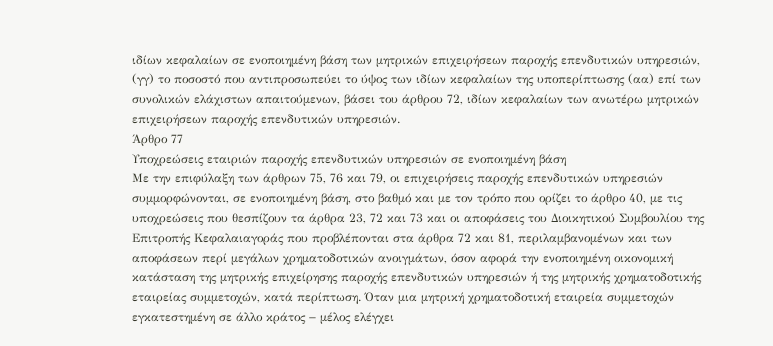ιδίων κεφαλαίων σε ενοποιημένη βάση των μητρικών επιχειρήσεων παροχής επενδυτικών υπηρεσιών, (γγ) το ποσοστό που αντιπροσωπεύει το ύψος των ιδίων κεφαλαίων της υποπερίπτωσης (αα) επί των συνολικών ελάχιστων απαιτούμενων, βάσει του άρθρου 72, ιδίων κεφαλαίων των ανωτέρω μητρικών επιχειρήσεων παροχής επενδυτικών υπηρεσιών.
Άρθρο 77
Υποχρεώσεις εταιριών παροχής επενδυτικών υπηρεσιών σε ενοποιημένη βάση
Με την επιφύλαξη των άρθρων 75, 76 και 79, οι επιχειρήσεις παροχής επενδυτικών υπηρεσιών συμμορφώνονται, σε ενοποιημένη βάση, στο βαθμό και με τον τρόπο που ορίζει το άρθρο 40, με τις υποχρεώσεις που θεσπίζουν τα άρθρα 23, 72 και 73 και οι αποφάσεις του Διοικητικού Συμβουλίου της Επιτροπής Κεφαλαιαγοράς που προβλέπονται στα άρθρα 72 και 81, περιλαμβανομένων και των αποφάσεων περί μεγάλων χρηματοδοτικών ανοιγμάτων, όσον αφορά την ενοποιημένη οικονομική κατάσταση της μητρικής επιχείρησης παροχής επενδυτικών υπηρεσιών ή της μητρικής χρηματοδοτικής εταιρείας συμμετοχών, κατά περίπτωση. Όταν μια μητρική χρηματοδοτική εταιρεία συμμετοχών εγκατεστημένη σε άλλο κράτος − μέλος ελέγχει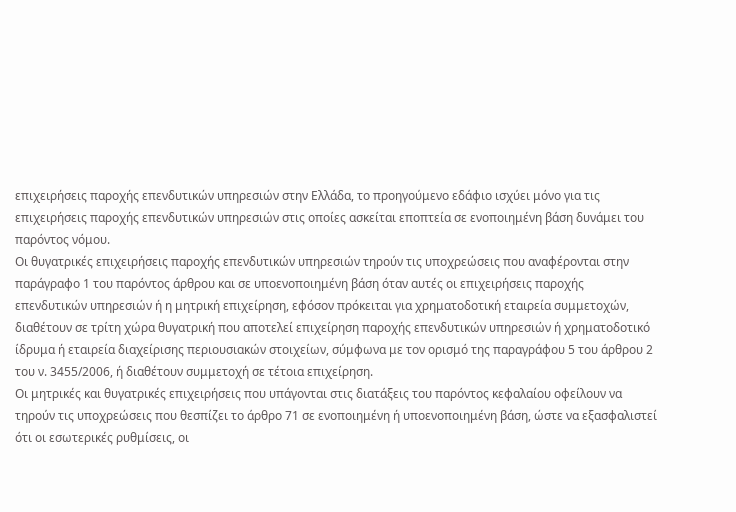επιχειρήσεις παροχής επενδυτικών υπηρεσιών στην Ελλάδα, το προηγούμενο εδάφιο ισχύει μόνο για τις επιχειρήσεις παροχής επενδυτικών υπηρεσιών στις οποίες ασκείται εποπτεία σε ενοποιημένη βάση δυνάμει του παρόντος νόμου.
Οι θυγατρικές επιχειρήσεις παροχής επενδυτικών υπηρεσιών τηρούν τις υποχρεώσεις που αναφέρονται στην παράγραφο 1 του παρόντος άρθρου και σε υποενοποιημένη βάση όταν αυτές οι επιχειρήσεις παροχής επενδυτικών υπηρεσιών ή η μητρική επιχείρηση, εφόσον πρόκειται για χρηματοδοτική εταιρεία συμμετοχών, διαθέτουν σε τρίτη χώρα θυγατρική που αποτελεί επιχείρηση παροχής επενδυτικών υπηρεσιών ή χρηματοδοτικό ίδρυμα ή εταιρεία διαχείρισης περιουσιακών στοιχείων, σύμφωνα με τον ορισμό της παραγράφου 5 του άρθρου 2 του ν. 3455/2006, ή διαθέτουν συμμετοχή σε τέτοια επιχείρηση.
Οι μητρικές και θυγατρικές επιχειρήσεις που υπάγονται στις διατάξεις του παρόντος κεφαλαίου οφείλουν να τηρούν τις υποχρεώσεις που θεσπίζει το άρθρο 71 σε ενοποιημένη ή υποενοποιημένη βάση, ώστε να εξασφαλιστεί ότι οι εσωτερικές ρυθμίσεις, οι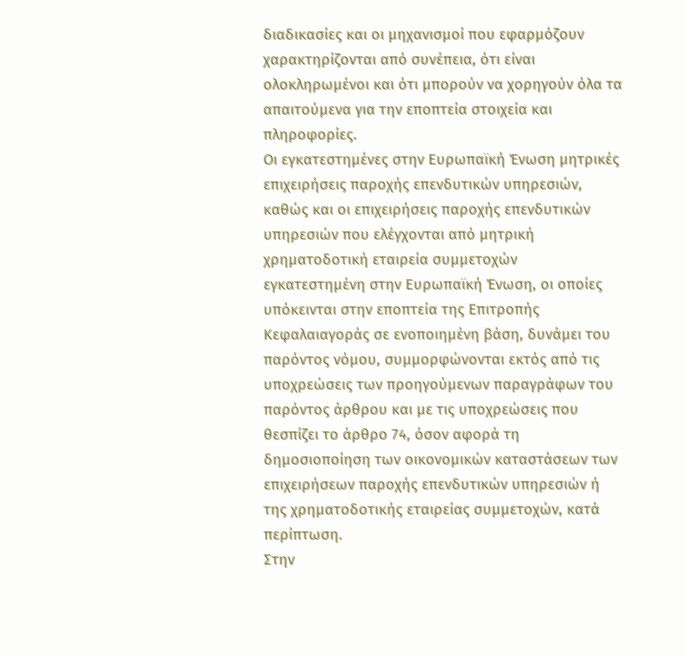διαδικασίες και οι μηχανισμοί που εφαρμόζουν χαρακτηρίζονται από συνέπεια, ότι είναι ολοκληρωμένοι και ότι μπορούν να χορηγούν όλα τα απαιτούμενα για την εποπτεία στοιχεία και πληροφορίες.
Οι εγκατεστημένες στην Ευρωπαϊκή Ένωση μητρικές επιχειρήσεις παροχής επενδυτικών υπηρεσιών, καθώς και οι επιχειρήσεις παροχής επενδυτικών υπηρεσιών που ελέγχονται από μητρική χρηματοδοτική εταιρεία συμμετοχών εγκατεστημένη στην Ευρωπαϊκή Ένωση, οι οποίες υπόκεινται στην εποπτεία της Επιτροπής Κεφαλαιαγοράς σε ενοποιημένη βάση, δυνάμει του παρόντος νόμου, συμμορφώνονται εκτός από τις υποχρεώσεις των προηγούμενων παραγράφων του παρόντος άρθρου και με τις υποχρεώσεις που θεσπίζει το άρθρο 74, όσον αφορά τη δημοσιοποίηση των οικονομικών καταστάσεων των επιχειρήσεων παροχής επενδυτικών υπηρεσιών ή της χρηματοδοτικής εταιρείας συμμετοχών, κατά περίπτωση.
Στην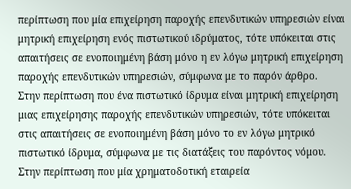περίπτωση που μία επιχείρηση παροχής επενδυτικών υπηρεσιών είναι μητρική επιχείρηση ενός πιστωτικού ιδρύματος, τότε υπόκειται στις απαιτήσεις σε ενοποιημένη βάση μόνο η εν λόγω μητρική επιχείρηση παροχής επενδυτικών υπηρεσιών, σύμφωνα με το παρόν άρθρο.
Στην περίπτωση που ένα πιστωτικό ίδρυμα είναι μητρική επιχείρηση μιας επιχείρησης παροχής επενδυτικών υπηρεσιών, τότε υπόκειται στις απαιτήσεις σε ενοποιημένη βάση μόνο το εν λόγω μητρικό πιστωτικό ίδρυμα, σύμφωνα με τις διατάξεις του παρόντος νόμου.
Στην περίπτωση που μία χρηματοδοτική εταιρεία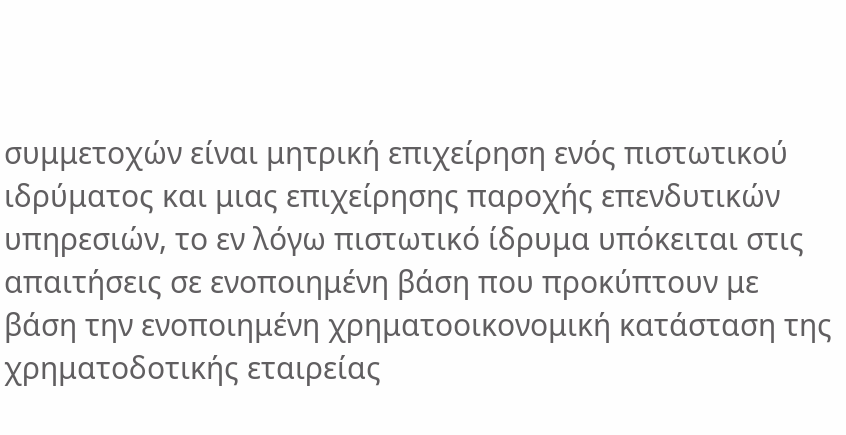συμμετοχών είναι μητρική επιχείρηση ενός πιστωτικού ιδρύματος και μιας επιχείρησης παροχής επενδυτικών υπηρεσιών, το εν λόγω πιστωτικό ίδρυμα υπόκειται στις απαιτήσεις σε ενοποιημένη βάση που προκύπτουν με βάση την ενοποιημένη χρηματοοικονομική κατάσταση της χρηματοδοτικής εταιρείας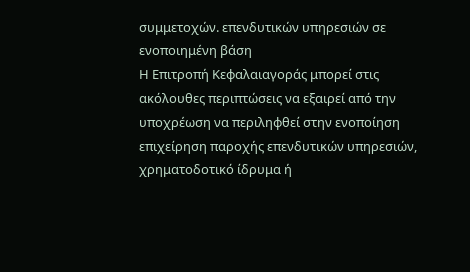συμμετοχών. επενδυτικών υπηρεσιών σε ενοποιημένη βάση
Η Επιτροπή Κεφαλαιαγοράς μπορεί στις ακόλουθες περιπτώσεις να εξαιρεί από την υποχρέωση να περιληφθεί στην ενοποίηση επιχείρηση παροχής επενδυτικών υπηρεσιών, χρηματοδοτικό ίδρυμα ή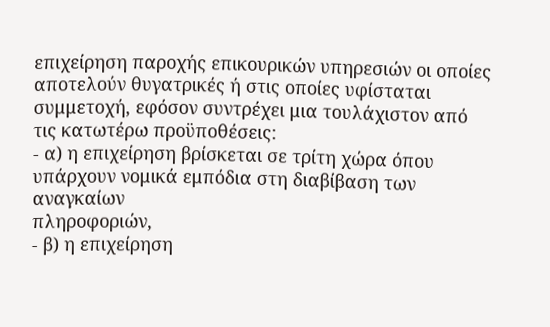επιχείρηση παροχής επικουρικών υπηρεσιών οι οποίες αποτελούν θυγατρικές ή στις οποίες υφίσταται συμμετοχή, εφόσον συντρέχει μια τουλάχιστον από τις κατωτέρω προϋποθέσεις:
- α) η επιχείρηση βρίσκεται σε τρίτη χώρα όπου υπάρχουν νομικά εμπόδια στη διαβίβαση των αναγκαίων
πληροφοριών,
- β) η επιχείρηση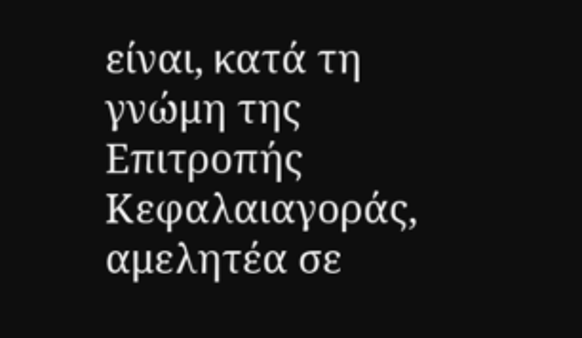είναι, κατά τη γνώμη της Επιτροπής
Κεφαλαιαγοράς, αμελητέα σε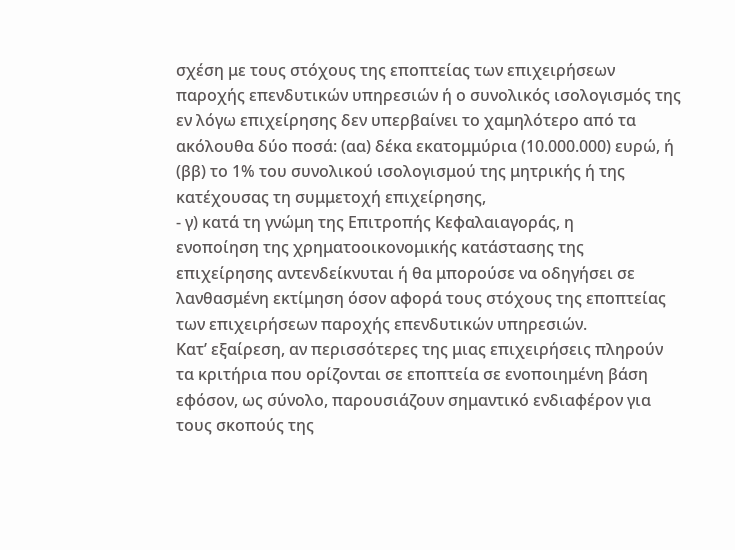σχέση με τους στόχους της εποπτείας των επιχειρήσεων παροχής επενδυτικών υπηρεσιών ή ο συνολικός ισολογισμός της εν λόγω επιχείρησης δεν υπερβαίνει το χαμηλότερο από τα ακόλουθα δύο ποσά: (αα) δέκα εκατομμύρια (10.000.000) ευρώ, ή (ββ) το 1% του συνολικού ισολογισμού της μητρικής ή της κατέχουσας τη συμμετοχή επιχείρησης,
- γ) κατά τη γνώμη της Επιτροπής Κεφαλαιαγοράς, η
ενοποίηση της χρηματοοικονομικής κατάστασης της επιχείρησης αντενδείκνυται ή θα μπορούσε να οδηγήσει σε λανθασμένη εκτίμηση όσον αφορά τους στόχους της εποπτείας των επιχειρήσεων παροχής επενδυτικών υπηρεσιών.
Κατ’ εξαίρεση, αν περισσότερες της μιας επιχειρήσεις πληρούν τα κριτήρια που ορίζονται σε εποπτεία σε ενοποιημένη βάση εφόσον, ως σύνολο, παρουσιάζουν σημαντικό ενδιαφέρον για τους σκοπούς της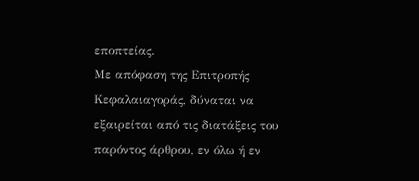εποπτείας.
Με απόφαση της Επιτροπής Κεφαλαιαγοράς, δύναται να εξαιρείται από τις διατάξεις του παρόντος άρθρου, εν όλω ή εν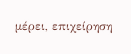μέρει, επιχείρηση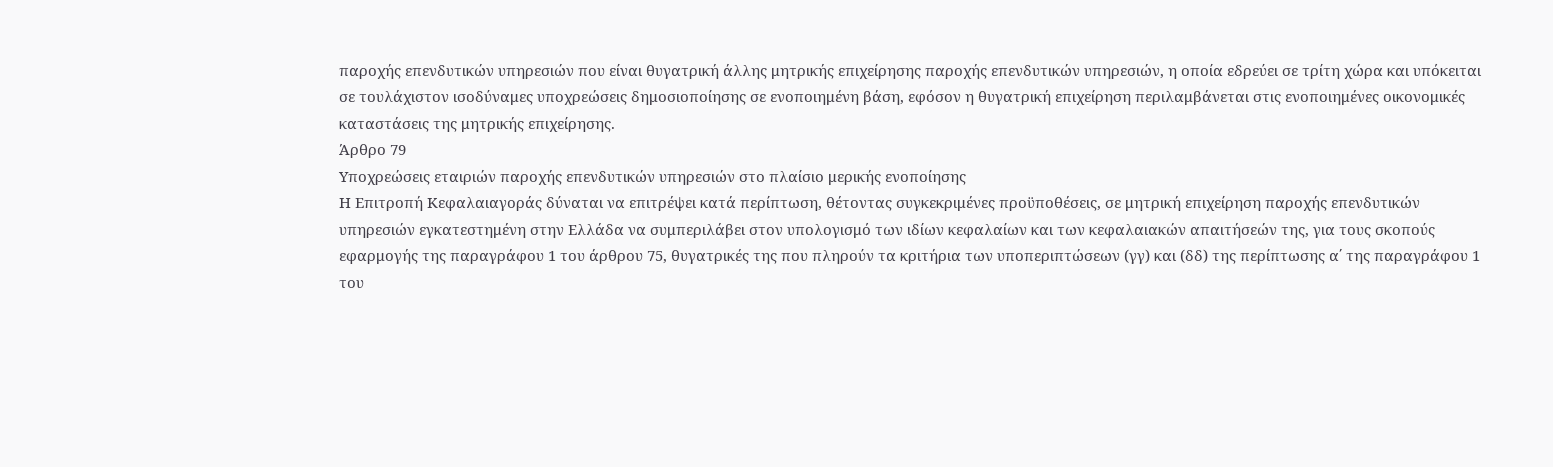παροχής επενδυτικών υπηρεσιών που είναι θυγατρική άλλης μητρικής επιχείρησης παροχής επενδυτικών υπηρεσιών, η οποία εδρεύει σε τρίτη χώρα και υπόκειται σε τουλάχιστον ισοδύναμες υποχρεώσεις δημοσιοποίησης σε ενοποιημένη βάση, εφόσον η θυγατρική επιχείρηση περιλαμβάνεται στις ενοποιημένες οικονομικές καταστάσεις της μητρικής επιχείρησης.
Άρθρο 79
Υποχρεώσεις εταιριών παροχής επενδυτικών υπηρεσιών στο πλαίσιο μερικής ενοποίησης
Η Επιτροπή Κεφαλαιαγοράς δύναται να επιτρέψει κατά περίπτωση, θέτοντας συγκεκριμένες προϋποθέσεις, σε μητρική επιχείρηση παροχής επενδυτικών υπηρεσιών εγκατεστημένη στην Ελλάδα να συμπεριλάβει στον υπολογισμό των ιδίων κεφαλαίων και των κεφαλαιακών απαιτήσεών της, για τους σκοπούς εφαρμογής της παραγράφου 1 του άρθρου 75, θυγατρικές της που πληρούν τα κριτήρια των υποπεριπτώσεων (γγ) και (δδ) της περίπτωσης α΄ της παραγράφου 1 του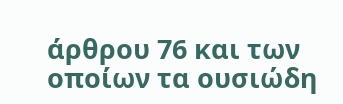άρθρου 76 και των οποίων τα ουσιώδη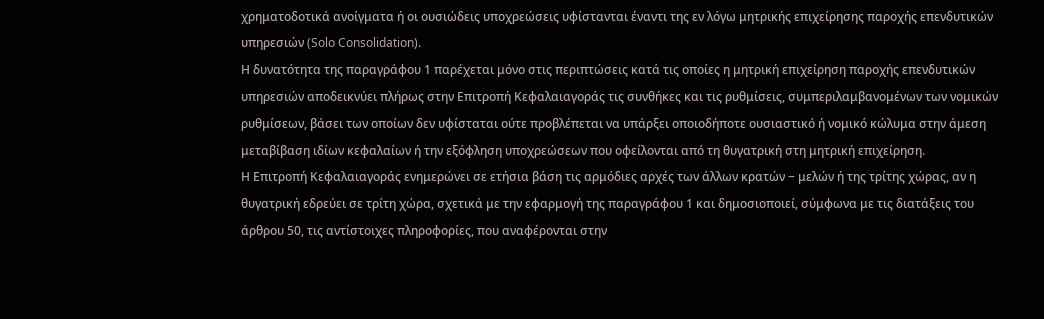χρηματοδοτικά ανοίγματα ή οι ουσιώδεις υποχρεώσεις υφίστανται έναντι της εν λόγω μητρικής επιχείρησης παροχής επενδυτικών υπηρεσιών (Solo Consolidation).
Η δυνατότητα της παραγράφου 1 παρέχεται μόνο στις περιπτώσεις κατά τις οποίες η μητρική επιχείρηση παροχής επενδυτικών υπηρεσιών αποδεικνύει πλήρως στην Επιτροπή Κεφαλαιαγοράς τις συνθήκες και τις ρυθμίσεις, συμπεριλαμβανομένων των νομικών ρυθμίσεων, βάσει των οποίων δεν υφίσταται ούτε προβλέπεται να υπάρξει οποιοδήποτε ουσιαστικό ή νομικό κώλυμα στην άμεση μεταβίβαση ιδίων κεφαλαίων ή την εξόφληση υποχρεώσεων που οφείλονται από τη θυγατρική στη μητρική επιχείρηση.
Η Επιτροπή Κεφαλαιαγοράς ενημερώνει σε ετήσια βάση τις αρμόδιες αρχές των άλλων κρατών − μελών ή της τρίτης χώρας, αν η θυγατρική εδρεύει σε τρίτη χώρα, σχετικά με την εφαρμογή της παραγράφου 1 και δημοσιοποιεί, σύμφωνα με τις διατάξεις του άρθρου 50, τις αντίστοιχες πληροφορίες, που αναφέρονται στην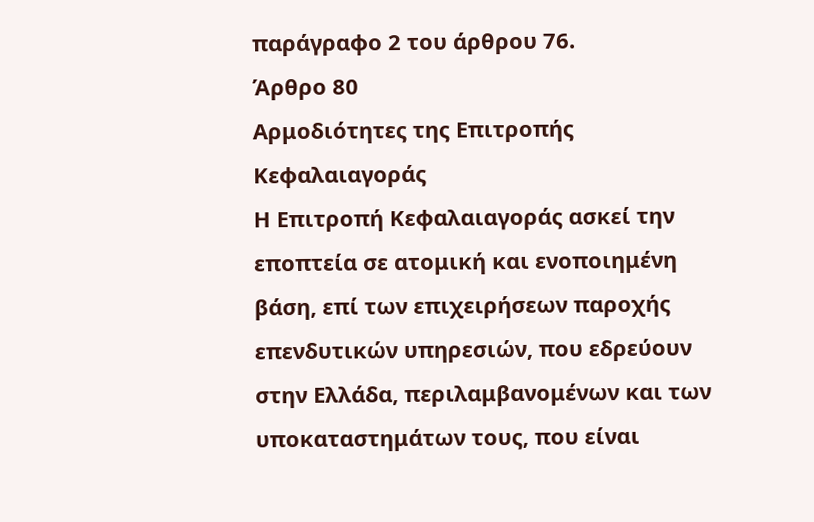παράγραφο 2 του άρθρου 76.
Άρθρο 80
Αρμοδιότητες της Επιτροπής Κεφαλαιαγοράς
Η Επιτροπή Κεφαλαιαγοράς ασκεί την εποπτεία σε ατομική και ενοποιημένη βάση, επί των επιχειρήσεων παροχής επενδυτικών υπηρεσιών, που εδρεύουν στην Ελλάδα, περιλαμβανομένων και των υποκαταστημάτων τους, που είναι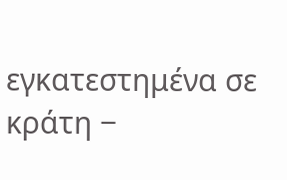εγκατεστημένα σε κράτη −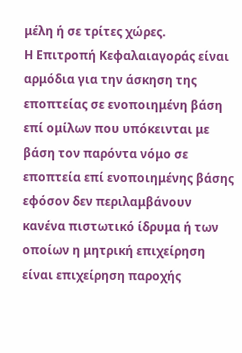μέλη ή σε τρίτες χώρες.
Η Επιτροπή Κεφαλαιαγοράς είναι αρμόδια για την άσκηση της εποπτείας σε ενοποιημένη βάση επί ομίλων που υπόκεινται με βάση τον παρόντα νόμο σε εποπτεία επί ενοποιημένης βάσης εφόσον δεν περιλαμβάνουν κανένα πιστωτικό ίδρυμα ή των οποίων η μητρική επιχείρηση είναι επιχείρηση παροχής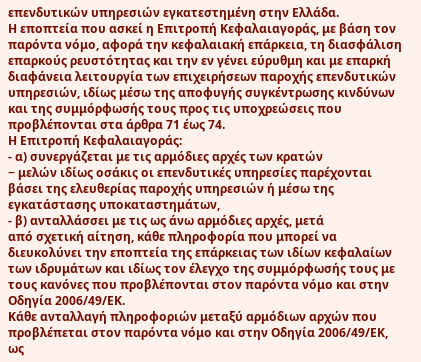επενδυτικών υπηρεσιών εγκατεστημένη στην Ελλάδα.
Η εποπτεία που ασκεί η Επιτροπή Κεφαλαιαγοράς, με βάση τον παρόντα νόμο, αφορά την κεφαλαιακή επάρκεια, τη διασφάλιση επαρκούς ρευστότητας και την εν γένει εύρυθμη και με επαρκή διαφάνεια λειτουργία των επιχειρήσεων παροχής επενδυτικών υπηρεσιών, ιδίως μέσω της αποφυγής συγκέντρωσης κινδύνων και της συμμόρφωσής τους προς τις υποχρεώσεις που προβλέπονται στα άρθρα 71 έως 74.
Η Επιτροπή Κεφαλαιαγοράς:
- α) συνεργάζεται με τις αρμόδιες αρχές των κρατών
− μελών ιδίως οσάκις οι επενδυτικές υπηρεσίες παρέχονται βάσει της ελευθερίας παροχής υπηρεσιών ή μέσω της εγκατάστασης υποκαταστημάτων,
- β) ανταλλάσσει με τις ως άνω αρμόδιες αρχές, μετά
από σχετική αίτηση, κάθε πληροφορία που μπορεί να διευκολύνει την εποπτεία της επάρκειας των ιδίων κεφαλαίων των ιδρυμάτων και ιδίως τον έλεγχο της συμμόρφωσής τους με τους κανόνες που προβλέπονται στον παρόντα νόμο και στην Οδηγία 2006/49/ΕΚ.
Κάθε ανταλλαγή πληροφοριών μεταξύ αρμόδιων αρχών που προβλέπεται στον παρόντα νόμο και στην Οδηγία 2006/49/ΕΚ, ως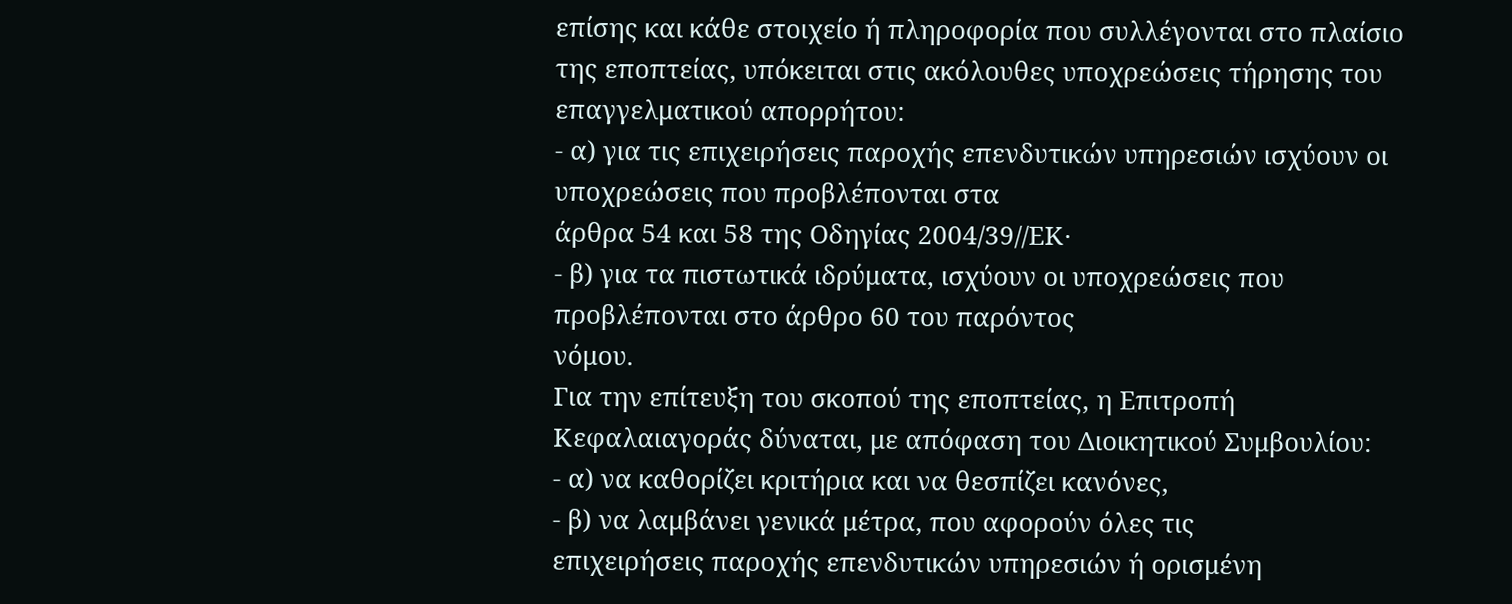επίσης και κάθε στοιχείο ή πληροφορία που συλλέγονται στο πλαίσιο της εποπτείας, υπόκειται στις ακόλουθες υποχρεώσεις τήρησης του επαγγελματικού απορρήτου:
- α) για τις επιχειρήσεις παροχής επενδυτικών υπηρεσιών ισχύουν οι υποχρεώσεις που προβλέπονται στα
άρθρα 54 και 58 της Οδηγίας 2004/39//ΕΚ·
- β) για τα πιστωτικά ιδρύματα, ισχύουν οι υποχρεώσεις που προβλέπονται στο άρθρο 60 του παρόντος
νόμου.
Για την επίτευξη του σκοπού της εποπτείας, η Επιτροπή Κεφαλαιαγοράς δύναται, με απόφαση του Διοικητικού Συμβουλίου:
- α) να καθορίζει κριτήρια και να θεσπίζει κανόνες,
- β) να λαμβάνει γενικά μέτρα, που αφορούν όλες τις
επιχειρήσεις παροχής επενδυτικών υπηρεσιών ή ορισμένη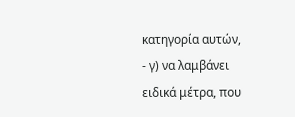κατηγορία αυτών,
- γ) να λαμβάνει ειδικά μέτρα, που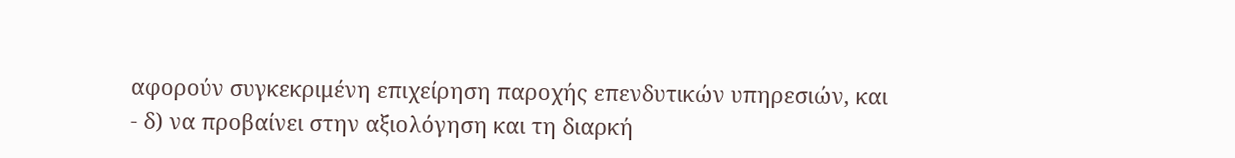αφορούν συγκεκριμένη επιχείρηση παροχής επενδυτικών υπηρεσιών, και
- δ) να προβαίνει στην αξιολόγηση και τη διαρκή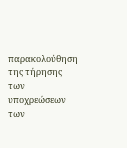παρακολούθηση της τήρησης των υποχρεώσεων των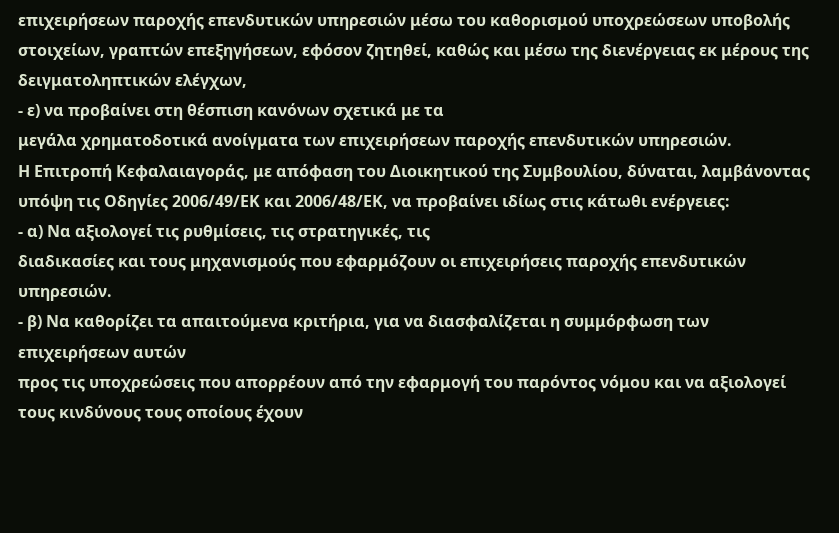επιχειρήσεων παροχής επενδυτικών υπηρεσιών μέσω του καθορισμού υποχρεώσεων υποβολής στοιχείων, γραπτών επεξηγήσεων, εφόσον ζητηθεί, καθώς και μέσω της διενέργειας εκ μέρους της δειγματοληπτικών ελέγχων,
- ε) να προβαίνει στη θέσπιση κανόνων σχετικά με τα
μεγάλα χρηματοδοτικά ανοίγματα των επιχειρήσεων παροχής επενδυτικών υπηρεσιών.
Η Επιτροπή Κεφαλαιαγοράς, με απόφαση του Διοικητικού της Συμβουλίου, δύναται, λαμβάνοντας υπόψη τις Οδηγίες 2006/49/ΕΚ και 2006/48/ΕΚ, να προβαίνει ιδίως στις κάτωθι ενέργειες:
- α) Να αξιολογεί τις ρυθμίσεις, τις στρατηγικές, τις
διαδικασίες και τους μηχανισμούς που εφαρμόζουν οι επιχειρήσεις παροχής επενδυτικών υπηρεσιών.
- β) Να καθορίζει τα απαιτούμενα κριτήρια, για να διασφαλίζεται η συμμόρφωση των επιχειρήσεων αυτών
προς τις υποχρεώσεις που απορρέουν από την εφαρμογή του παρόντος νόμου και να αξιολογεί τους κινδύνους τους οποίους έχουν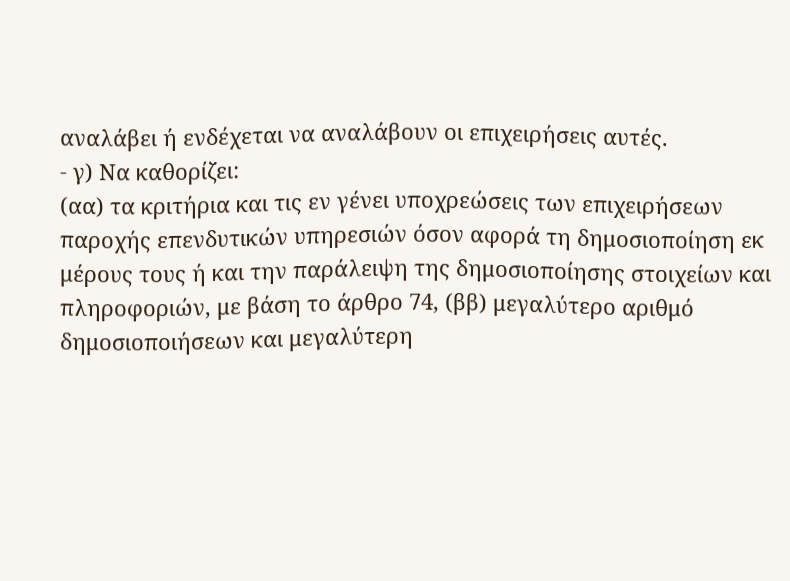αναλάβει ή ενδέχεται να αναλάβουν οι επιχειρήσεις αυτές.
- γ) Να καθορίζει:
(αα) τα κριτήρια και τις εν γένει υποχρεώσεις των επιχειρήσεων παροχής επενδυτικών υπηρεσιών όσον αφορά τη δημοσιοποίηση εκ μέρους τους ή και την παράλειψη της δημοσιοποίησης στοιχείων και πληροφοριών, με βάση το άρθρο 74, (ββ) μεγαλύτερο αριθμό δημοσιοποιήσεων και μεγαλύτερη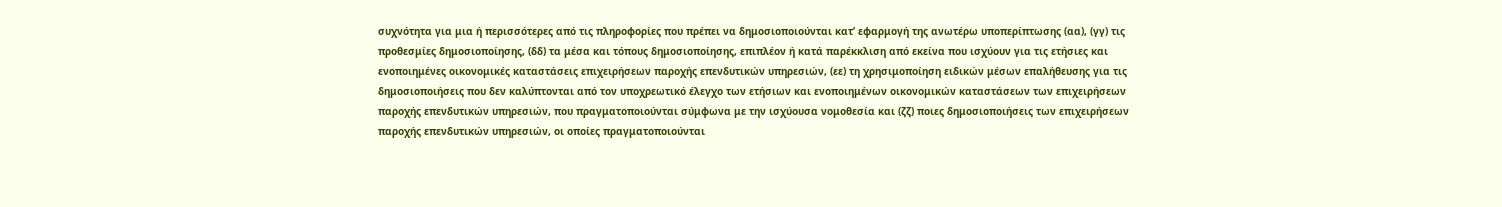συχνότητα για μια ή περισσότερες από τις πληροφορίες που πρέπει να δημοσιοποιούνται κατ’ εφαρμογή της ανωτέρω υποπερίπτωσης (αα), (γγ) τις προθεσμίες δημοσιοποίησης, (δδ) τα μέσα και τόπους δημοσιοποίησης, επιπλέον ή κατά παρέκκλιση από εκείνα που ισχύουν για τις ετήσιες και ενοποιημένες οικονομικές καταστάσεις επιχειρήσεων παροχής επενδυτικών υπηρεσιών, (εε) τη χρησιμοποίηση ειδικών μέσων επαλήθευσης για τις δημοσιοποιήσεις που δεν καλύπτονται από τον υποχρεωτικό έλεγχο των ετήσιων και ενοποιημένων οικονομικών καταστάσεων των επιχειρήσεων παροχής επενδυτικών υπηρεσιών, που πραγματοποιούνται σύμφωνα με την ισχύουσα νομοθεσία και (ζζ) ποιες δημοσιοποιήσεις των επιχειρήσεων παροχής επενδυτικών υπηρεσιών, οι οποίες πραγματοποιούνται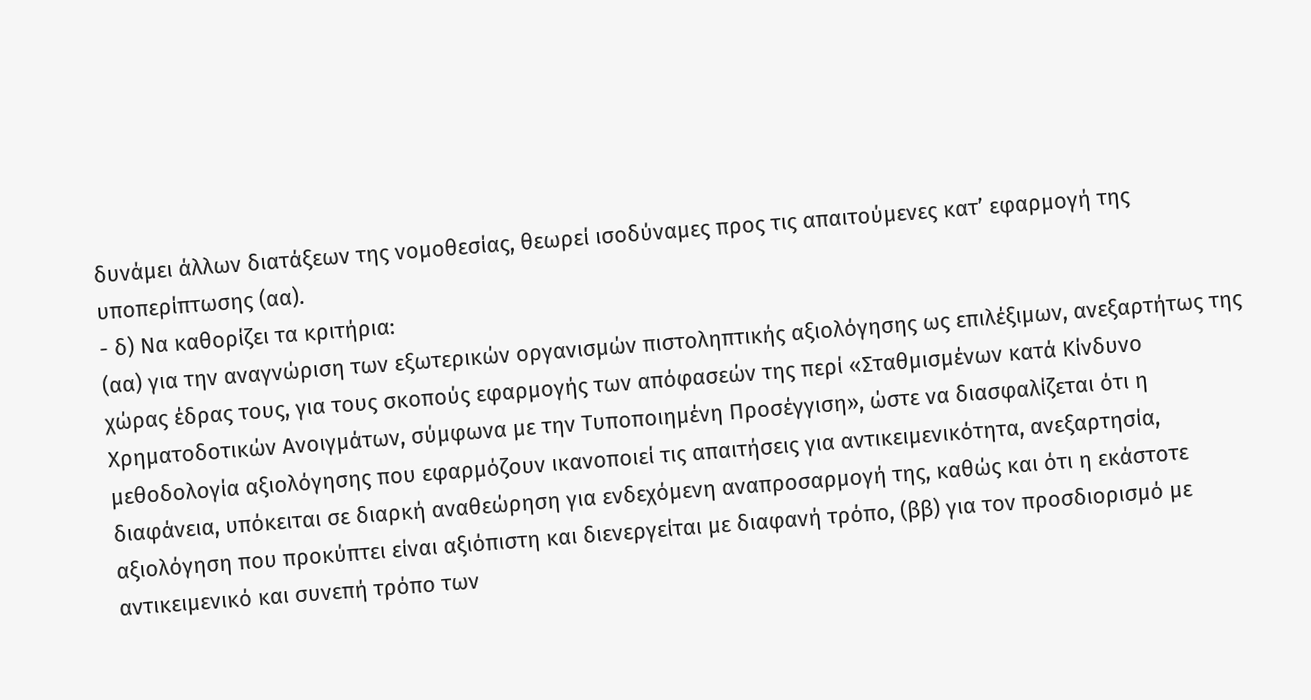δυνάμει άλλων διατάξεων της νομοθεσίας, θεωρεί ισοδύναμες προς τις απαιτούμενες κατ’ εφαρμογή της υποπερίπτωσης (αα).
- δ) Να καθορίζει τα κριτήρια:
(αα) για την αναγνώριση των εξωτερικών οργανισμών πιστοληπτικής αξιολόγησης ως επιλέξιμων, ανεξαρτήτως της χώρας έδρας τους, για τους σκοπούς εφαρμογής των απόφασεών της περί «Σταθμισμένων κατά Κίνδυνο Χρηματοδοτικών Ανοιγμάτων, σύμφωνα με την Τυποποιημένη Προσέγγιση», ώστε να διασφαλίζεται ότι η μεθοδολογία αξιολόγησης που εφαρμόζουν ικανοποιεί τις απαιτήσεις για αντικειμενικότητα, ανεξαρτησία, διαφάνεια, υπόκειται σε διαρκή αναθεώρηση για ενδεχόμενη αναπροσαρμογή της, καθώς και ότι η εκάστοτε αξιολόγηση που προκύπτει είναι αξιόπιστη και διενεργείται με διαφανή τρόπο, (ββ) για τον προσδιορισμό με αντικειμενικό και συνεπή τρόπο των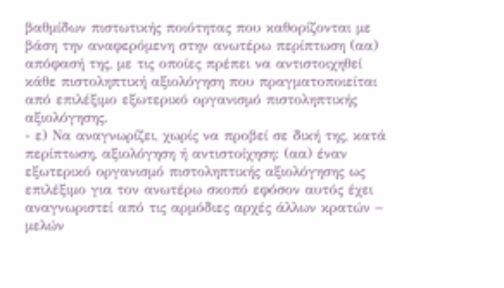βαθμίδων πιστωτικής ποιότητας που καθορίζονται με βάση την αναφερόμενη στην ανωτέρω περίπτωση (αα) απόφασή της, με τις οποίες πρέπει να αντιστοιχηθεί κάθε πιστοληπτική αξιολόγηση που πραγματοποιείται από επιλέξιμο εξωτερικό οργανισμό πιστοληπτικής αξιολόγησης.
- ε) Να αναγνωρίζει, χωρίς να προβεί σε δική της, κατά
περίπτωση, αξιολόγηση ή αντιστοίχηση: (αα) έναν εξωτερικό οργανισμό πιστοληπτικής αξιολόγησης ως επιλέξιμο για τον ανωτέρω σκοπό εφόσον αυτός έχει αναγνωριστεί από τις αρμόδιες αρχές άλλων κρατών − μελών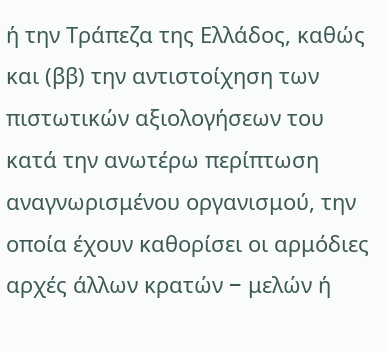ή την Τράπεζα της Ελλάδος, καθώς και (ββ) την αντιστοίχηση των πιστωτικών αξιολογήσεων του κατά την ανωτέρω περίπτωση αναγνωρισμένου οργανισμού, την οποία έχουν καθορίσει οι αρμόδιες αρχές άλλων κρατών − μελών ή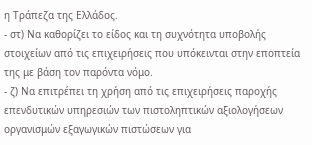η Τράπεζα της Ελλάδος.
- στ) Να καθορίζει το είδος και τη συχνότητα υποβολής
στοιχείων από τις επιχειρήσεις που υπόκεινται στην εποπτεία της με βάση τον παρόντα νόμο.
- ζ) Να επιτρέπει τη χρήση από τις επιχειρήσεις παροχής επενδυτικών υπηρεσιών των πιστοληπτικών αξιολογήσεων οργανισμών εξαγωγικών πιστώσεων για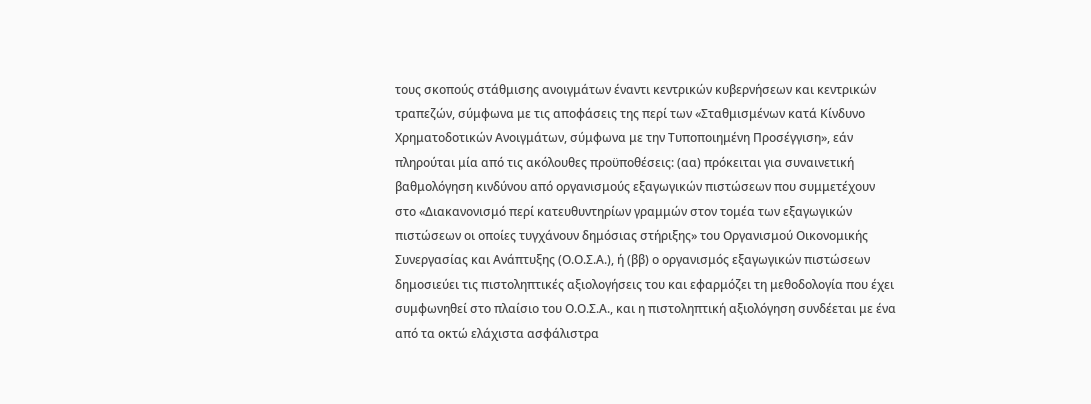τους σκοπούς στάθμισης ανοιγμάτων έναντι κεντρικών κυβερνήσεων και κεντρικών τραπεζών, σύμφωνα με τις αποφάσεις της περί των «Σταθμισμένων κατά Κίνδυνο Χρηματοδοτικών Ανοιγμάτων, σύμφωνα με την Τυποποιημένη Προσέγγιση», εάν πληρούται μία από τις ακόλουθες προϋποθέσεις: (αα) πρόκειται για συναινετική βαθμολόγηση κινδύνου από οργανισμούς εξαγωγικών πιστώσεων που συμμετέχουν στο «Διακανονισμό περί κατευθυντηρίων γραμμών στον τομέα των εξαγωγικών πιστώσεων οι οποίες τυγχάνουν δημόσιας στήριξης» του Οργανισμού Οικονομικής Συνεργασίας και Ανάπτυξης (Ο.Ο.Σ.Α.), ή (ββ) ο οργανισμός εξαγωγικών πιστώσεων δημοσιεύει τις πιστοληπτικές αξιολογήσεις του και εφαρμόζει τη μεθοδολογία που έχει συμφωνηθεί στο πλαίσιο του Ο.Ο.Σ.Α., και η πιστοληπτική αξιολόγηση συνδέεται με ένα από τα οκτώ ελάχιστα ασφάλιστρα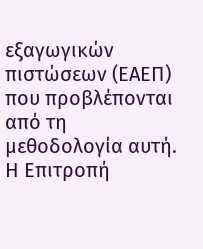εξαγωγικών πιστώσεων (ΕΑΕΠ) που προβλέπονται από τη μεθοδολογία αυτή.
Η Επιτροπή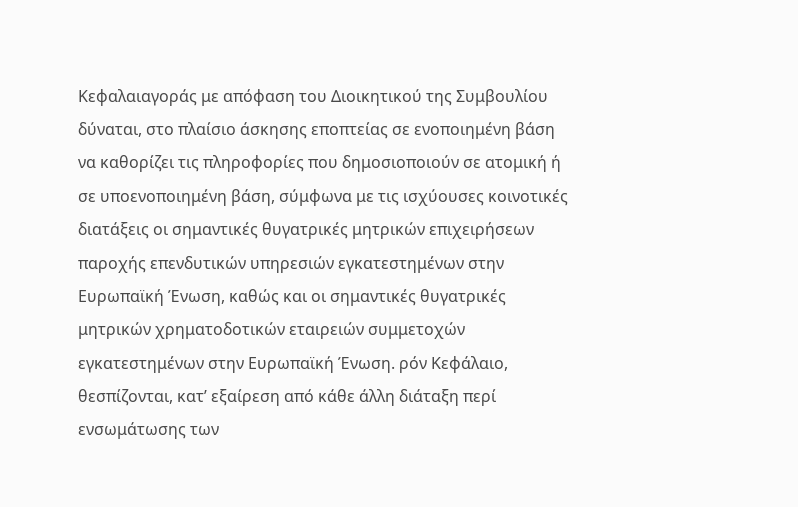Κεφαλαιαγοράς με απόφαση του Διοικητικού της Συμβουλίου δύναται, στο πλαίσιο άσκησης εποπτείας σε ενοποιημένη βάση να καθορίζει τις πληροφορίες που δημοσιοποιούν σε ατομική ή σε υποενοποιημένη βάση, σύμφωνα με τις ισχύουσες κοινοτικές διατάξεις οι σημαντικές θυγατρικές μητρικών επιχειρήσεων παροχής επενδυτικών υπηρεσιών εγκατεστημένων στην Ευρωπαϊκή Ένωση, καθώς και οι σημαντικές θυγατρικές μητρικών χρηματοδοτικών εταιρειών συμμετοχών εγκατεστημένων στην Ευρωπαϊκή Ένωση. ρόν Κεφάλαιο, θεσπίζονται, κατ’ εξαίρεση από κάθε άλλη διάταξη περί ενσωμάτωσης των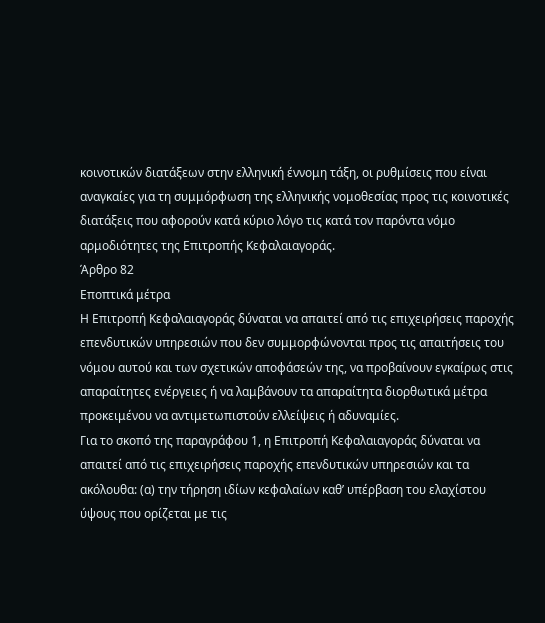κοινοτικών διατάξεων στην ελληνική έννομη τάξη, οι ρυθμίσεις που είναι αναγκαίες για τη συμμόρφωση της ελληνικής νομοθεσίας προς τις κοινοτικές διατάξεις που αφορούν κατά κύριο λόγο τις κατά τον παρόντα νόμο αρμοδιότητες της Επιτροπής Κεφαλαιαγοράς.
Άρθρο 82
Εποπτικά μέτρα
Η Επιτροπή Κεφαλαιαγοράς δύναται να απαιτεί από τις επιχειρήσεις παροχής επενδυτικών υπηρεσιών που δεν συμμορφώνονται προς τις απαιτήσεις του νόμου αυτού και των σχετικών αποφάσεών της, να προβαίνουν εγκαίρως στις απαραίτητες ενέργειες ή να λαμβάνουν τα απαραίτητα διορθωτικά μέτρα προκειμένου να αντιμετωπιστούν ελλείψεις ή αδυναμίες.
Για το σκοπό της παραγράφου 1, η Επιτροπή Κεφαλαιαγοράς δύναται να απαιτεί από τις επιχειρήσεις παροχής επενδυτικών υπηρεσιών και τα ακόλουθα: (α) την τήρηση ιδίων κεφαλαίων καθ’ υπέρβαση του ελαχίστου ύψους που ορίζεται με τις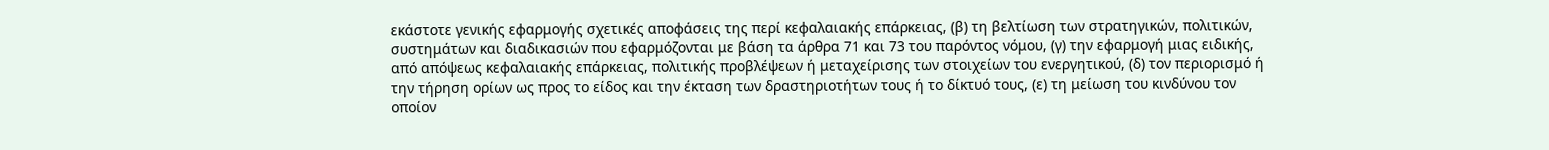εκάστοτε γενικής εφαρμογής σχετικές αποφάσεις της περί κεφαλαιακής επάρκειας, (β) τη βελτίωση των στρατηγικών, πολιτικών, συστημάτων και διαδικασιών που εφαρμόζονται με βάση τα άρθρα 71 και 73 του παρόντος νόμου, (γ) την εφαρμογή μιας ειδικής, από απόψεως κεφαλαιακής επάρκειας, πολιτικής προβλέψεων ή μεταχείρισης των στοιχείων του ενεργητικού, (δ) τον περιορισμό ή την τήρηση ορίων ως προς το είδος και την έκταση των δραστηριοτήτων τους ή το δίκτυό τους, (ε) τη μείωση του κινδύνου τον οποίον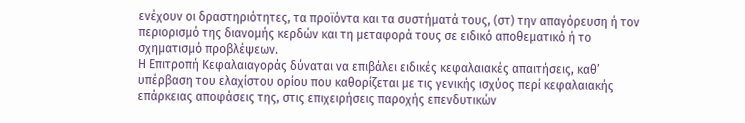ενέχουν οι δραστηριότητες, τα προϊόντα και τα συστήματά τους, (στ) την απαγόρευση ή τον περιορισμό της διανομής κερδών και τη μεταφορά τους σε ειδικό αποθεματικό ή το σχηματισμό προβλέψεων.
Η Επιτροπή Κεφαλαιαγοράς δύναται να επιβάλει ειδικές κεφαλαιακές απαιτήσεις, καθ’ υπέρβαση του ελαχίστου ορίου που καθορίζεται με τις γενικής ισχύος περί κεφαλαιακής επάρκειας αποφάσεις της, στις επιχειρήσεις παροχής επενδυτικών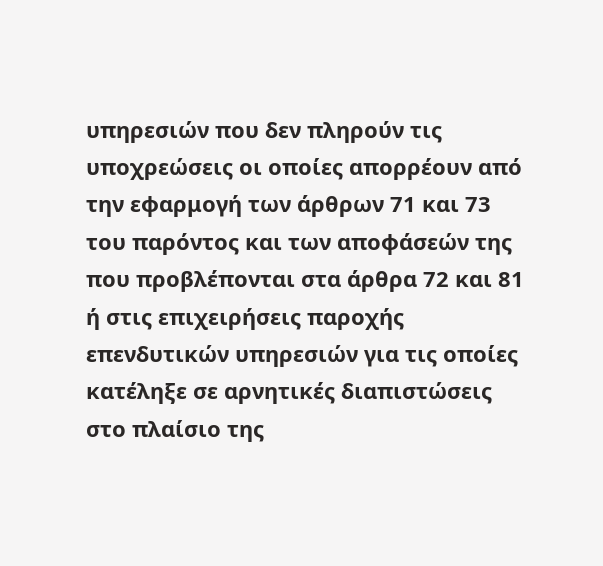υπηρεσιών που δεν πληρούν τις υποχρεώσεις οι οποίες απορρέουν από την εφαρμογή των άρθρων 71 και 73 του παρόντος και των αποφάσεών της που προβλέπονται στα άρθρα 72 και 81 ή στις επιχειρήσεις παροχής επενδυτικών υπηρεσιών για τις οποίες κατέληξε σε αρνητικές διαπιστώσεις στο πλαίσιο της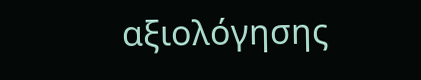αξιολόγησης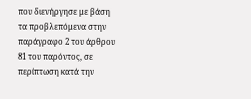που διενήργησε με βάση τα προβλεπόμενα στην παράγραφο 2 του άρθρου 81 του παρόντος, σε περίπτωση κατά την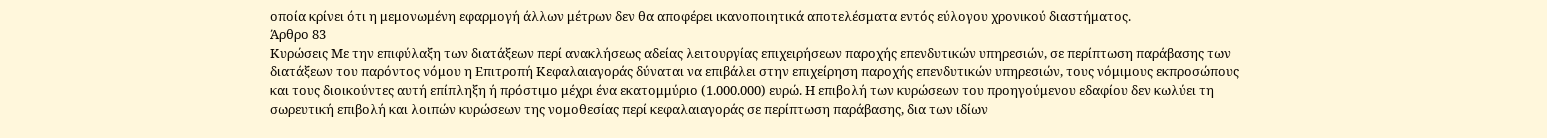οποία κρίνει ότι η μεμονωμένη εφαρμογή άλλων μέτρων δεν θα αποφέρει ικανοποιητικά αποτελέσματα εντός εύλογου χρονικού διαστήματος.
Άρθρο 83
Κυρώσεις Με την επιφύλαξη των διατάξεων περί ανακλήσεως αδείας λειτουργίας επιχειρήσεων παροχής επενδυτικών υπηρεσιών, σε περίπτωση παράβασης των διατάξεων του παρόντος νόμου η Επιτροπή Κεφαλαιαγοράς δύναται να επιβάλει στην επιχείρηση παροχής επενδυτικών υπηρεσιών, τους νόμιμους εκπροσώπους και τους διοικούντες αυτή επίπληξη ή πρόστιμο μέχρι ένα εκατομμύριο (1.000.000) ευρώ. Η επιβολή των κυρώσεων του προηγούμενου εδαφίου δεν κωλύει τη σωρευτική επιβολή και λοιπών κυρώσεων της νομοθεσίας περί κεφαλαιαγοράς σε περίπτωση παράβασης, δια των ιδίων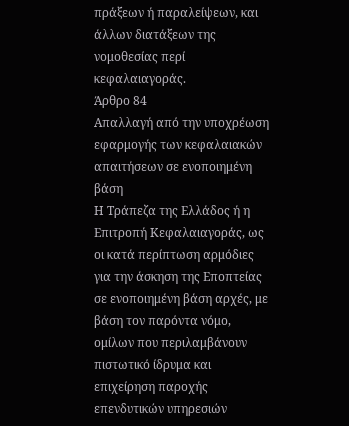πράξεων ή παραλείψεων, και άλλων διατάξεων της νομοθεσίας περί κεφαλαιαγοράς.
Άρθρο 84
Απαλλαγή από την υποχρέωση εφαρμογής των κεφαλαιακών απαιτήσεων σε ενοποιημένη βάση
Η Τράπεζα της Ελλάδος ή η Επιτροπή Κεφαλαιαγοράς, ως οι κατά περίπτωση αρμόδιες για την άσκηση της Εποπτείας σε ενοποιημένη βάση αρχές, με βάση τον παρόντα νόμο, ομίλων που περιλαμβάνουν πιστωτικό ίδρυμα και επιχείρηση παροχής επενδυτικών υπηρεσιών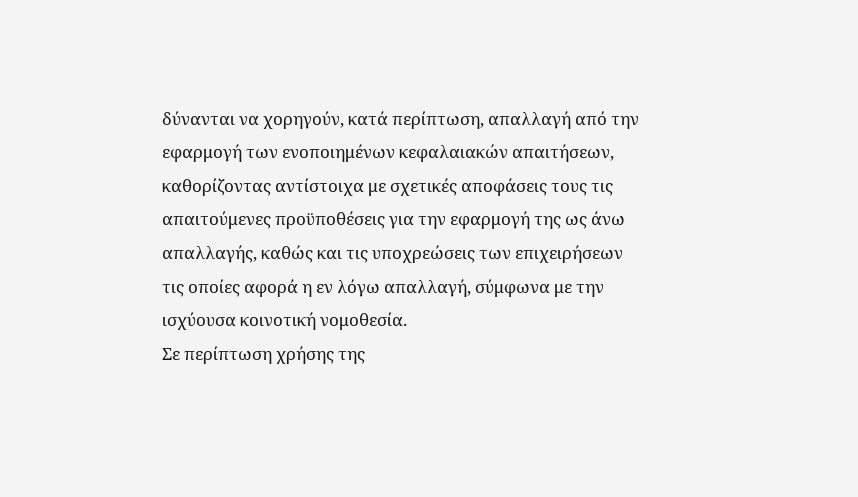δύνανται να χορηγούν, κατά περίπτωση, απαλλαγή από την εφαρμογή των ενοποιημένων κεφαλαιακών απαιτήσεων, καθορίζοντας αντίστοιχα με σχετικές αποφάσεις τους τις απαιτούμενες προϋποθέσεις για την εφαρμογή της ως άνω απαλλαγής, καθώς και τις υποχρεώσεις των επιχειρήσεων τις οποίες αφορά η εν λόγω απαλλαγή, σύμφωνα με την ισχύουσα κοινοτική νομοθεσία.
Σε περίπτωση χρήσης της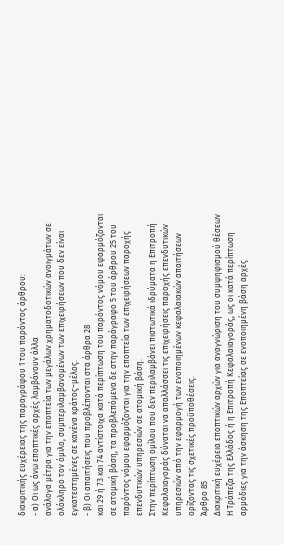διακριτικής ευχέρειας της παραγράφου 1 του παρόντος άρθρου:
- α) Οι ως άνω εποπτικές αρχές λαμβάνουν άλλα
ανάλογα μέτρα για την εποπτεία των μεγάλων χρηματοδοτικών ανοιγμάτων σε ολόκληρο τον όμιλο, συμπεριλαμβανομένων των επιχειρήσεων που δεν είναι εγκατεστημένες σε κανένα κράτος−μέλος.
- β) Οι απαιτήσεις που προβλέπονται στα άρθρα 28
και 29 ή 73 και 74 αντίστοιχα κατά περίπτωση του παρόντος νόμου εφαρμόζονται σε ατομική βάση, τα προβλεπόμενα δε στην παράγραφο 5 του άρθρου 25 του παρόντος νόμου εφαρμόζονται για την εποπτεία των επιχειρήσεων παροχής επενδυτικών υπηρεσιών σε ατομική βάση.
Στην περίπτωση ομίλου που δεν περιλαμβάνει πιστωτικά ιδρύματα η Επιτροπή Κεφαλαιαγοράς δύναται να απαλλάσσει τις επιχειρήσεις παροχής επενδυτικών υπηρεσιών από την εφαρμογή των ενοποιημένων κεφαλαιακών απαιτήσεων ορίζοντας τις σχετικές προϋποθέσεις.
Άρθρο 85
Διακριτική ευχέρεια εποπτικών αρχών για αναγνώριση του συμψηφισμού θέσεων H Τράπεζα της Ελλάδος ή η Επιτροπή Κεφαλαιαγοράς, ως οι κατά περίπτωση αρμόδιες για την άσκηση της Εποπτείας σε ενοποιημένη βάση αρχές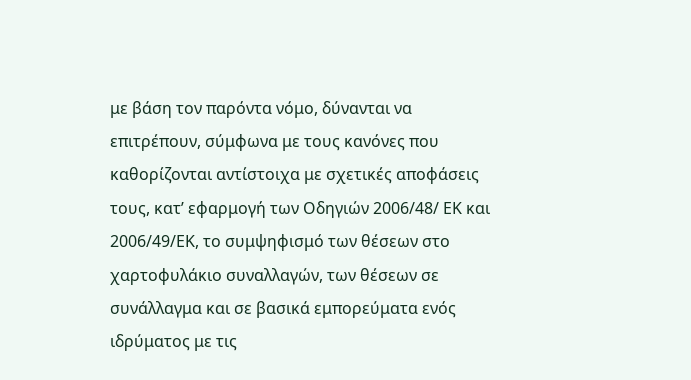με βάση τον παρόντα νόμο, δύνανται να επιτρέπουν, σύμφωνα με τους κανόνες που καθορίζονται αντίστοιχα με σχετικές αποφάσεις τους, κατ’ εφαρμογή των Οδηγιών 2006/48/ ΕΚ και 2006/49/ΕΚ, το συμψηφισμό των θέσεων στο χαρτοφυλάκιο συναλλαγών, των θέσεων σε συνάλλαγμα και σε βασικά εμπορεύματα ενός ιδρύματος με τις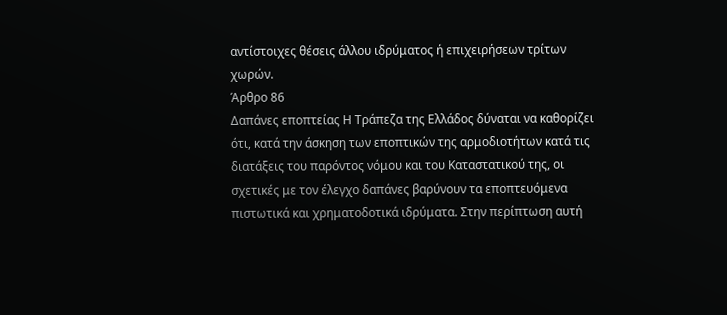αντίστοιχες θέσεις άλλου ιδρύματος ή επιχειρήσεων τρίτων χωρών.
Άρθρο 86
Δαπάνες εποπτείας Η Τράπεζα της Ελλάδος δύναται να καθορίζει ότι, κατά την άσκηση των εποπτικών της αρμοδιοτήτων κατά τις διατάξεις του παρόντος νόμου και του Καταστατικού της, οι σχετικές με τον έλεγχο δαπάνες βαρύνουν τα εποπτευόμενα πιστωτικά και χρηματοδοτικά ιδρύματα. Στην περίπτωση αυτή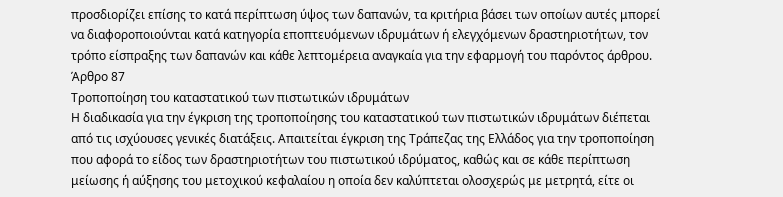προσδιορίζει επίσης το κατά περίπτωση ύψος των δαπανών, τα κριτήρια βάσει των οποίων αυτές μπορεί να διαφοροποιούνται κατά κατηγορία εποπτευόμενων ιδρυμάτων ή ελεγχόμενων δραστηριοτήτων, τον τρόπο είσπραξης των δαπανών και κάθε λεπτομέρεια αναγκαία για την εφαρμογή του παρόντος άρθρου.
Άρθρο 87
Τροποποίηση του καταστατικού των πιστωτικών ιδρυμάτων
Η διαδικασία για την έγκριση της τροποποίησης του καταστατικού των πιστωτικών ιδρυμάτων διέπεται από τις ισχύουσες γενικές διατάξεις. Απαιτείται έγκριση της Τράπεζας της Ελλάδος για την τροποποίηση που αφορά το είδος των δραστηριοτήτων του πιστωτικού ιδρύματος, καθώς και σε κάθε περίπτωση μείωσης ή αύξησης του μετοχικού κεφαλαίου η οποία δεν καλύπτεται ολοσχερώς με μετρητά, είτε οι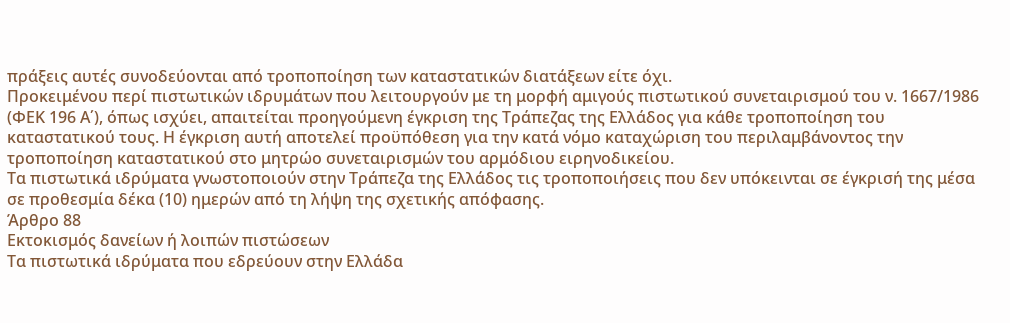πράξεις αυτές συνοδεύονται από τροποποίηση των καταστατικών διατάξεων είτε όχι.
Προκειμένου περί πιστωτικών ιδρυμάτων που λειτουργούν με τη μορφή αμιγούς πιστωτικού συνεταιρισμού του ν. 1667/1986 (ΦΕΚ 196 Α΄), όπως ισχύει, απαιτείται προηγούμενη έγκριση της Τράπεζας της Ελλάδος για κάθε τροποποίηση του καταστατικού τους. Η έγκριση αυτή αποτελεί προϋπόθεση για την κατά νόμο καταχώριση του περιλαμβάνοντος την τροποποίηση καταστατικού στο μητρώο συνεταιρισμών του αρμόδιου ειρηνοδικείου.
Τα πιστωτικά ιδρύματα γνωστοποιούν στην Τράπεζα της Ελλάδος τις τροποποιήσεις που δεν υπόκεινται σε έγκρισή της μέσα σε προθεσμία δέκα (10) ημερών από τη λήψη της σχετικής απόφασης.
Άρθρο 88
Εκτοκισμός δανείων ή λοιπών πιστώσεων
Τα πιστωτικά ιδρύματα που εδρεύουν στην Ελλάδα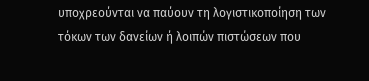υποχρεούνται να παύουν τη λογιστικοποίηση των τόκων των δανείων ή λοιπών πιστώσεων που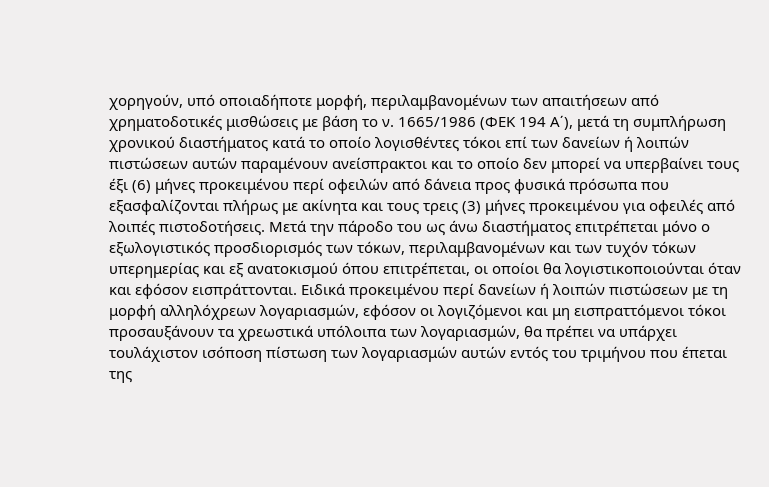χορηγούν, υπό οποιαδήποτε μορφή, περιλαμβανομένων των απαιτήσεων από χρηματοδοτικές μισθώσεις με βάση το ν. 1665/1986 (ΦΕΚ 194 Α΄), μετά τη συμπλήρωση χρονικού διαστήματος κατά το οποίο λογισθέντες τόκοι επί των δανείων ή λοιπών πιστώσεων αυτών παραμένουν ανείσπρακτοι και το οποίο δεν μπορεί να υπερβαίνει τους έξι (6) μήνες προκειμένου περί οφειλών από δάνεια προς φυσικά πρόσωπα που εξασφαλίζονται πλήρως με ακίνητα και τους τρεις (3) μήνες προκειμένου για οφειλές από λοιπές πιστοδοτήσεις. Μετά την πάροδο του ως άνω διαστήματος επιτρέπεται μόνο ο εξωλογιστικός προσδιορισμός των τόκων, περιλαμβανομένων και των τυχόν τόκων υπερημερίας και εξ ανατοκισμού όπου επιτρέπεται, οι οποίοι θα λογιστικοποιούνται όταν και εφόσον εισπράττονται. Ειδικά προκειμένου περί δανείων ή λοιπών πιστώσεων με τη μορφή αλληλόχρεων λογαριασμών, εφόσον οι λογιζόμενοι και μη εισπραττόμενοι τόκοι προσαυξάνουν τα χρεωστικά υπόλοιπα των λογαριασμών, θα πρέπει να υπάρχει τουλάχιστον ισόποση πίστωση των λογαριασμών αυτών εντός του τριμήνου που έπεται της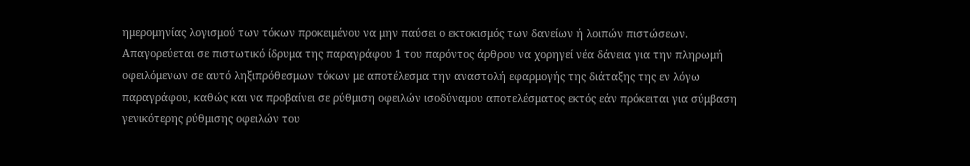ημερομηνίας λογισμού των τόκων προκειμένου να μην παύσει ο εκτοκισμός των δανείων ή λοιπών πιστώσεων.
Απαγορεύεται σε πιστωτικό ίδρυμα της παραγράφου 1 του παρόντος άρθρου να χορηγεί νέα δάνεια για την πληρωμή οφειλόμενων σε αυτό ληξιπρόθεσμων τόκων με αποτέλεσμα την αναστολή εφαρμογής της διάταξης της εν λόγω παραγράφου, καθώς και να προβαίνει σε ρύθμιση οφειλών ισοδύναμου αποτελέσματος εκτός εάν πρόκειται για σύμβαση γενικότερης ρύθμισης οφειλών του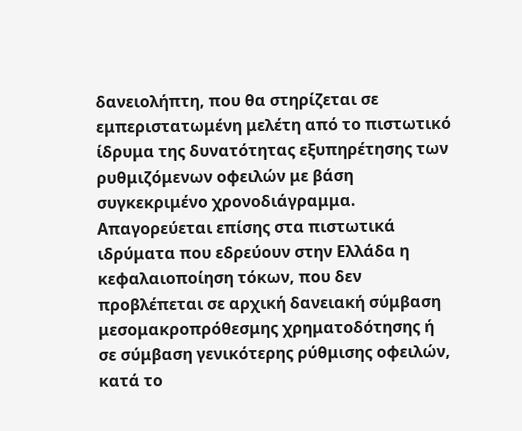δανειολήπτη, που θα στηρίζεται σε εμπεριστατωμένη μελέτη από το πιστωτικό ίδρυμα της δυνατότητας εξυπηρέτησης των ρυθμιζόμενων οφειλών με βάση συγκεκριμένο χρονοδιάγραμμα. Απαγορεύεται επίσης στα πιστωτικά ιδρύματα που εδρεύουν στην Ελλάδα η κεφαλαιοποίηση τόκων, που δεν προβλέπεται σε αρχική δανειακή σύμβαση μεσομακροπρόθεσμης χρηματοδότησης ή σε σύμβαση γενικότερης ρύθμισης οφειλών, κατά το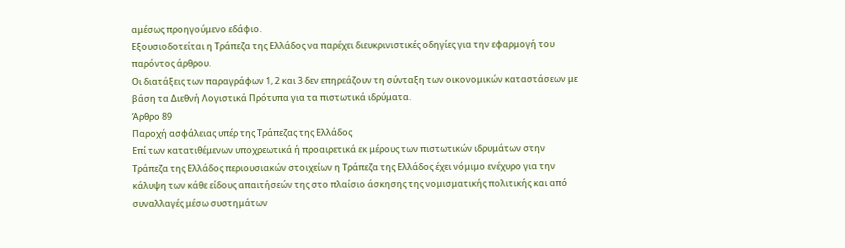αμέσως προηγούμενο εδάφιο.
Εξουσιοδοτείται η Τράπεζα της Ελλάδος να παρέχει διευκρινιστικές οδηγίες για την εφαρμογή του παρόντος άρθρου.
Οι διατάξεις των παραγράφων 1, 2 και 3 δεν επηρεάζουν τη σύνταξη των οικονομικών καταστάσεων με βάση τα Διεθνή Λογιστικά Πρότυπα για τα πιστωτικά ιδρύματα.
Άρθρο 89
Παροχή ασφάλειας υπέρ της Τράπεζας της Ελλάδος
Επί των κατατιθέμενων υποχρεωτικά ή προαιρετικά εκ μέρους των πιστωτικών ιδρυμάτων στην Τράπεζα της Ελλάδος περιουσιακών στοιχείων η Τράπεζα της Ελλάδος έχει νόμιμο ενέχυρο για την κάλυψη των κάθε είδους απαιτήσεών της στο πλαίσιο άσκησης της νομισματικής πολιτικής και από συναλλαγές μέσω συστημάτων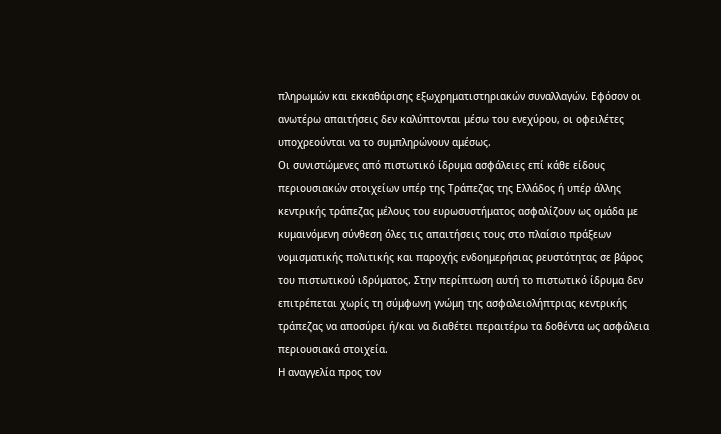πληρωμών και εκκαθάρισης εξωχρηματιστηριακών συναλλαγών. Εφόσον οι ανωτέρω απαιτήσεις δεν καλύπτονται μέσω του ενεχύρου, οι οφειλέτες υποχρεούνται να το συμπληρώνουν αμέσως.
Οι συνιστώμενες από πιστωτικό ίδρυμα ασφάλειες επί κάθε είδους περιουσιακών στοιχείων υπέρ της Τράπεζας της Ελλάδος ή υπέρ άλλης κεντρικής τράπεζας μέλους του ευρωσυστήματος ασφαλίζουν ως ομάδα με κυμαινόμενη σύνθεση όλες τις απαιτήσεις τους στο πλαίσιο πράξεων νομισματικής πολιτικής και παροχής ενδοημερήσιας ρευστότητας σε βάρος του πιστωτικού ιδρύματος. Στην περίπτωση αυτή το πιστωτικό ίδρυμα δεν επιτρέπεται χωρίς τη σύμφωνη γνώμη της ασφαλειολήπτριας κεντρικής τράπεζας να αποσύρει ή/και να διαθέτει περαιτέρω τα δοθέντα ως ασφάλεια περιουσιακά στοιχεία.
Η αναγγελία προς τον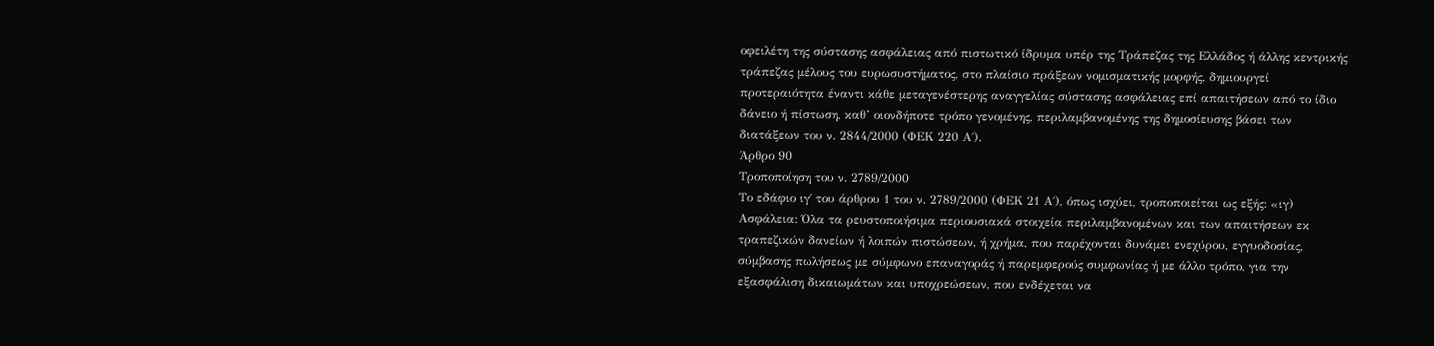οφειλέτη της σύστασης ασφάλειας από πιστωτικό ίδρυμα υπέρ της Τράπεζας της Ελλάδος ή άλλης κεντρικής τράπεζας μέλους του ευρωσυστήματος, στο πλαίσιο πράξεων νομισματικής μορφής, δημιουργεί προτεραιότητα έναντι κάθε μεταγενέστερης αναγγελίας σύστασης ασφάλειας επί απαιτήσεων από το ίδιο δάνειο ή πίστωση, καθ’ οιονδήποτε τρόπο γενομένης, περιλαμβανομένης της δημοσίευσης βάσει των διατάξεων του ν. 2844/2000 (ΦΕΚ 220 Α΄).
Άρθρο 90
Τροποποίηση του ν. 2789/2000
Το εδάφιο ιγ΄ του άρθρου 1 του ν. 2789/2000 (ΦΕΚ 21 Α΄), όπως ισχύει, τροποποιείται ως εξής: «ιγ) Ασφάλεια: Όλα τα ρευστοποιήσιμα περιουσιακά στοιχεία περιλαμβανομένων και των απαιτήσεων εκ τραπεζικών δανείων ή λοιπών πιστώσεων, ή χρήμα, που παρέχονται δυνάμει ενεχύρου, εγγυοδοσίας, σύμβασης πωλήσεως με σύμφωνο επαναγοράς ή παρεμφερούς συμφωνίας ή με άλλο τρόπο, για την εξασφάλιση δικαιωμάτων και υποχρεώσεων, που ενδέχεται να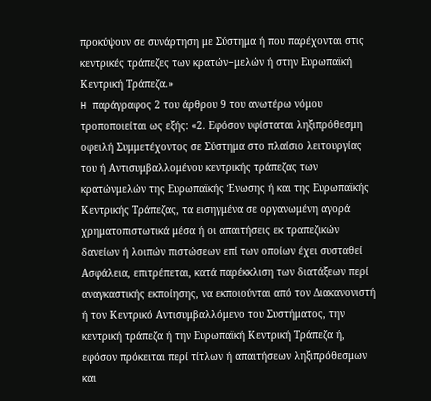προκύψουν σε συνάρτηση με Σύστημα ή που παρέχονται στις κεντρικές τράπεζες των κρατών−μελών ή στην Ευρωπαϊκή Κεντρική Τράπεζα.»
H παράγραφος 2 του άρθρου 9 του ανωτέρω νόμου τροποποιείται ως εξής: «2. Εφόσον υφίσταται ληξιπρόθεσμη οφειλή Συμμετέχοντος σε Σύστημα στο πλαίσιο λειτουργίας του ή Αντισυμβαλλομένου κεντρικής τράπεζας των κρατώνμελών της Ευρωπαϊκής Ένωσης ή και της Ευρωπαϊκής Κεντρικής Τράπεζας, τα εισηγμένα σε οργανωμένη αγορά χρηματοπιστωτικά μέσα ή οι απαιτήσεις εκ τραπεζικών δανείων ή λοιπών πιστώσεων επί των οποίων έχει συσταθεί Ασφάλεια, επιτρέπεται, κατά παρέκκλιση των διατάξεων περί αναγκαστικής εκποίησης, να εκποιούνται από τον Διακανονιστή ή τον Κεντρικό Αντισυμβαλλόμενο του Συστήματος, την κεντρική τράπεζα ή την Ευρωπαϊκή Κεντρική Τράπεζα ή, εφόσον πρόκειται περί τίτλων ή απαιτήσεων ληξιπρόθεσμων και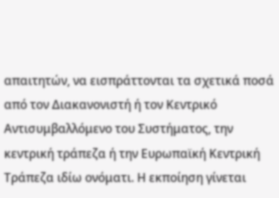απαιτητών, να εισπράττονται τα σχετικά ποσά από τον Διακανονιστή ή τον Κεντρικό Αντισυμβαλλόμενο του Συστήματος, την κεντρική τράπεζα ή την Ευρωπαϊκή Κεντρική Τράπεζα ιδίω ονόματι. Η εκποίηση γίνεται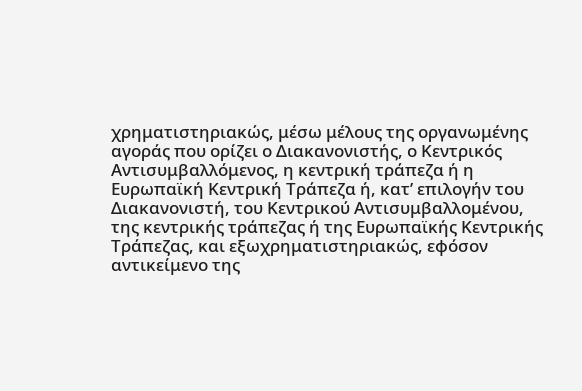χρηματιστηριακώς, μέσω μέλους της οργανωμένης αγοράς που ορίζει ο Διακανονιστής, ο Κεντρικός Αντισυμβαλλόμενος, η κεντρική τράπεζα ή η Ευρωπαϊκή Κεντρική Τράπεζα ή, κατ’ επιλογήν του Διακανονιστή, του Κεντρικού Αντισυμβαλλομένου, της κεντρικής τράπεζας ή της Ευρωπαϊκής Κεντρικής Τράπεζας, και εξωχρηματιστηριακώς, εφόσον αντικείμενο της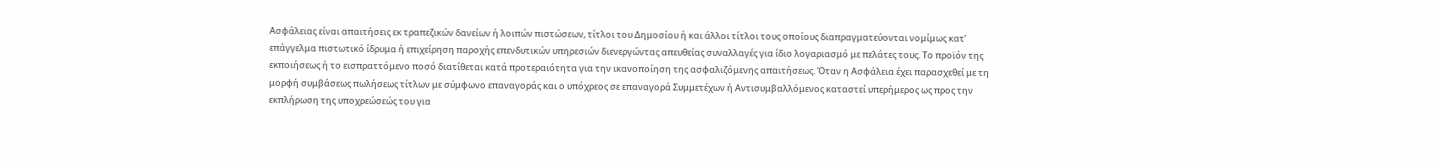Ασφάλειας είναι απαιτήσεις εκ τραπεζικών δανείων ή λοιπών πιστώσεων, τίτλοι του Δημοσίου ή και άλλοι τίτλοι τους οποίους διαπραγματεύονται νομίμως κατ’ επάγγελμα πιστωτικό ίδρυμα ή επιχείρηση παροχής επενδυτικών υπηρεσιών διενεργώντας απευθείας συναλλαγές για ίδιο λογαριασμό με πελάτες τους. Το προϊόν της εκποιήσεως ή το εισπραττόμενο ποσό διατίθεται κατά προτεραιότητα για την ικανοποίηση της ασφαλιζόμενης απαιτήσεως. Όταν η Ασφάλεια έχει παρασχεθεί με τη μορφή συμβάσεως πωλήσεως τίτλων με σύμφωνο επαναγοράς και ο υπόχρεος σε επαναγορά Συμμετέχων ή Αντισυμβαλλόμενος καταστεί υπερήμερος ως προς την εκπλήρωση της υποχρεώσεώς του για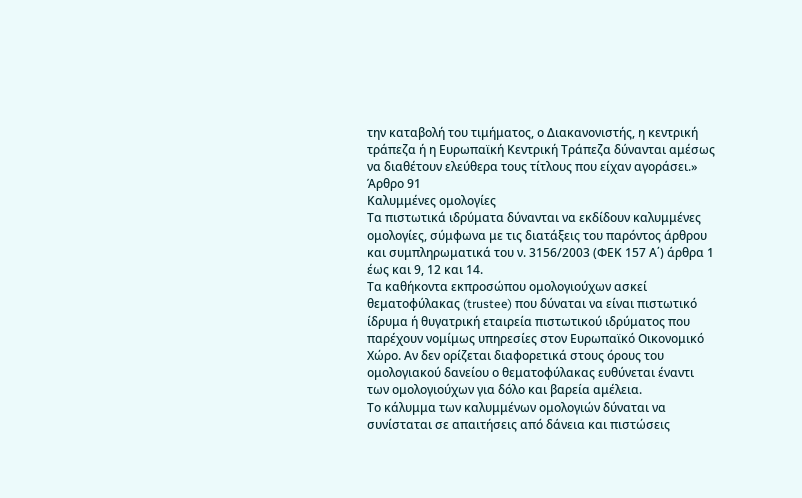την καταβολή του τιμήματος, ο Διακανονιστής, η κεντρική τράπεζα ή η Ευρωπαϊκή Κεντρική Τράπεζα δύνανται αμέσως να διαθέτουν ελεύθερα τους τίτλους που είχαν αγοράσει.»
Άρθρο 91
Καλυμμένες ομολογίες
Τα πιστωτικά ιδρύματα δύνανται να εκδίδουν καλυμμένες ομολογίες, σύμφωνα με τις διατάξεις του παρόντος άρθρου και συμπληρωματικά του ν. 3156/2003 (ΦΕΚ 157 Α΄) άρθρα 1 έως και 9, 12 και 14.
Τα καθήκοντα εκπροσώπου ομολογιούχων ασκεί θεματοφύλακας (trustee) που δύναται να είναι πιστωτικό ίδρυμα ή θυγατρική εταιρεία πιστωτικού ιδρύματος που παρέχουν νομίμως υπηρεσίες στον Ευρωπαϊκό Οικονομικό Χώρο. Αν δεν ορίζεται διαφορετικά στους όρους του ομολογιακού δανείου ο θεματοφύλακας ευθύνεται έναντι των ομολογιούχων για δόλο και βαρεία αμέλεια.
Το κάλυμμα των καλυμμένων ομολογιών δύναται να συνίσταται σε απαιτήσεις από δάνεια και πιστώσεις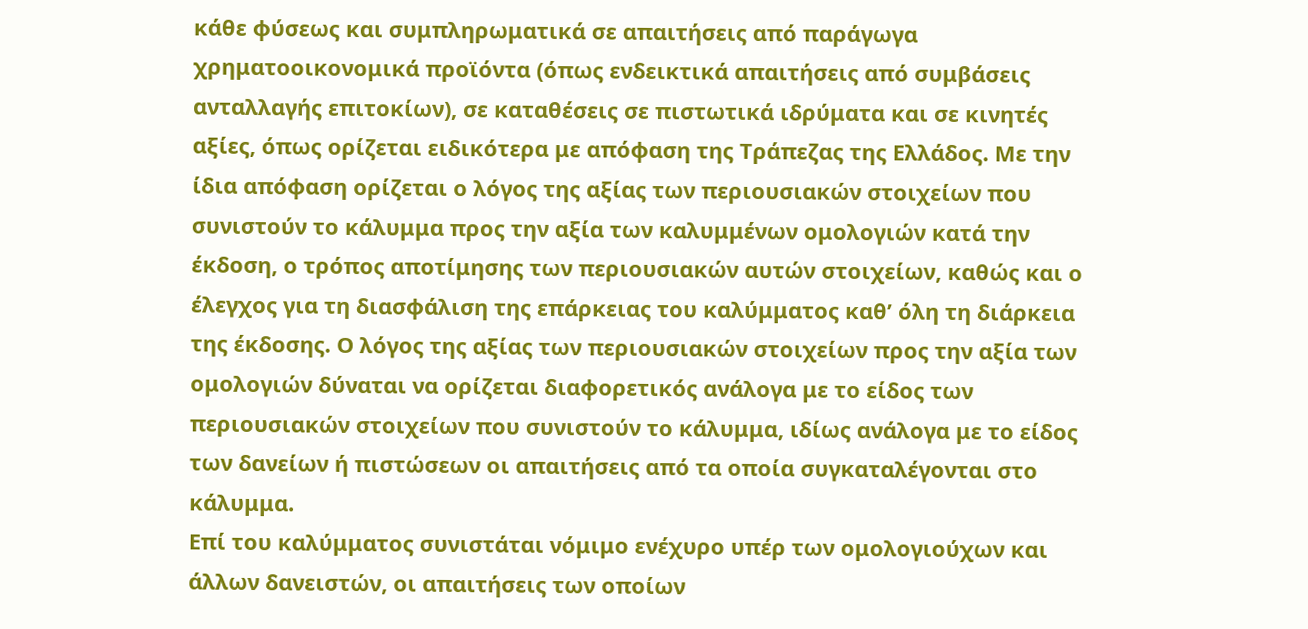κάθε φύσεως και συμπληρωματικά σε απαιτήσεις από παράγωγα χρηματοοικονομικά προϊόντα (όπως ενδεικτικά απαιτήσεις από συμβάσεις ανταλλαγής επιτοκίων), σε καταθέσεις σε πιστωτικά ιδρύματα και σε κινητές αξίες, όπως ορίζεται ειδικότερα με απόφαση της Τράπεζας της Ελλάδος. Με την ίδια απόφαση ορίζεται ο λόγος της αξίας των περιουσιακών στοιχείων που συνιστούν το κάλυμμα προς την αξία των καλυμμένων ομολογιών κατά την έκδοση, ο τρόπος αποτίμησης των περιουσιακών αυτών στοιχείων, καθώς και ο έλεγχος για τη διασφάλιση της επάρκειας του καλύμματος καθ’ όλη τη διάρκεια της έκδοσης. Ο λόγος της αξίας των περιουσιακών στοιχείων προς την αξία των ομολογιών δύναται να ορίζεται διαφορετικός ανάλογα με το είδος των περιουσιακών στοιχείων που συνιστούν το κάλυμμα, ιδίως ανάλογα με το είδος των δανείων ή πιστώσεων οι απαιτήσεις από τα οποία συγκαταλέγονται στο κάλυμμα.
Επί του καλύμματος συνιστάται νόμιμο ενέχυρο υπέρ των ομολογιούχων και άλλων δανειστών, οι απαιτήσεις των οποίων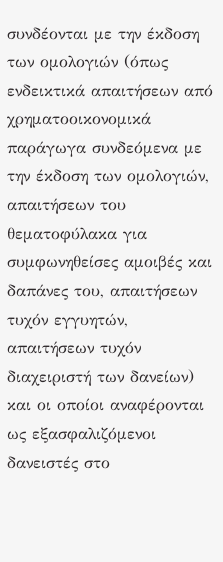συνδέονται με την έκδοση των ομολογιών (όπως ενδεικτικά απαιτήσεων από χρηματοοικονομικά παράγωγα συνδεόμενα με την έκδοση των ομολογιών, απαιτήσεων του θεματοφύλακα για συμφωνηθείσες αμοιβές και δαπάνες του, απαιτήσεων τυχόν εγγυητών, απαιτήσεων τυχόν διαχειριστή των δανείων) και οι οποίοι αναφέρονται ως εξασφαλιζόμενοι δανειστές στο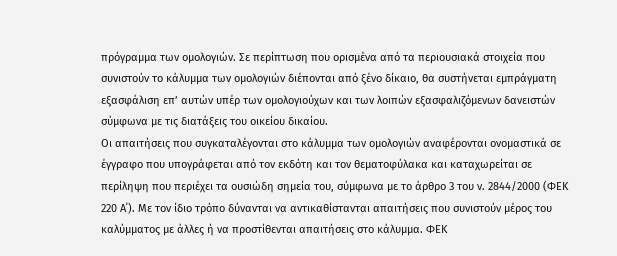πρόγραμμα των ομολογιών. Σε περίπτωση που ορισμένα από τα περιουσιακά στοιχεία που συνιστούν το κάλυμμα των ομολογιών διέπονται από ξένο δίκαιο, θα συστήνεται εμπράγματη εξασφάλιση επ’ αυτών υπέρ των ομολογιούχων και των λοιπών εξασφαλιζόμενων δανειστών σύμφωνα με τις διατάξεις του οικείου δικαίου.
Οι απαιτήσεις που συγκαταλέγονται στο κάλυμμα των ομολογιών αναφέρονται ονομαστικά σε έγγραφο που υπογράφεται από τον εκδότη και τον θεματοφύλακα και καταχωρείται σε περίληψη που περιέχει τα ουσιώδη σημεία του, σύμφωνα με το άρθρο 3 του ν. 2844/2000 (ΦΕΚ 220 Α΄). Με τον ίδιο τρόπο δύνανται να αντικαθίστανται απαιτήσεις που συνιστούν μέρος του καλύμματος με άλλες ή να προστίθενται απαιτήσεις στο κάλυμμα. ΦΕΚ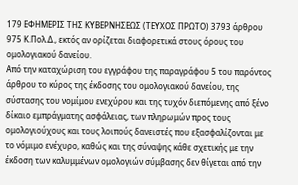179 ΕΦΗΜΕΡΙΣ ΤΗΣ ΚΥΒΕΡΝΗΣΕΩΣ (ΤΕΥΧΟΣ ΠΡΩΤΟ) 3793 άρθρου 975 Κ.Πολ.Δ., εκτός αν ορίζεται διαφορετικά στους όρους του ομολογιακού δανείου.
Από την καταχώριση του εγγράφου της παραγράφου 5 του παρόντος άρθρου το κύρος της έκδοσης του ομολογιακού δανείου, της σύστασης του νομίμου ενεχύρου και της τυχόν διεπόμενης από ξένο δίκαιο εμπράγματης ασφάλειας, των πληρωμών προς τους ομολογιούχους και τους λοιπούς δανειστές που εξασφαλίζονται με το νόμιμο ενέχυρο, καθώς και της σύναψης κάθε σχετικής με την έκδοση των καλυμμένων ομολογιών σύμβασης δεν θίγεται από την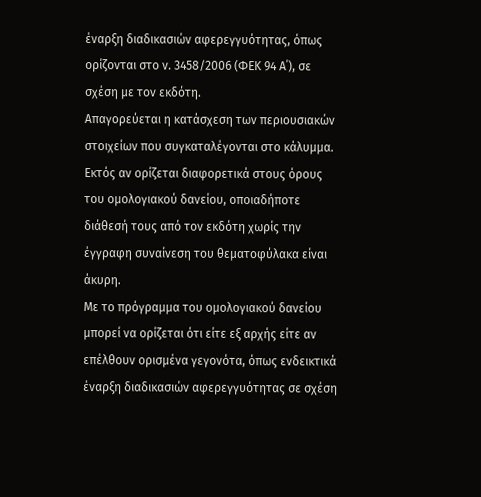έναρξη διαδικασιών αφερεγγυότητας, όπως ορίζονται στο ν. 3458/2006 (ΦΕΚ 94 Α΄), σε σχέση με τον εκδότη.
Απαγορεύεται η κατάσχεση των περιουσιακών στοιχείων που συγκαταλέγονται στο κάλυμμα. Εκτός αν ορίζεται διαφορετικά στους όρους του ομολογιακού δανείου, οποιαδήποτε διάθεσή τους από τον εκδότη χωρίς την έγγραφη συναίνεση του θεματοφύλακα είναι άκυρη.
Με το πρόγραμμα του ομολογιακού δανείου μπορεί να ορίζεται ότι είτε εξ αρχής είτε αν επέλθουν ορισμένα γεγονότα, όπως ενδεικτικά έναρξη διαδικασιών αφερεγγυότητας σε σχέση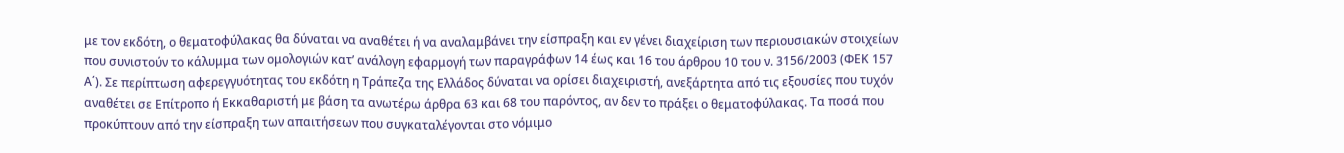με τον εκδότη, ο θεματοφύλακας θα δύναται να αναθέτει ή να αναλαμβάνει την είσπραξη και εν γένει διαχείριση των περιουσιακών στοιχείων που συνιστούν το κάλυμμα των ομολογιών κατ’ ανάλογη εφαρμογή των παραγράφων 14 έως και 16 του άρθρου 10 του ν. 3156/2003 (ΦΕΚ 157 Α΄). Σε περίπτωση αφερεγγυότητας του εκδότη η Τράπεζα της Ελλάδος δύναται να ορίσει διαχειριστή, ανεξάρτητα από τις εξουσίες που τυχόν αναθέτει σε Επίτροπο ή Εκκαθαριστή με βάση τα ανωτέρω άρθρα 63 και 68 του παρόντος, αν δεν το πράξει ο θεματοφύλακας. Τα ποσά που προκύπτουν από την είσπραξη των απαιτήσεων που συγκαταλέγονται στο νόμιμο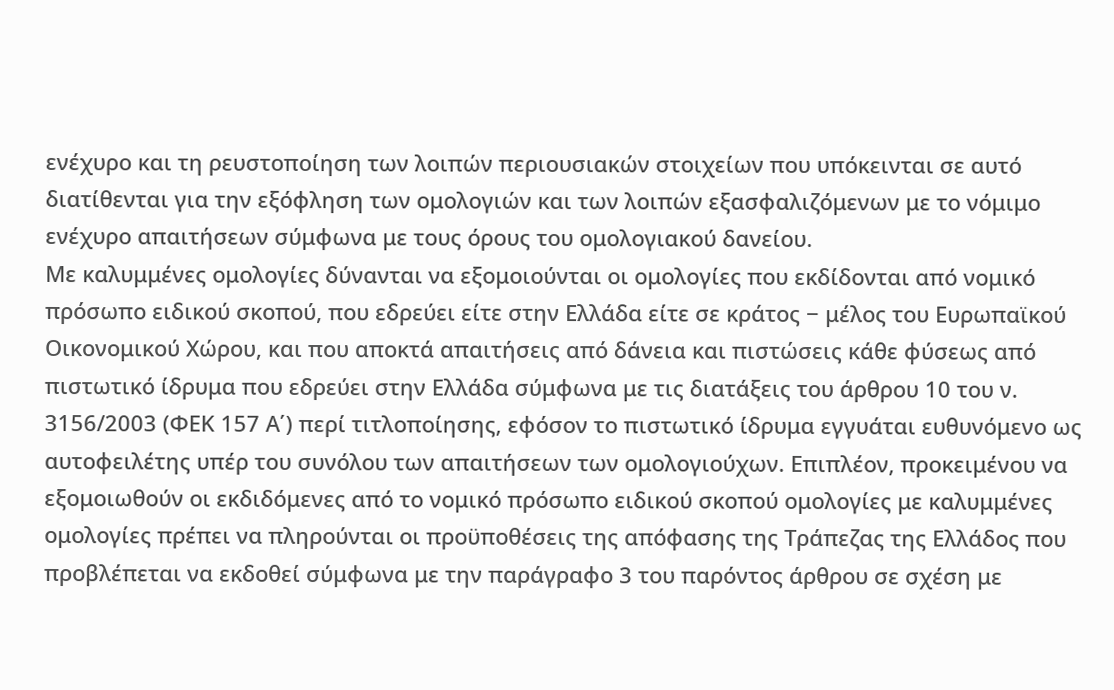ενέχυρο και τη ρευστοποίηση των λοιπών περιουσιακών στοιχείων που υπόκεινται σε αυτό διατίθενται για την εξόφληση των ομολογιών και των λοιπών εξασφαλιζόμενων με το νόμιμο ενέχυρο απαιτήσεων σύμφωνα με τους όρους του ομολογιακού δανείου.
Με καλυμμένες ομολογίες δύνανται να εξομοιούνται οι ομολογίες που εκδίδονται από νομικό πρόσωπο ειδικού σκοπού, που εδρεύει είτε στην Ελλάδα είτε σε κράτος − μέλος του Ευρωπαϊκού Οικονομικού Χώρου, και που αποκτά απαιτήσεις από δάνεια και πιστώσεις κάθε φύσεως από πιστωτικό ίδρυμα που εδρεύει στην Ελλάδα σύμφωνα με τις διατάξεις του άρθρου 10 του ν. 3156/2003 (ΦΕΚ 157 Α΄) περί τιτλοποίησης, εφόσον το πιστωτικό ίδρυμα εγγυάται ευθυνόμενο ως αυτοφειλέτης υπέρ του συνόλου των απαιτήσεων των ομολογιούχων. Επιπλέον, προκειμένου να εξομοιωθούν οι εκδιδόμενες από το νομικό πρόσωπο ειδικού σκοπού ομολογίες με καλυμμένες ομολογίες πρέπει να πληρούνται οι προϋποθέσεις της απόφασης της Τράπεζας της Ελλάδος που προβλέπεται να εκδοθεί σύμφωνα με την παράγραφο 3 του παρόντος άρθρου σε σχέση με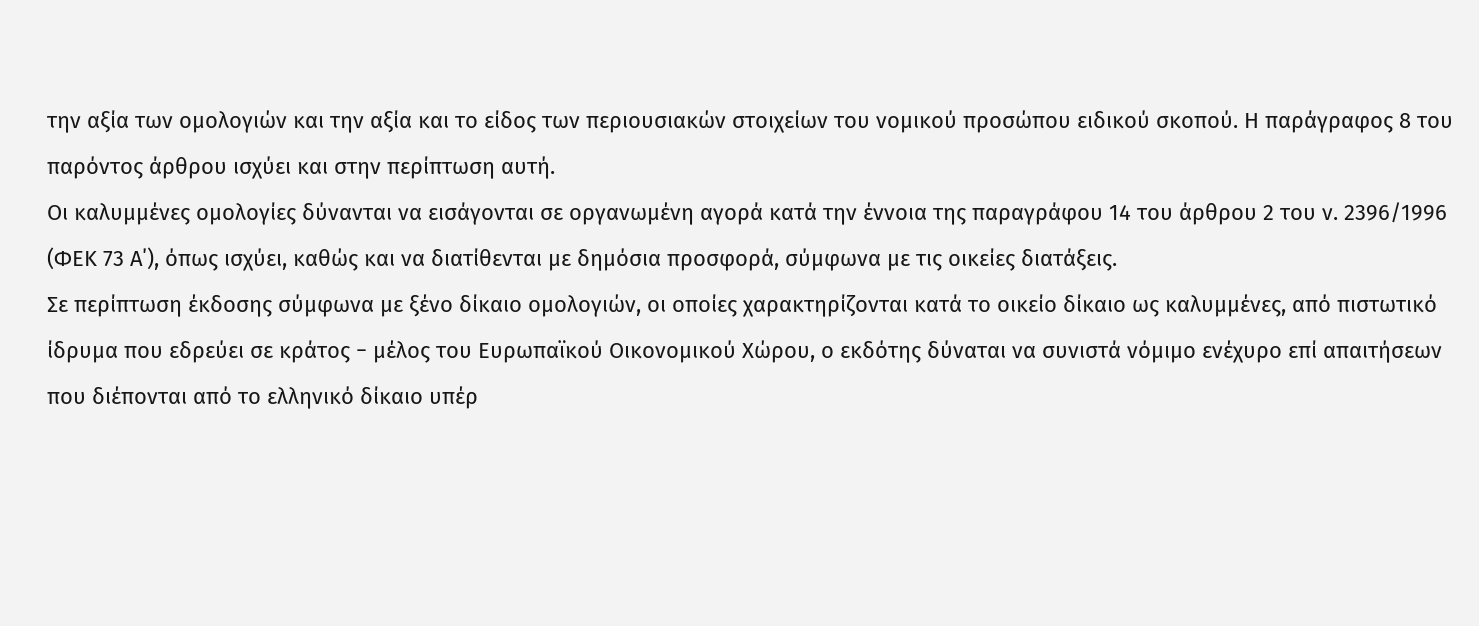την αξία των ομολογιών και την αξία και το είδος των περιουσιακών στοιχείων του νομικού προσώπου ειδικού σκοπού. Η παράγραφος 8 του παρόντος άρθρου ισχύει και στην περίπτωση αυτή.
Οι καλυμμένες ομολογίες δύνανται να εισάγονται σε οργανωμένη αγορά κατά την έννοια της παραγράφου 14 του άρθρου 2 του ν. 2396/1996 (ΦΕΚ 73 Α΄), όπως ισχύει, καθώς και να διατίθενται με δημόσια προσφορά, σύμφωνα με τις οικείες διατάξεις.
Σε περίπτωση έκδοσης σύμφωνα με ξένο δίκαιο ομολογιών, οι οποίες χαρακτηρίζονται κατά το οικείο δίκαιο ως καλυμμένες, από πιστωτικό ίδρυμα που εδρεύει σε κράτος − μέλος του Ευρωπαϊκού Οικονομικού Χώρου, ο εκδότης δύναται να συνιστά νόμιμο ενέχυρο επί απαιτήσεων που διέπονται από το ελληνικό δίκαιο υπέρ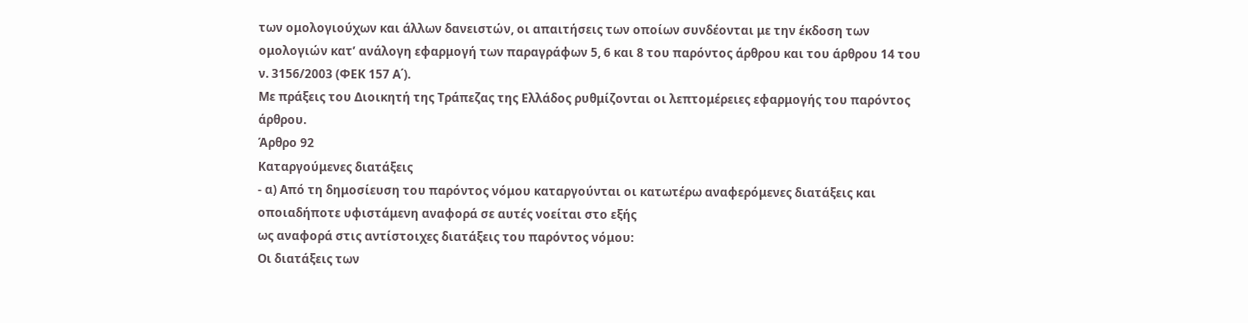των ομολογιούχων και άλλων δανειστών, οι απαιτήσεις των οποίων συνδέονται με την έκδοση των ομολογιών κατ’ ανάλογη εφαρμογή των παραγράφων 5, 6 και 8 του παρόντος άρθρου και του άρθρου 14 του ν. 3156/2003 (ΦΕΚ 157 Α΄).
Με πράξεις του Διοικητή της Τράπεζας της Ελλάδος ρυθμίζονται οι λεπτομέρειες εφαρμογής του παρόντος άρθρου.
Άρθρο 92
Καταργούμενες διατάξεις
- α) Από τη δημοσίευση του παρόντος νόμου καταργούνται οι κατωτέρω αναφερόμενες διατάξεις και οποιαδήποτε υφιστάμενη αναφορά σε αυτές νοείται στο εξής
ως αναφορά στις αντίστοιχες διατάξεις του παρόντος νόμου:
Οι διατάξεις των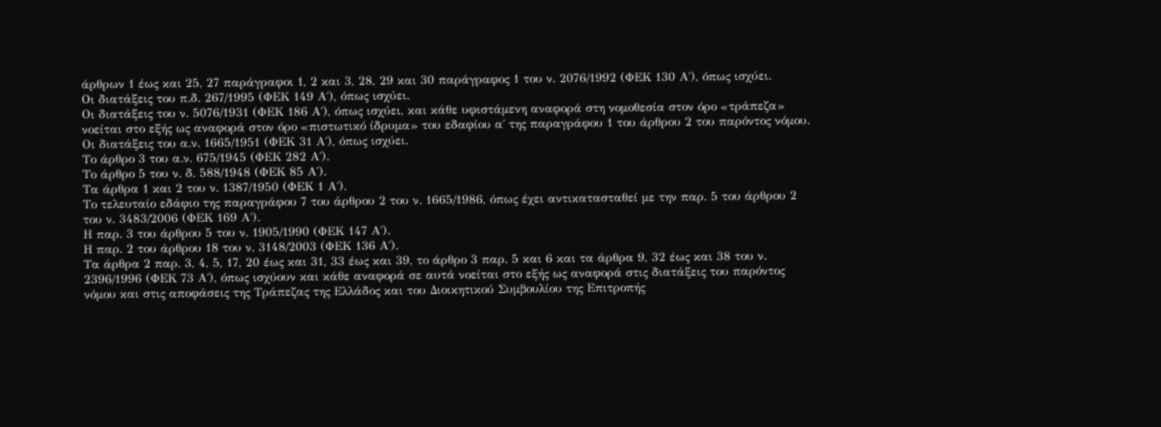άρθρων 1 έως και 25, 27 παράγραφοι 1, 2 και 3, 28, 29 και 30 παράγραφος 1 του ν. 2076/1992 (ΦΕΚ 130 Α΄), όπως ισχύει.
Οι διατάξεις του π.δ. 267/1995 (ΦΕΚ 149 Α΄), όπως ισχύει.
Οι διατάξεις του ν. 5076/1931 (ΦΕΚ 186 Α΄), όπως ισχύει, και κάθε υφιστάμενη αναφορά στη νομοθεσία στον όρο «τράπεζα» νοείται στο εξής ως αναφορά στον όρο «πιστωτικό ίδρυμα» του εδαφίου α΄ της παραγράφου 1 του άρθρου 2 του παρόντος νόμου.
Οι διατάξεις του α.ν. 1665/1951 (ΦΕΚ 31 Α΄), όπως ισχύει.
Το άρθρο 3 του α.ν. 675/1945 (ΦΕΚ 282 Α΄).
Το άρθρο 5 του ν. δ. 588/1948 (ΦΕΚ 85 Α΄).
Τα άρθρα 1 και 2 του ν. 1387/1950 (ΦΕΚ 1 Α΄).
Το τελευταίο εδάφιο της παραγράφου 7 του άρθρου 2 του ν. 1665/1986, όπως έχει αντικατασταθεί με την παρ. 5 του άρθρου 2 του ν. 3483/2006 (ΦΕΚ 169 Α΄).
Η παρ. 3 του άρθρου 5 του ν. 1905/1990 (ΦΕΚ 147 Α΄).
Η παρ. 2 του άρθρου 18 του ν. 3148/2003 (ΦΕΚ 136 Α΄).
Τα άρθρα 2 παρ. 3, 4, 5, 17, 20 έως και 31, 33 έως και 39, το άρθρο 3 παρ. 5 και 6 και τα άρθρα 9, 32 έως και 38 του ν. 2396/1996 (ΦΕΚ 73 Α΄), όπως ισχύουν και κάθε αναφορά σε αυτά νοείται στο εξής ως αναφορά στις διατάξεις του παρόντος νόμου και στις αποφάσεις της Τράπεζας της Ελλάδος και του Διοικητικού Συμβουλίου της Επιτροπής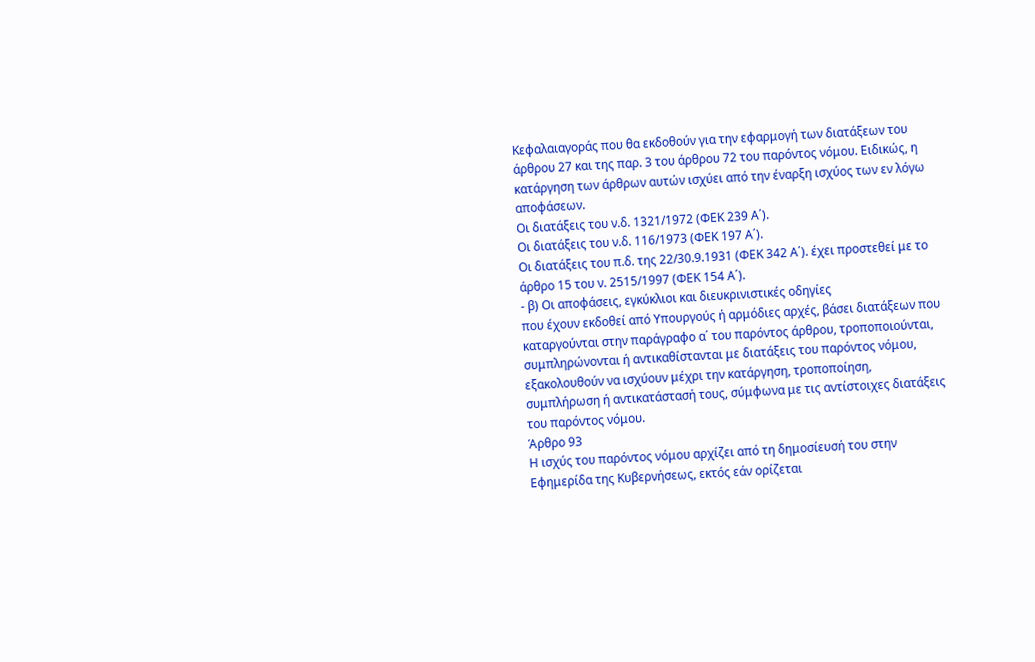Κεφαλαιαγοράς που θα εκδοθούν για την εφαρμογή των διατάξεων του άρθρου 27 και της παρ. 3 του άρθρου 72 του παρόντος νόμου. Ειδικώς, η κατάργηση των άρθρων αυτών ισχύει από την έναρξη ισχύος των εν λόγω αποφάσεων.
Οι διατάξεις του ν.δ. 1321/1972 (ΦΕΚ 239 Α΄).
Οι διατάξεις του ν.δ. 116/1973 (ΦΕΚ 197 Α΄).
Οι διατάξεις του π.δ. της 22/30.9.1931 (ΦΕΚ 342 Α΄). έχει προστεθεί με το άρθρο 15 του ν. 2515/1997 (ΦΕΚ 154 Α΄).
- β) Οι αποφάσεις, εγκύκλιοι και διευκρινιστικές οδηγίες
που έχουν εκδοθεί από Υπουργούς ή αρμόδιες αρχές, βάσει διατάξεων που καταργούνται στην παράγραφο α΄ του παρόντος άρθρου, τροποποιούνται, συμπληρώνονται ή αντικαθίστανται με διατάξεις του παρόντος νόμου, εξακολουθούν να ισχύουν μέχρι την κατάργηση, τροποποίηση, συμπλήρωση ή αντικατάστασή τους, σύμφωνα με τις αντίστοιχες διατάξεις του παρόντος νόμου.
Άρθρο 93
Η ισχύς του παρόντος νόμου αρχίζει από τη δημοσίευσή του στην Εφημερίδα της Κυβερνήσεως, εκτός εάν ορίζεται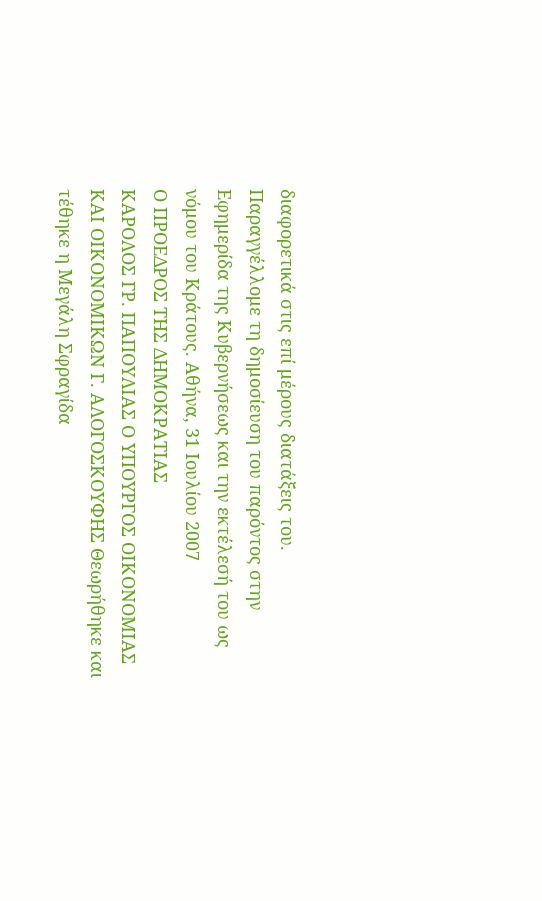διαφορετικά στις επί μέρους διατάξεις του. Παραγγέλλομε τη δημοσίευση του παρόντος στην Εφημερίδα της Κυβερνήσεως και την εκτέλεσή του ως νόμου του Κράτους. Αθήνα, 31 Ιουλίου 2007
Ο ΠΡΟΕΔΡΟΣ ΤΗΣ ΔΗΜΟΚΡΑΤΙΑΣ
ΚΑΡΟΛΟΣ ΓΡ. ΠΑΠΟΥΛΙΑΣ Ο ΥΠΟΥΡΓΟΣ ΟΙΚΟΝΟΜΙΑΣ ΚΑΙ ΟΙΚΟΝΟΜΙΚΩΝ Γ. ΑΛΟΓΟΣΚΟΥΦΗΣ Θεωρήθηκε και τέθηκε η Μεγάλη Σφραγίδα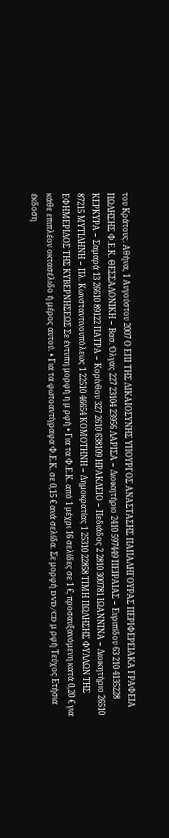του Κράτους. Αθήνα, 1 Αυγούστου 2007 Ο ΕΠΙ ΤΗΣ ΔΙΚΑΙΟΣΥΝΗΣ ΥΠΟΥΡΓΟΣ ΑΝΑΣΤΑΣΗΣ ΠΑΠΑΛΗΓΟΥΡΑΣ ΠΕΡΙΦΕΡΕΙΑΚΑ ΓΡΑΦΕΙΑ ΠΩΛΗΣΗΣ Φ.Ε.Κ. ΘΕΣΣΑΛΟΝΙΚΗ − Βασ. Όλγας 227 23104 23956 ΛΑΡΙΣΑ − Διοικητήριο 2410 597449 ΠΕΙΡΑΙΑΣ − Ευριπίδου 63 210 4135228 ΚΕΡΚΥΡΑ − Σαμαρά 13 26610 89122 ΠΑΤΡΑ − Κορίνθου 327 2610 638109 ΗΡΑΚΛΕΙΟ − Πεδιάδος 2 2810 300781 ΙΩΑΝΝΙΝΑ − Διοικητήριο 26510 87215 ΜΥΤΙΛΗΝΗ − Πλ. Κωνσταντινουπόλεως 1 22510 46654 ΚΟΜΟΤΗΝΗ − Δημοκρατίας 1 25310 22858 ΤΙΜΗ ΠΩΛΗΣΗΣ ΦΥΛΛΩΝ ΤΗΣ ΕΦΗΜΕΡΙΔΟΣ ΤΗΣ ΚΥΒΕΡΝΗΣΕΩΣ Σε έντυπη μορφή η μ ρφή • Για τα Φ.Ε.Κ. από 1 μέχρι 16 σελίδες σε 1 €, προσαυξανόμενη κατά 0,20 € για κάθε επιπλέον οκτασέλιδο ή μέρος αυτού. • Για τα φωτοαντίγραφα Φ.Ε.Κ. σε 0,15 € ανά σελίδα. Σε μορφή DVD/CD μ ρφή Τεύχος Ετήσια έκδοση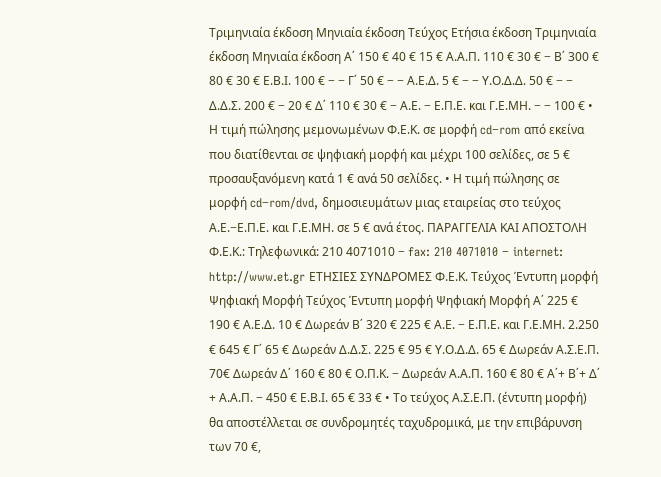Τριμηνιαία έκδοση Μηνιαία έκδοση Τεύχος Ετήσια έκδοση Τριμηνιαία έκδοση Μηνιαία έκδοση Α΄ 150 € 40 € 15 € Α.Α.Π. 110 € 30 € − Β΄ 300 € 80 € 30 € Ε.Β.Ι. 100 € − − Γ΄ 50 € − − Α.Ε.Δ. 5 € − − Υ.Ο.Δ.Δ. 50 € − − Δ.Δ.Σ. 200 € − 20 € Δ΄ 110 € 30 € − Α.Ε. − Ε.Π.Ε. και Γ.Ε.ΜΗ. − − 100 € • Η τιμή πώλησης μεμονωμένων Φ.Ε.Κ. σε μορφή cd−rom από εκείνα που διατίθενται σε ψηφιακή μορφή και μέχρι 100 σελίδες, σε 5 € προσαυξανόμενη κατά 1 € ανά 50 σελίδες. • Η τιμή πώλησης σε μορφή cd−rom/dvd, δημοσιευμάτων μιας εταιρείας στο τεύχος Α.Ε.−Ε.Π.Ε. και Γ.Ε.ΜΗ. σε 5 € ανά έτος. ΠΑΡΑΓΓΕΛΙΑ ΚΑΙ ΑΠΟΣΤΟΛΗ Φ.Ε.Κ.: Τηλεφωνικά: 210 4071010 − fax: 210 4071010 − internet: http://www.et.gr ΕΤΗΣΙΕΣ ΣΥΝΔΡΟΜΕΣ Φ.Ε.Κ. Τεύχος Έντυπη μορφή Ψηφιακή Μορφή Τεύχος Έντυπη μορφή Ψηφιακή Μορφή Α΄ 225 € 190 € Α.Ε.Δ. 10 € Δωρεάν Β΄ 320 € 225 € Α.Ε. − Ε.Π.Ε. και Γ.Ε.ΜΗ. 2.250 € 645 € Γ΄ 65 € Δωρεάν Δ.Δ.Σ. 225 € 95 € Υ.Ο.Δ.Δ. 65 € Δωρεάν Α.Σ.Ε.Π. 70€ Δωρεάν Δ΄ 160 € 80 € Ο.Π.Κ. − Δωρεάν Α.Α.Π. 160 € 80 € Α΄+ Β΄+ Δ΄ + Α.Α.Π. − 450 € Ε.Β.Ι. 65 € 33 € • Το τεύχος Α.Σ.Ε.Π. (έντυπη μορφή) θα αποστέλλεται σε συνδρομητές ταχυδρομικά, με την επιβάρυνση των 70 €,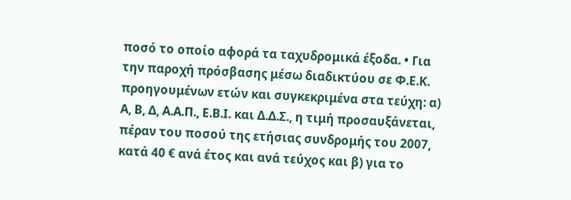ποσό το οποίο αφορά τα ταχυδρομικά έξοδα. • Για την παροχή πρόσβασης μέσω διαδικτύου σε Φ.Ε.Κ. προηγουμένων ετών και συγκεκριμένα στα τεύχη: α) Α, Β, Δ, Α.Α.Π., Ε.Β.Ι. και Δ.Δ.Σ., η τιμή προσαυξάνεται, πέραν του ποσού της ετήσιας συνδρομής του 2007, κατά 40 € ανά έτος και ανά τεύχος και β) για το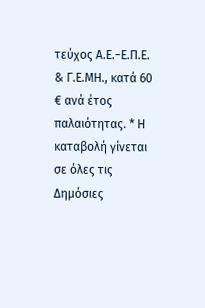τεύχος Α.Ε.−Ε.Π.Ε. & Γ.Ε.ΜΗ., κατά 60 € ανά έτος παλαιότητας. * Η καταβολή γίνεται σε όλες τις Δημόσιες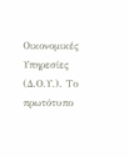Οικονομικές Υπηρεσίες (Δ.Ο.Υ.). Το πρωτότυπο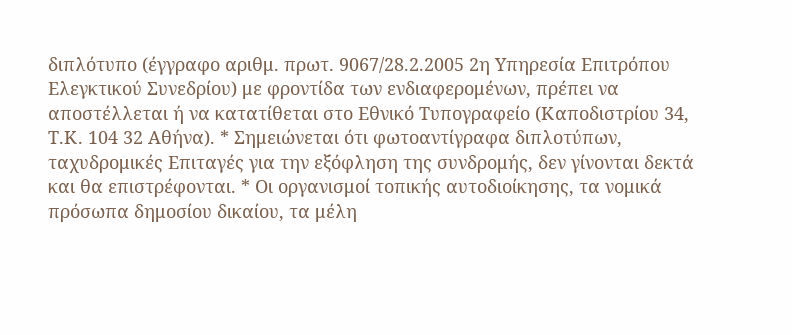διπλότυπο (έγγραφο αριθμ. πρωτ. 9067/28.2.2005 2η Υπηρεσία Επιτρόπου Ελεγκτικού Συνεδρίου) με φροντίδα των ενδιαφερομένων, πρέπει να αποστέλλεται ή να κατατίθεται στο Εθνικό Τυπογραφείο (Καποδιστρίου 34, Τ.Κ. 104 32 Αθήνα). * Σημειώνεται ότι φωτοαντίγραφα διπλοτύπων, ταχυδρομικές Επιταγές για την εξόφληση της συνδρομής, δεν γίνονται δεκτά και θα επιστρέφονται. * Οι οργανισμοί τοπικής αυτοδιοίκησης, τα νομικά πρόσωπα δημοσίου δικαίου, τα μέλη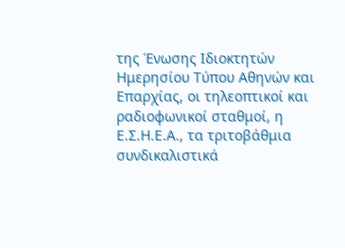της Ένωσης Ιδιοκτητών Ημερησίου Τύπου Αθηνών και Επαρχίας, οι τηλεοπτικοί και ραδιοφωνικοί σταθμοί, η Ε.Σ.Η.Ε.Α., τα τριτοβάθμια συνδικαλιστικά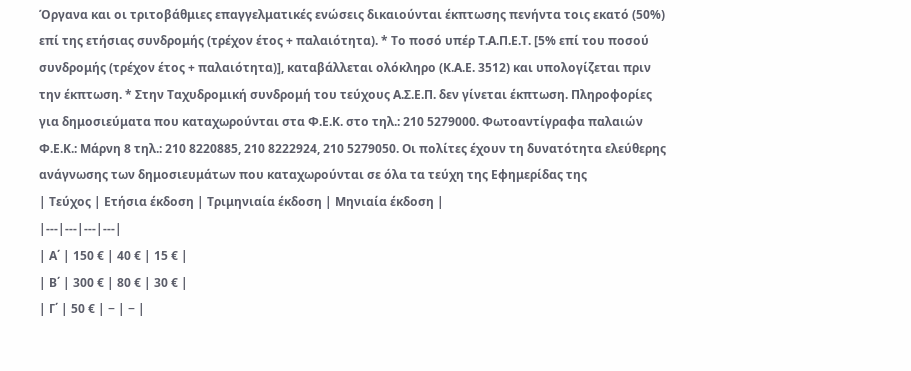Όργανα και οι τριτοβάθμιες επαγγελματικές ενώσεις δικαιούνται έκπτωσης πενήντα τοις εκατό (50%) επί της ετήσιας συνδρομής (τρέχον έτος + παλαιότητα). * Το ποσό υπέρ Τ.Α.Π.Ε.Τ. [5% επί του ποσού συνδρομής (τρέχον έτος + παλαιότητα)], καταβάλλεται ολόκληρο (Κ.Α.Ε. 3512) και υπολογίζεται πριν την έκπτωση. * Στην Ταχυδρομική συνδρομή του τεύχους Α.Σ.Ε.Π. δεν γίνεται έκπτωση. Πληροφορίες για δημοσιεύματα που καταχωρούνται στα Φ.Ε.Κ. στο τηλ.: 210 5279000. Φωτοαντίγραφα παλαιών Φ.Ε.Κ.: Μάρνη 8 τηλ.: 210 8220885, 210 8222924, 210 5279050. Οι πολίτες έχουν τη δυνατότητα ελεύθερης ανάγνωσης των δημοσιευμάτων που καταχωρούνται σε όλα τα τεύχη της Εφημερίδας της
| Τεύχος | Ετήσια έκδοση | Τριμηνιαία έκδοση | Μηνιαία έκδοση |
|---|---|---|---|
| Α΄ | 150 € | 40 € | 15 € |
| Β΄ | 300 € | 80 € | 30 € |
| Γ΄ | 50 € | − | − |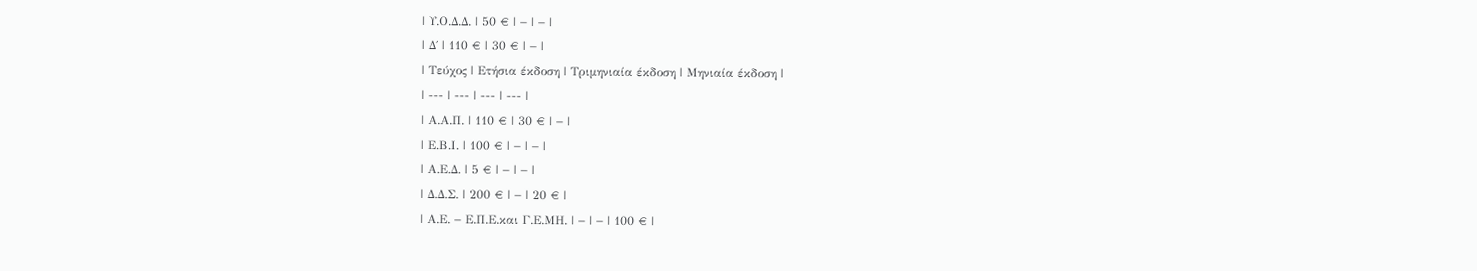| Υ.Ο.Δ.Δ. | 50 € | − | − |
| Δ΄ | 110 € | 30 € | − |
| Τεύχος | Ετήσια έκδοση | Τριμηνιαία έκδοση | Μηνιαία έκδοση |
| --- | --- | --- | --- |
| Α.Α.Π. | 110 € | 30 € | − |
| Ε.Β.Ι. | 100 € | − | − |
| Α.Ε.Δ. | 5 € | − | − |
| Δ.Δ.Σ. | 200 € | − | 20 € |
| Α.Ε. − Ε.Π.Ε.και Γ.Ε.ΜΗ. | − | − | 100 € |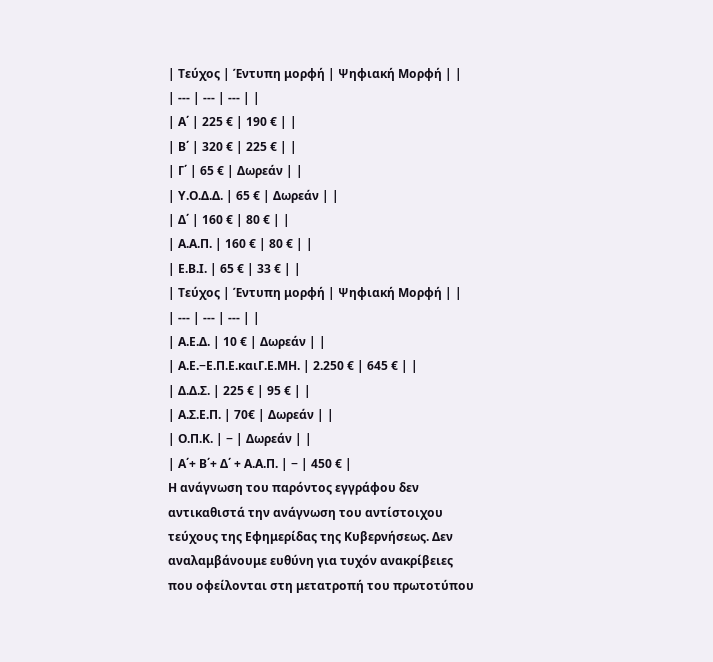| Τεύχος | Έντυπη μορφή | Ψηφιακή Μορφή | |
| --- | --- | --- | |
| Α΄ | 225 € | 190 € | |
| Β΄ | 320 € | 225 € | |
| Γ΄ | 65 € | Δωρεάν | |
| Υ.Ο.Δ.Δ. | 65 € | Δωρεάν | |
| Δ΄ | 160 € | 80 € | |
| Α.Α.Π. | 160 € | 80 € | |
| Ε.Β.Ι. | 65 € | 33 € | |
| Τεύχος | Έντυπη μορφή | Ψηφιακή Μορφή | |
| --- | --- | --- | |
| Α.Ε.Δ. | 10 € | Δωρεάν | |
| Α.Ε.−Ε.Π.Ε.καιΓ.Ε.ΜΗ. | 2.250 € | 645 € | |
| Δ.Δ.Σ. | 225 € | 95 € | |
| Α.Σ.Ε.Π. | 70€ | Δωρεάν | |
| Ο.Π.Κ. | − | Δωρεάν | |
| Α΄+ Β΄+ Δ΄ + Α.Α.Π. | − | 450 € |
Η ανάγνωση του παρόντος εγγράφου δεν αντικαθιστά την ανάγνωση του αντίστοιχου τεύχους της Εφημερίδας της Κυβερνήσεως. Δεν αναλαμβάνουμε ευθύνη για τυχόν ανακρίβειες που οφείλονται στη μετατροπή του πρωτοτύπου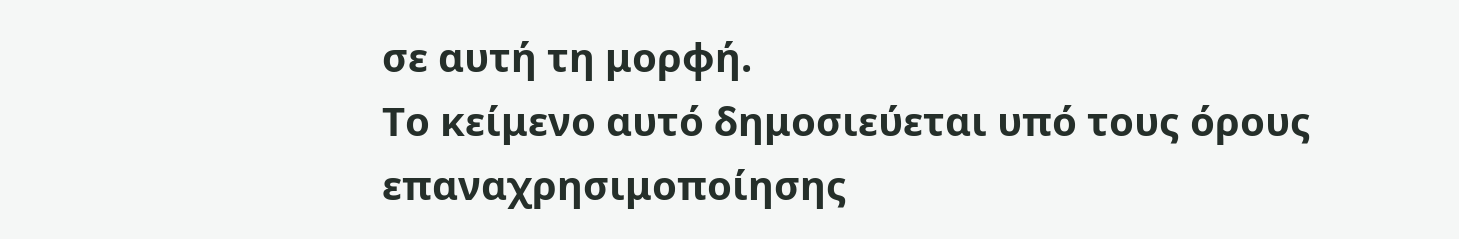σε αυτή τη μορφή.
Το κείμενο αυτό δημοσιεύεται υπό τους όρους επαναχρησιμοποίησης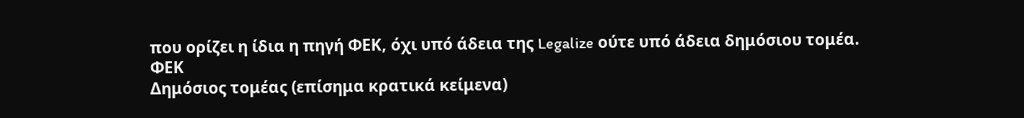που ορίζει η ίδια η πηγή ΦΕΚ, όχι υπό άδεια της Legalize ούτε υπό άδεια δημόσιου τομέα.
ΦΕΚ
Δημόσιος τομέας (επίσημα κρατικά κείμενα)